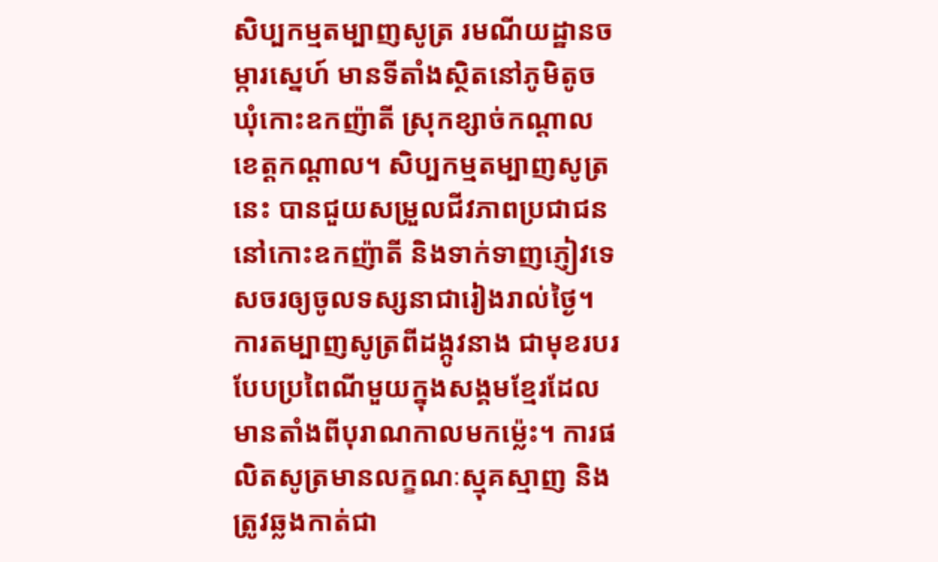សិប្បកម្មតម្បាញសូត្រ រមណីយដ្ឋានចម្ការស្នេហ៍ មានទីតាំងស្ថិតនៅភូមិតូច ឃុំកោះឧកញ៉ាតី ស្រុកខ្សាច់កណ្ដាល ខេត្តកណ្ដាល។ សិប្បកម្មតម្បាញសូត្រនេះ បានជួយសម្រួលជីវភាពប្រជាជននៅកោះឧកញ៉ាតី និងទាក់ទាញភ្ញៀវទេសចរឲ្យចូលទស្សនាជារៀងរាល់ថ្ងៃ។ ការតម្បាញសូត្រពីដង្កូវនាង ជាមុខរបរបែបប្រពៃណីមួយក្នុងសង្គមខ្មែរដែលមានតាំងពីបុរាណកាលមកម្ល៉េះ។ ការផលិតសូត្រមានលក្ខណៈស្មុគស្មាញ និងត្រូវឆ្លងកាត់ជា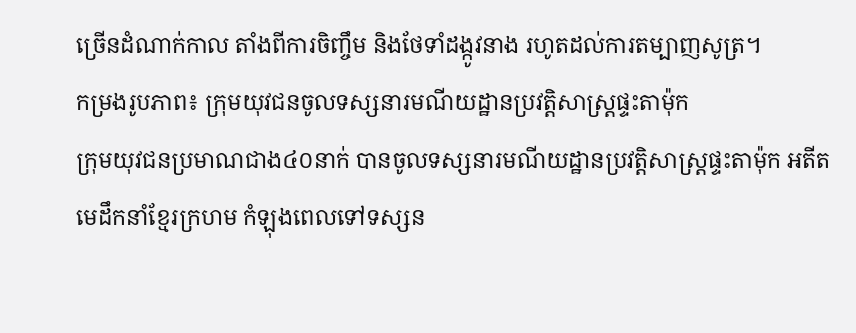ច្រើនដំណាក់កាល តាំងពីការចិញ្ចឹម និងថែទាំដង្កូវនាង រហូតដល់ការតម្បាញសូត្រ។
កម្រងរូបភាព៖ ក្រុមយុវជនចូលទស្សនារមណីយដ្ឋានប្រវត្តិសាស្រ្តផ្ទះតាម៉ុក
ក្រុមយុវជនប្រមាណជាង៤០នាក់ បានចូលទស្សនារមណីយដ្ឋានប្រវត្តិសាស្រ្តផ្ទះតាម៉ុក អតីត មេដឹកនាំខ្មែរក្រហម កំឡុងពេលទៅទស្សន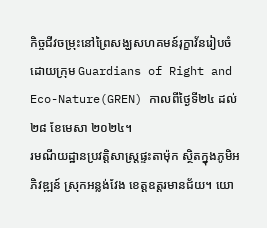កិច្ចជីវចម្រុះនៅព្រៃសង្ឃសហគមន៍រុក្ខាវ័នរៀបចំដោយក្រុម Guardians of Right and Eco-Nature(GREN) កាលពីថ្ងៃទី២៤ ដល់២៨ ខែមេសា ២០២៤។
រមណីយដ្ឋានប្រវត្តិសាស្រ្តផ្ទះតាម៉ុក ស្ថិតក្នុងភូមិអភិវឌ្ឍន៍ ស្រុកអន្លង់វែង ខេត្តឧត្តរមានជ័យ។ យោ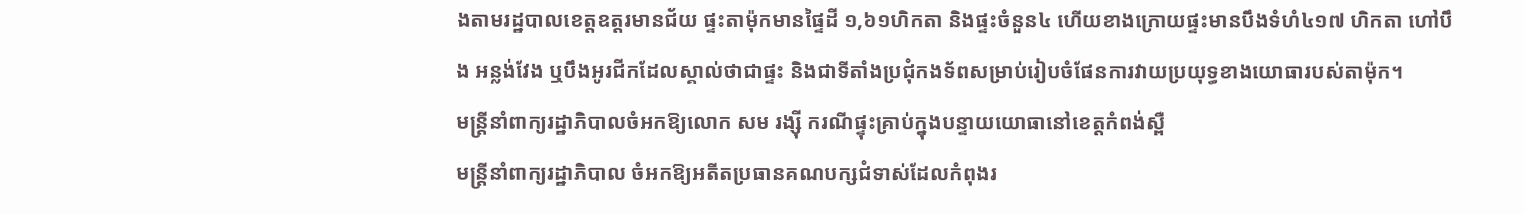ងតាមរដ្ឋបាលខេត្តឧត្តរមានជ័យ ផ្ទះតាម៉ុកមានផ្ទៃដី ១,៦១ហិកតា និងផ្ទះចំនួន៤ ហើយខាងក្រោយផ្ទះមានបឹងទំហំ៤១៧ ហិកតា ហៅបឹង អន្លង់វែង ឬបឹងអូរជីកដែលស្គាល់ថាជាផ្ទះ និងជាទីតាំងប្រជុំកងទ័ពសម្រាប់រៀបចំផែនការវាយប្រយុទ្ធខាងយោធារបស់តាម៉ុក។
មន្រ្តីនាំពាក្យរដ្ឋាភិបាលចំអកឱ្យលោក សម រង្ស៊ី ករណីផ្ទុះគ្រាប់ក្នុងបន្ទាយយោធានៅខេត្តកំពង់ស្ពឺ
មន្រ្តីនាំពាក្យរដ្ឋាភិបាល ចំអកឱ្យអតីតប្រធានគណបក្សជំទាស់ដែលកំពុងរ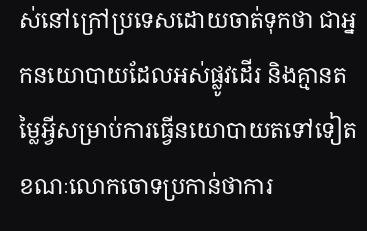ស់នៅក្រៅប្រទេសដោយចាត់ទុកថា ជាអ្នកនយោបាយដែលអស់ផ្លូវដើរ និងគ្មានតម្លៃអ្វីសម្រាប់ការធ្វើនយោបាយតទៅទៀត ខណៈលោកចោទប្រកាន់ថាការ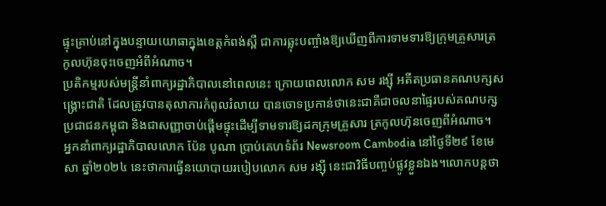ផ្ទុះគ្រាប់នៅក្នុងបន្ទាយយោធាក្នុងខេត្តកំពង់ស្ពឺ ជាការឆ្លុះបញ្ចាំងឱ្យឃើញពីការទាមទារឱ្យក្រុមគ្រួសារត្រកូលហ៊ុនចុះចេញអំពីអំណាច។
ប្រតិកម្មរបស់មន្រ្តីនាំពាក្យរដ្ឋាភិបាលនៅពេលនេះ ក្រោយពេលលោក សម រង្ស៊ី អតីតប្រធានគណបក្សសង្រ្គោះជាតិ ដែលត្រូវបានតុលាការកំពូលរំលាយ បានចោទប្រកាន់ថានេះជាគឺជាចលនាផ្ទៃរបស់គណបក្សប្រជាជនកម្ពុជា និងជាសញ្ញាចាប់ផ្តើមផ្ទុះដើម្បីទាមទារឱ្យដកក្រុមគ្រួសារ ត្រកូលហ៊ុនចេញពីអំណាច។
អ្នកនាំពាក្យរដ្ឋាភិបាលលោក ប៉ែន បូណា ប្រាប់គេហទំព័រ Newsroom Cambodia នៅថ្ងៃទី២៩ ខែមេសា ឆ្នាំ២០២៤ នេះថាការធ្វើនយោបាយរបៀបលោក សម រង្ស៊ី នេះជាវិធីបញ្ចប់ផ្លូវខ្លួនឯង។លោកបន្តថា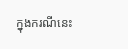ក្នុងករណីនេះ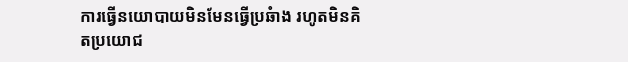ការធើ្វនយោបាយមិនមែនធើ្វប្រឆំាង រហូតមិនគិតប្រយោជ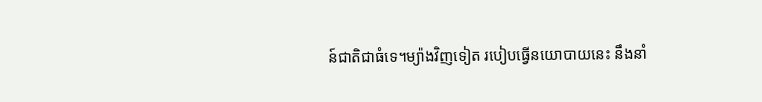ន៍ជាតិជាធំទេ។ម្យ៉ាងវិញទៀត របៀបធ្វើនយោបាយនេះ នឹងនាំ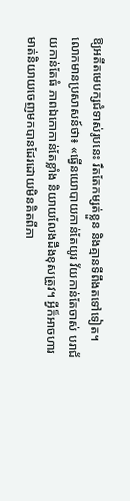ឱ្យអតីតមេបក្សជំទាស់រូបនេះ រឹតតែកម្សត់ខ្លួន និងគ្មានទីពឹងតទៅទៀត។
លោកមានប្រសាសន៍ថា៖ «ធ្វើនយោបាយកាន់តែយូរ វ័យកាន់តែចាស់ បរាជ័យកាន់តែធំ ភាពឯកោកាន់តែខ្លាំង និយាយលែងដឹងខុសត្រូវ។ អ្វីក៏អាចហារមាត់និយាយចេញមកបានដែរដោយមិនគិតពីភា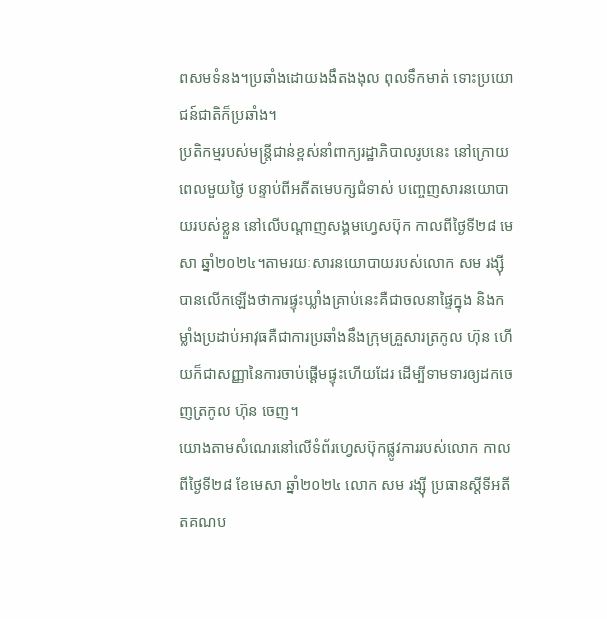ពសមទំនង។ប្រឆាំងដោយងងឹតងងុល ពុលទឹកមាត់ ទោះប្រយោជន៍ជាតិក៏ប្រឆាំង។
ប្រតិកម្មរបស់មន្រ្តីជាន់ខ្ពស់នាំពាក្យរដ្ឋាភិបាលរូបនេះ នៅក្រោយពេលមួយថ្ងៃ បន្ទាប់ពីអតីតមេបក្សជំទាស់ បញ្ចេញសារនយោបាយរបស់ខ្លួន នៅលើបណ្តាញសង្គមហ្វេសប៊ុក កាលពីថ្ងៃទី២៨ មេសា ឆ្នាំ២០២៤។តាមរយៈសារនយោបាយរបស់លោក សម រង្ស៊ី បានលើកឡើងថាការផ្ទុះឃ្លាំងគ្រាប់នេះគឺជាចលនាផ្ទៃក្នុង និងកម្លាំងប្រដាប់អាវុធគឺជាការប្រឆាំងនឹងក្រុមគ្រួសារត្រកូល ហ៊ុន ហើយក៏ជាសញ្ញានៃការចាប់ផ្តើមផ្ទុះហើយដែរ ដើម្បីទាមទារឲ្យដកចេញត្រកូល ហ៊ុន ចេញ។
យោងតាមសំណេរនៅលើទំព័រហ្វេសប៊ុកផ្លូវការរបស់លោក កាលពីថ្ងៃទី២៨ ខែមេសា ឆ្នាំ២០២៤ លោក សម រង្ស៊ី ប្រធានស្តីទីអតីតគណប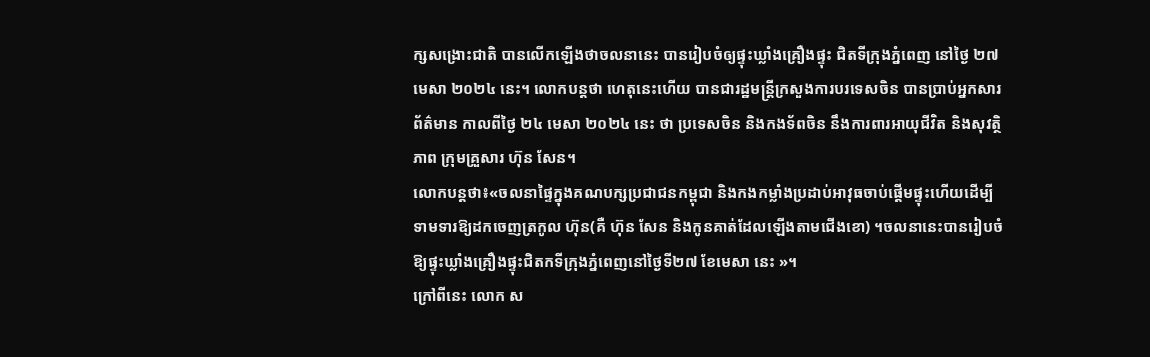ក្សសង្រោះជាតិ បានលើកឡើងថាចលនានេះ បានរៀបចំឲ្យផ្ទុះឃ្លាំងគ្រឿងផ្ទុះ ជិតទីក្រុងភ្នំពេញ នៅថ្ងៃ ២៧ មេសា ២០២៤ នេះ។ លោកបន្តថា ហេតុនេះហើយ បានជារដ្ឋមន្ត្រីក្រសួងការបរទេសចិន បានប្រាប់អ្នកសារព័ត៌មាន កាលពីថ្ងៃ ២៤ មេសា ២០២៤ នេះ ថា ប្រទេសចិន និងកងទ័ពចិន នឹងការពារអាយុជីវិត និងសុវត្ថិភាព ក្រុមគ្រួសារ ហ៊ុន សែន។
លោកបន្តថា៖«ចលនាផ្ទៃក្នុងគណបក្សប្រជាជនកម្ពុជា និងកងកម្លាំងប្រដាប់អាវុធចាប់ផ្តើមផ្ទុះហើយដើម្បីទាមទារឱ្យដកចេញត្រកូល ហ៊ុន(គឺ ហ៊ុន សែន និងកូនគាត់ដែលឡើងតាមជើងខោ) ។ចលនានេះបានរៀបចំឱ្យផ្ទុះឃ្លាំងគ្រឿងផ្ទុះជិតកទីក្រុងភ្នំពេញនៅថ្ងៃទី២៧ ខែមេសា នេះ »។
ក្រៅពីនេះ លោក ស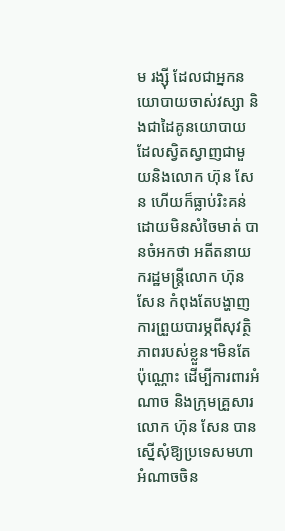ម រង្ស៊ី ដែលជាអ្នកនយោបាយចាស់វស្សា និងជាដៃគូនយោបាយដែលស្វិតស្វាញជាមួយនិងលោក ហ៊ុន សែន ហើយក៏ធ្លាប់រិះគន់ដោយមិនសំចៃមាត់ បានចំអកថា អតីតនាយករដ្ឋមន្រ្តីលោក ហ៊ុន សែន កំពុងតែបង្ហាញការព្រួយបារម្ភពីសុវត្ថិភាពរបស់ខ្លួន។មិនតែប៉ុណ្ណោះ ដើម្បីការពារអំណាច និងក្រុមគ្រួសារលោក ហ៊ុន សែន បានស្នើសុំឱ្យប្រទេសមហាអំណាចចិន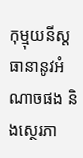កុម្មុយនីស្ត ធានានូវអំណាចផង និងស្ថេរភា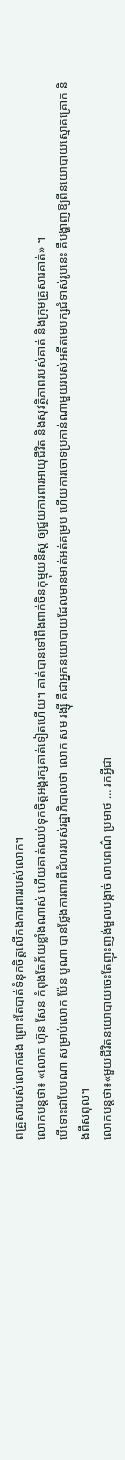ពគ្រួសារបស់លោកផង ព្រោះតែបាត់ទំនុកចិត្តលើកងការពាររបស់លោក។
លោកបន្តថា៖ «លោក ហ៊ុន សែន កំពុងតែភ័យខ្លាំងណាស់ ហើយគាត់ឈប់ទុកចិត្តអង្គរក្សគាត់ទៀតហើយ។ គាត់បានទៅពឹងពាក់ចិនកុម្មុយនីស្ត ឲ្យជួយការពារអាយុជីវិត និងសុវត្ថិភាពរបស់គាត់ និងក្រុមគ្រួសារគាត់» ។
បើទោះជាបែបណា សម្រាប់លោក ប៉ែន បូណា បានថ្លែងការពារពីជំហររបស់រដ្ឋាភិបាលថា លោក សម រង្ស៊ី គឺជាអ្នកនយោបាយដែលមានមាត់អត់គម្រប ហើយការចោទប្រកាន់ណាមួយរបស់អតីតមេបក្សជំទាស់រូបនេះ គឺបង្ហាញឱ្យពីនយោបាយស្មោគគ្រោក និងពឹសពុល។
លោកបន្តថា៖«មួយជីវិតនយោបាយចេះតែញុះញង់មួលបង្កាច់ លាបពណ៌ ប្រមាថ … រកអ្វីជា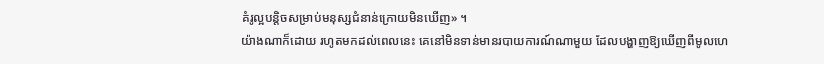គំរូល្អបន្តិចសម្រាប់មនុស្សជំនាន់ក្រោយមិនឃើញ» ។
យ៉ាងណាក៏ដោយ រហូតមកដល់ពេលនេះ គេនៅមិនទាន់មានរបាយការណ៍ណាមួយ ដែលបង្ហាញឱ្យឃើញពីមូលហេ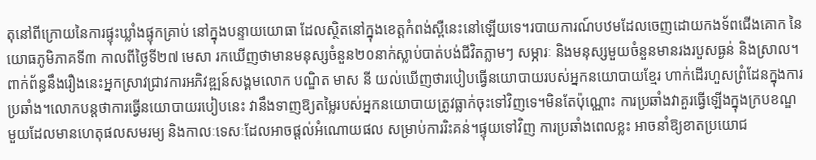តុនៅពីក្រោយនៃការផ្ទុះឃ្លាំងផ្ទុកគ្រាប់ នៅក្នុងបន្ទាយយោធា ដែលស្ថិតនៅក្នុងខេត្តកំពង់ស្ពឺនេះនៅឡើយទេ។របាយការណ៍បឋមដែលចេញដោយកងទ័ពជើងគោក នៃយោធភូមិភាគទី៣ កាលពីថ្ងៃទី២៧ មេសា រកឃើញថាមានមនុស្សចំនួន២០នាក់ស្លាប់បាត់បង់ជីវិតភ្លាមៗ សម្ភារៈ និងមនុស្សមួយចំនួនមានរងរបួសធ្ងន់ និងស្រាល។
ពាក់ព័ន្ធនឹងរឿងនេះអ្នកស្រាវជ្រាវការអភិវឌ្ឍន៍សង្គមលោក បណ្ឌិត មាស នី យល់ឃើញថារបៀបធ្វើនយោបាយរបស់អ្នកនយោបាយខ្មែរ ហាក់ដើរហួសព្រំដែនក្នុងការប្រឆាំង។លោកបន្តថាការធ្វើនយោបាយរបៀបនេះ វានឹងទាញឱ្យតម្លៃរបស់អ្នកនយោបាយត្រូវធ្លាក់ចុះទៅវិញទេ។មិនតែប៉ុណ្ណោះ ការប្រឆាំងវាគួរធ្វើឡើងក្នុងក្របខណ្ឌមួយដែលមានហេតុផលសមរម្យ និងកាលៈទេសៈដែលអាចផ្តល់អំណោយផល សម្រាប់ការរិះគន់។ផ្ទុយទៅវិញ ការប្រឆាំងពេលខ្លះ អាចនាំឱ្យខាតប្រយោជ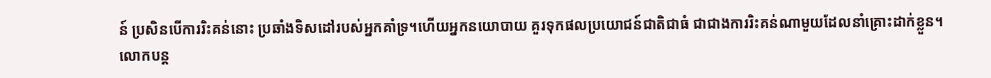ន៍ ប្រសិនបើការរិះគន់នោះ ប្រឆាំងទិសដៅរបស់អ្នកគាំទ្រ។ហើយអ្នកនយោបាយ គួរទុកផលប្រយោជន៍ជាតិជាធំ ជាជាងការរិះគន់ណាមួយដែលនាំគ្រោះដាក់ខ្លួន។
លោកបន្ត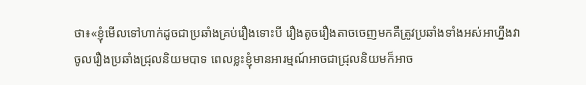ថា៖«ខ្ញុំមើលទៅហាក់ដូចជាប្រឆាំងគ្រប់រឿងទោះបី រឿងតូចរឿងតាចចេញមកគឺត្រូវប្រឆាំងទាំងអស់អាហ្នឹងវាចូលរឿងប្រឆាំងជ្រុលនិយមបាទ ពេលខ្លះខ្ញុំមានអារម្មណ៍អាចជាជ្រុលនិយមក៏អាច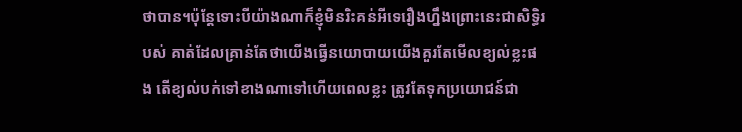ថាបាន។ប៉ុន្តែទោះបីយ៉ាងណាក៏ខ្ញុំមិនរិះគន់អីទេរឿងហ្នឹងព្រោះនេះជាសិទ្ធិរបស់ គាត់ដែលគ្រាន់តែថាយើងធើ្វនយោបាយយើងគួរតែមើលខ្យល់ខ្លះផង តើខ្យល់បក់ទៅខាងណាទៅហើយពេលខ្លះ ត្រូវតែទុកប្រយោជន៍ជា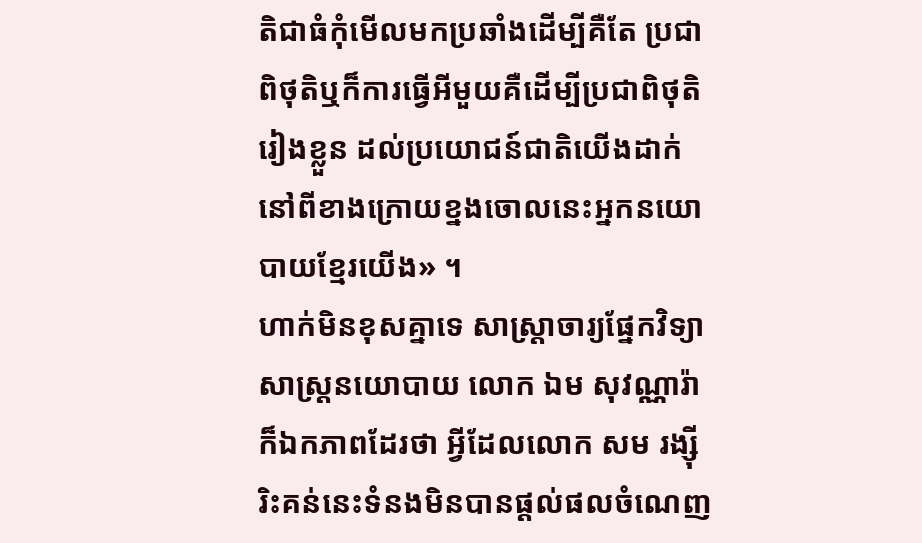តិជាធំកុំមើលមកប្រឆាំងដើម្បីគឺតែ ប្រជាពិថុតិឬក៏ការធើ្វអីមួយគឺដើម្បីប្រជាពិថុតិរៀងខ្លួន ដល់ប្រយោជន៍ជាតិយើងដាក់នៅពីខាងក្រោយខ្នងចោលនេះអ្នកនយោបាយខ្មែរយើង» ។
ហាក់មិនខុសគ្នាទេ សាស្ត្រាចារ្យផ្នែកវិទ្យាសាស្ត្រនយោបាយ លោក ឯម សុវណ្ណារ៉ា ក៏ឯកភាពដែរថា អ្វីដែលលោក សម រង្ស៊ី រិះគន់នេះទំនងមិនបានផ្តល់ផលចំណេញ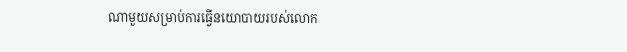ណាមួយសម្រាប់ការធ្វើនយោបាយរបស់លោក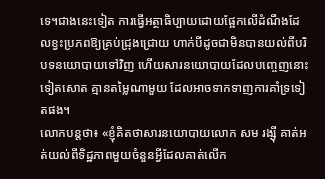ទេ។ជាងនេះទៀត ការធ្វើអត្ថាធិប្បាយដោយផ្អែកលើដំណឹងដែលខ្វះប្រភពឱ្យគ្រប់ជ្រុងជ្រោយ ហាក់បីដូចជាមិនបានយល់ពីបរិបទនយោបាយទៅវិញ ហើយសារនយោបាយដែលបញ្ចេញនោះទៀតសោត គ្មានតម្លៃណាមួយ ដែលអាចទាកទាញការគាំទ្រទៀតផង។
លោកបន្តថា៖ «ខ្ញុំគិតថាសារនយោបាយលោក សម រង្ស៊ី គាត់អត់យល់ពីទិដ្ឋភាពមួយចំនួនអ្វីដែលគាត់លើក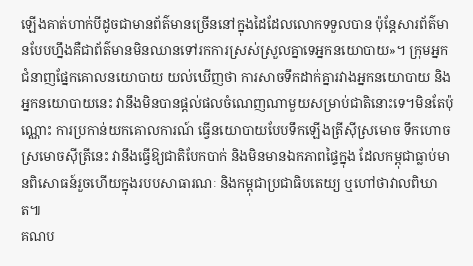ឡើងគាត់ហាក់បីដូចជាមានព័ត៌មានច្រើននៅក្នុងដៃដែលលោកទទួលបាន ប៉ុន្តែសារព័ត៌មានបែបហ្នឹងគឺជាព័ត៌មានមិនឈានទៅរកការស្រស់ស្រួលគ្នាទេអ្នកនយោបាយ»។ ក្រុមអ្នកជំនាញផ្នែកគោលនយោបាយ យល់ឃើញថា ការសាចទឹកដាក់គ្នារវាងអ្នកនយោបាយ និងអ្នកនយោបាយនេះ វានឹងមិនបានផ្តល់ផលចំណេញណាមួយសម្រាប់ជាតិនោះទេ។មិនតែប៉ុណ្ណោះ ការប្រកាន់យកគោលការណ៍ ធ្វើនយោបាយបែបទឹកឡើងត្រីស៊ីស្រមោច ទឹកហោចស្រមោចស៊ីត្រីនេះ វានឹងធ្វើឱ្យជាតិបែកបាក់ និងមិនមានឯកភាពផ្ទៃក្នុង ដែលកម្ពុជាធ្លាប់មានពិសោធន៍រួចហើយក្នុងរបបសាធារណៈ និងកម្ពុជាប្រជាធិបតេយ្យ ឬហៅថាវាលពិឃាត៕
គណប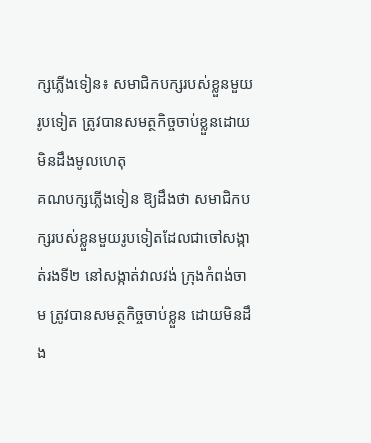ក្សភ្លើងទៀន៖ សមាជិកបក្សរបស់ខ្លួនមួយរូបទៀត ត្រូវបានសមត្ថកិច្ចចាប់ខ្លួនដោយមិនដឹងមូលហេតុ
គណបក្សភ្លើងទៀន ឱ្យដឹងថា សមាជិកបក្សរបស់ខ្លួនមួយរូបទៀតដែលជាចៅសង្កាត់រងទី២ នៅសង្កាត់វាលវង់ ក្រុងកំពង់ចាម ត្រូវបានសមត្ថកិច្ចចាប់ខ្លួន ដោយមិនដឹង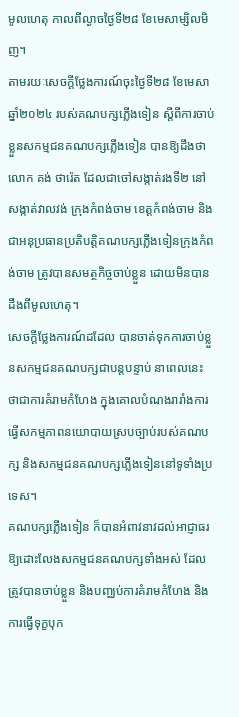មូលហេតុ កាលពីល្ងាចថ្ងៃទី២៨ ខែមេសាម្សិលមិញ។
តាមរយៈសេចក្ដីថ្លែងការណ៍ចុះថ្ងៃទី២៨ ខែមេសា ឆ្នាំ២០២៤ របស់គណបក្សភ្លើងទៀន ស្ដីពីការចាប់ខ្លួនសកម្មជនគណបក្សភ្លើងទៀន បានឱ្យដឹងថា លោក គង់ ថារ៉េត ដែលជាចៅសង្កាត់រងទី២ នៅសង្កាត់វាលវង់ ក្រុងកំពង់ចាម ខេត្តកំពង់ចាម និងជាអនុប្រធានប្រតិបត្តិគណបក្សភ្លើងទៀនក្រុងកំពង់ចាម ត្រូវបានសមត្ថកិច្ចចាប់ខ្លួន ដោយមិនបានដឹងពីមូលហេតុ។
សេចក្ដីថ្លែងការណ៍ដដែល បានចាត់ទុកការចាប់ខ្លួនសកម្មជនគណបក្សជាបន្តបន្ទាប់ នាពេលនេះ ថាជាការគំរាមកំហែង ក្នុងគោលបំណងរារាំងការធ្វើសកម្មភាពនយោបាយស្របច្បាប់របស់គណបក្ស និងសកម្មជនគណបក្សភ្លើងទៀននៅទូទាំងប្រទេស។
គណបក្សភ្លើងទៀន ក៏បានអំពាវនាវដល់អាជ្ញាធរឱ្យដោះលែងសកម្មជនគណបក្សទាំងអស់ ដែលត្រូវបានចាប់ខ្លួន និងបញ្ឈប់ការគំរាមកំហែង និងការធ្វើទុក្ខបុក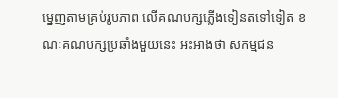ម្នេញតាមគ្រប់រូបភាព លើគណបក្សភ្លើងទៀនតទៅទៀត ខណៈគណបក្សប្រឆាំងមួយនេះ អះអាងថា សកម្មជន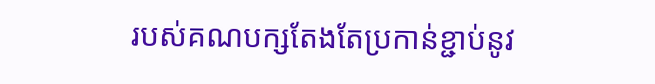របស់គណបក្សតែងតែប្រកាន់ខ្ជាប់នូវ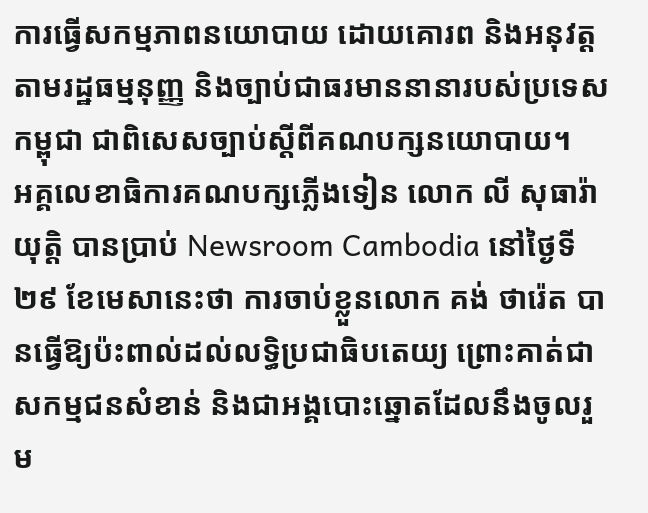ការធ្វើសកម្មភាពនយោបាយ ដោយគោរព និងអនុវត្តតាមរដ្ឋធម្មនុញ្ញ និងច្បាប់ជាធរមាននានារបស់ប្រទេសកម្ពុជា ជាពិសេសច្បាប់ស្តីពីគណបក្សនយោបាយ។
អគ្គលេខាធិការគណបក្សភ្លើងទៀន លោក លី សុធារ៉ាយុត្តិ បានប្រាប់ Newsroom Cambodia នៅថ្ងៃទី២៩ ខែមេសានេះថា ការចាប់ខ្លួនលោក គង់ ថារ៉េត បានធ្វើឱ្យប៉ះពាល់ដល់លទ្ធិប្រជាធិបតេយ្យ ព្រោះគាត់ជាសកម្មជនសំខាន់ និងជាអង្គបោះឆ្នោតដែលនឹងចូលរួម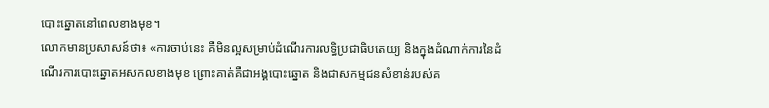បោះឆ្នោតនៅពេលខាងមុខ។
លោកមានប្រសាសន៍ថា៖ «ការចាប់នេះ គឺមិនល្អសម្រាប់ដំណើរការលទ្ធិប្រជាធិបតេយ្យ និងក្នុងដំណាក់ការនៃដំណើរការបោះឆ្នោតអសកលខាងមុខ ព្រោះគាត់គឺជាអង្គបោះឆ្នោត និងជាសកម្មជនសំខាន់របស់គ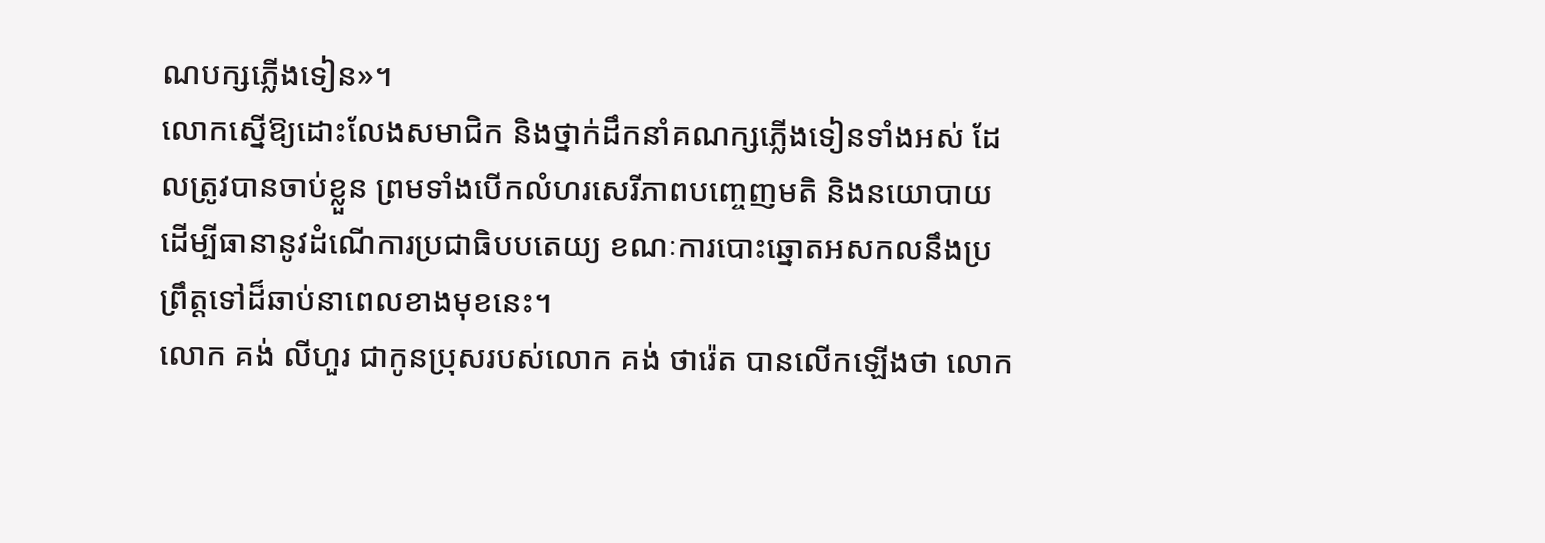ណបក្សភ្លើងទៀន»។
លោកស្នើឱ្យដោះលែងសមាជិក និងថ្នាក់ដឹកនាំគណក្សភ្លើងទៀនទាំងអស់ ដែលត្រូវបានចាប់ខ្លួន ព្រមទាំងបើកលំហរសេរីភាពបញ្ចេញមតិ និងនយោបាយ ដើម្បីធានានូវដំណើការប្រជាធិបបតេយ្យ ខណៈការបោះឆ្នោតអសកលនឹងប្រព្រឹត្តទៅដ៏ឆាប់នាពេលខាងមុខនេះ។
លោក គង់ លីហួរ ជាកូនប្រុសរបស់លោក គង់ ថារ៉េត បានលើកឡើងថា លោក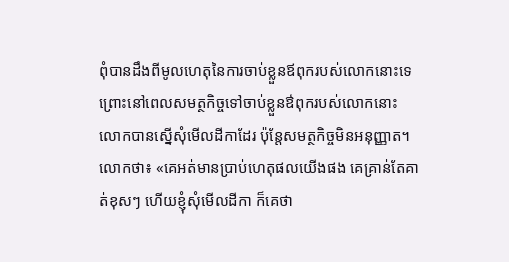ពុំបានដឹងពីមូលហេតុនៃការចាប់ខ្លួនឪពុករបស់លោកនោះទេ ព្រោះនៅពេលសមត្ថកិច្ចទៅចាប់ខ្លួនឳពុករបស់លោកនោះ លោកបានស្នើសុំមើលដីកាដែរ ប៉ុន្តែសមត្ថកិច្ចមិនអនុញ្ញាត។
លោកថា៖ «គេអត់មានប្រាប់ហេតុផលយើងផង គេគ្រាន់តែគាត់ខុសៗ ហើយខ្ញុំសុំមើលដីកា ក៏គេថា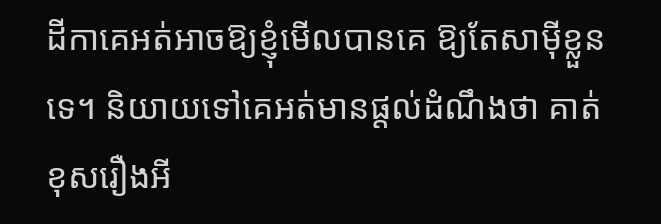ដីកាគេអត់អាចឱ្យខ្ញុំមើលបានគេ ឱ្យតែសាម៉ីខ្លួនទេ។ និយាយទៅគេអត់មានផ្ដល់ដំណឹងថា គាត់ខុសរឿងអី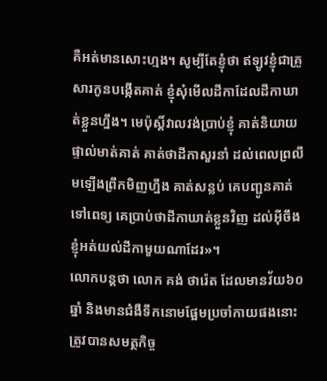គឺអត់មានសោះហ្មង។ សូម្បីតែខ្ញុំថា ឥឡូវខ្ញុំជាគ្រួសារកូនបង្កើតគាត់ ខ្ញុំសុំមើលដីកាដែលដីកាឃាត់ខ្លួនហ្នឹង។ មេប៉ុស្តិ៍វាលវង់ប្រាប់ខ្ញុំ គាត់និយាយផ្ទាល់មាត់គាត់ គាត់ថាដីកាសួរនាំ ដល់ពេលព្រលឹមឡើងព្រឹកមិញហ្នឹង គាត់សន្លប់ គេបញ្ជូនគាត់ទៅពេទ្យ គេប្រាប់ថាដីកាឃាត់ខ្លួនវិញ ដល់អ៊ីចឹងខ្ញុំអត់យល់ដីកាមួយណាដែរ»។
លោកបន្តថា លោក គង់ ថារ៉េត ដែលមានវ័យ៦០ឆ្នាំ និងមានជំងឺទឹកនោមផ្អែមប្រចាំកាយផងនោះ ត្រូវបានសមត្ថកិច្ច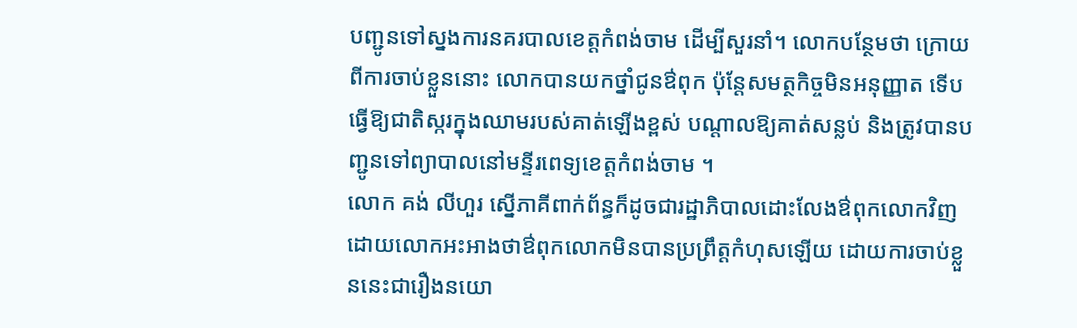បញ្ជូនទៅស្នងការនគរបាលខេត្តកំពង់ចាម ដើម្បីសួរនាំ។ លោកបន្ថែមថា ក្រោយពីការចាប់ខ្លួននោះ លោកបានយកថ្នាំជូនឳពុក ប៉ុន្តែសមត្ថកិច្ចមិនអនុញ្ញាត ទើបធ្វើឱ្យជាតិស្ករក្នុងឈាមរបស់គាត់ឡើងខ្ពស់ បណ្តាលឱ្យគាត់សន្លប់ និងត្រូវបានបញ្ជូនទៅព្យាបាលនៅមន្ទីរពេទ្យខេត្តកំពង់ចាម ។
លោក គង់ លីហួរ ស្នើភាគីពាក់ព័ន្ធក៏ដូចជារដ្ឋាភិបាលដោះលែងឳពុកលោកវិញ ដោយលោកអះអាងថាឳពុកលោកមិនបានប្រព្រឹត្តកំហុសឡើយ ដោយការចាប់ខ្លួននេះជារឿងនយោ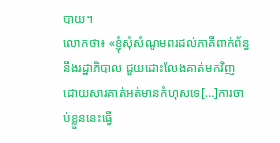បាយ។
លោកថា៖ «ខ្ញុំសុំសំណូមពរដល់ភាគីពាក់ព័ន្ធនឹងរដ្ឋាភិបាល ជួយដោះលែងគាត់មកវិញ ដោយសារគាត់អត់មានកំហុសទេ[…]ការចាប់ខ្លួននេះធ្វើ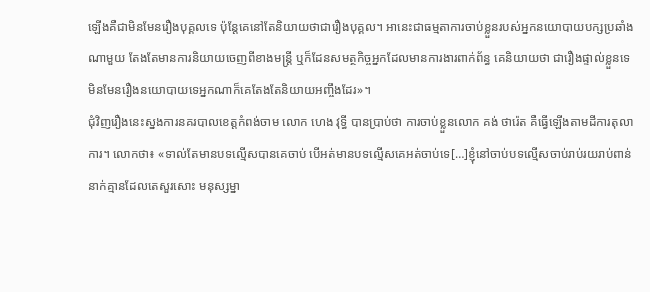ឡើងគឺជាមិនមែនរឿងបុគ្គលទេ ប៉ុន្តែគេនៅតែនិយាយថាជារឿងបុគ្គល។ អានេះជាធម្មតាការចាប់ខ្លួនរបស់អ្នកនយោបាយបក្សប្រឆាំងណាមួយ តែងតែមានការនិយាយចេញពីខាងមន្ត្រី ឬក៏ដែនសមត្ថកិច្ចអ្នកដែលមានការងារពាក់ព័ន្ធ គេនិយាយថា ជារឿងផ្ទាល់ខ្លួនទេ មិនមែនរឿងនយោបាយទេអ្នកណាក៏គេតែងតែនិយាយអញ្ចឹងដែរ»។
ជុំវិញរឿងនេះស្នងការនគរបាលខេត្តកំពង់ចាម លោក ហេង វុទ្ធី បានប្រាប់ថា ការចាប់ខ្លួនលោក គង់ ថារ៉េត គឺធ្វើឡើងតាមដីការតុលាការ។ លោកថា៖ «ទាល់តែមានបទល្មើសបានគេចាប់ បើអត់មានបទល្មើសគេអត់ចាប់ទេ[…]ខ្ញុំនៅចាប់បទល្មើសចាប់រាប់រយរាប់ពាន់នាក់គ្មានដែលតេសួរសោះ មនុស្សម្នា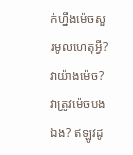ក់ហ្នឹងម៉េចសួរមូលហេតុអ្វី? វាយ៉ាងម៉េច? វាត្រូវម៉េចបងឯង? ឥឡូវដូ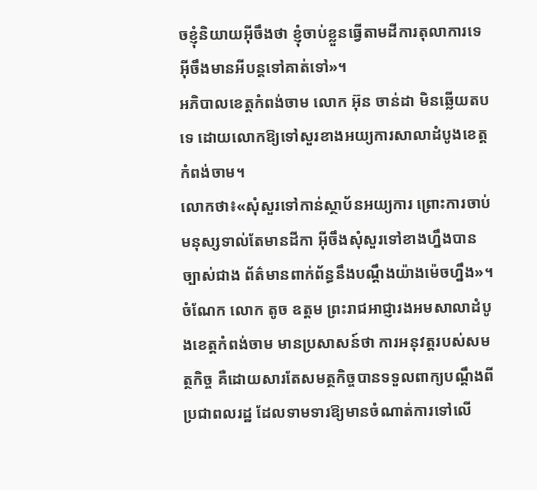ចខ្ញុំនិយាយអ៊ីចឹងថា ខ្ញុំចាប់ខ្លួនធ្វើតាមដីការតុលាការទេ អ៊ីចឹងមានអីបន្តទៅគាត់ទៅ»។
អភិបាលខេត្តកំពង់ចាម លោក អ៊ុន ចាន់ដា មិនឆ្លើយតបទេ ដោយលោកឱ្យទៅសួរខាងអយ្យការសាលាដំបូងខេត្តកំពង់ចាម។
លោកថា៖«សុំសួរទៅកាន់ស្ថាប័នអយ្យការ ព្រោះការចាប់មនុស្សទាល់តែមានដីកា អ៊ីចឹងសុំសួរទៅខាងហ្នឹងបានច្បាស់ជាង ព័ត៌មានពាក់ព័ន្ធនឹងបណ្ដឹងយ៉ាងម៉េចហ្នឹង»។
ចំណែក លោក តូច ឧត្តម ព្រះរាជអាជ្ញារងអមសាលាដំបូងខេត្តកំពង់ចាម មានប្រសាសន៍ថា ការអនុវត្តរបស់សមត្ថកិច្ច គឺដោយសារតែសមត្ថកិច្ចបានទទួលពាក្យបណ្តឹងពីប្រជាពលរដ្ឋ ដែលទាមទារឱ្យមានចំណាត់ការទៅលើ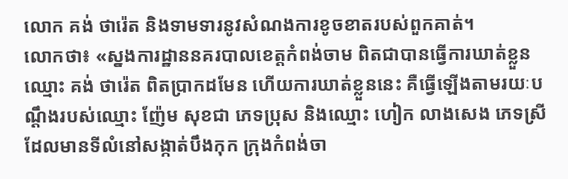លោក គង់ ថារ៉េត និងទាមទារនូវសំណងការខូចខាតរបស់ពួកគាត់។
លោកថា៖ «ស្នងការដ្ឋាននគរបាលខេត្តកំពង់ចាម ពិតជាបានធ្វើការឃាត់ខ្លួនឈ្មោះ គង់ ថារ៉េត ពិតប្រាកដមែន ហើយការឃាត់ខ្លួននេះ គឺធ្វើឡើងតាមរយៈបណ្តឹងរបស់ឈ្មោះ ញ៉ែម សុខជា ភេទប្រុស និងឈ្មោះ ហៀក លាងសេង ភេទស្រី ដែលមានទីលំនៅសង្កាត់បឹងកុក ក្រុងកំពង់ចា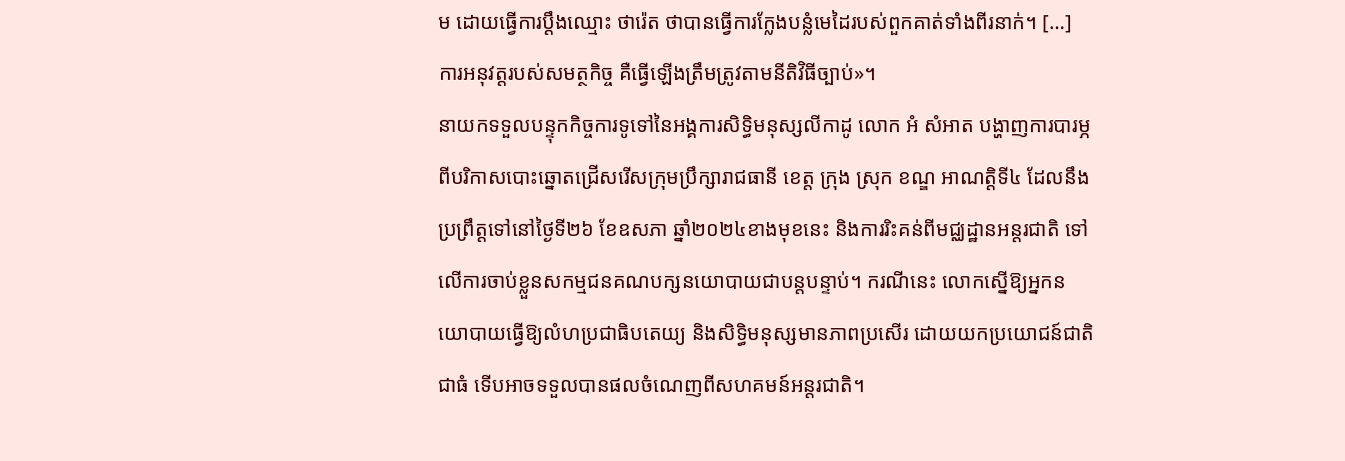ម ដោយធ្វើការប្តឹងឈ្មោះ ថារ៉េត ថាបានធ្វើការក្លែងបន្លំមេដៃរបស់ពួកគាត់ទាំងពីរនាក់។ […] ការអនុវត្តរបស់សមត្ថកិច្ច គឺធ្វើឡើងត្រឹមត្រូវតាមនីតិវិធីច្បាប់»។
នាយកទទួលបន្ទុកកិច្ចការទូទៅនៃអង្គការសិទ្ធិមនុស្សលីកាដូ លោក អំ សំអាត បង្ហាញការបារម្ភពីបរិកាសបោះឆ្នោតជ្រើសរើសក្រុមប្រឹក្សារាជធានី ខេត្ត ក្រុង ស្រុក ខណ្ឌ អាណត្តិទី៤ ដែលនឹងប្រព្រឹត្តទៅនៅថ្ងៃទី២៦ ខែឧសភា ឆ្នាំ២០២៤ខាងមុខនេះ និងការរិះគន់ពីមជ្ឈដ្ឋានអន្តរជាតិ ទៅលើការចាប់ខ្លួនសកម្មជនគណបក្សនយោបាយជាបន្តបន្ទាប់។ ករណីនេះ លោកស្នើឱ្យអ្នកនយោបាយធ្វើឱ្យលំហប្រជាធិបតេយ្យ និងសិទ្ធិមនុស្សមានភាពប្រសើរ ដោយយកប្រយោជន៍ជាតិជាធំ ទើបអាចទទួលបានផលចំណេញពីសហគមន៍អន្តរជាតិ។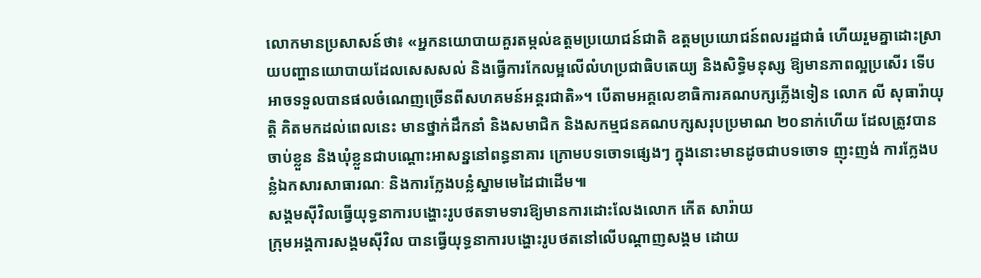លោកមានប្រសាសន៍ថា៖ «អ្នកនយោបាយគួរតម្កល់ឧត្តមប្រយោជន៍ជាតិ ឧត្តមប្រយោជន៍ពលរដ្ឋជាធំ ហើយរួមគ្នាដោះស្រាយបញ្ហានយោបាយដែលសេសសល់ និងធ្វើការកែលម្អលើលំហប្រជាធិបតេយ្យ និងសិទ្ធិមនុស្ស ឱ្យមានភាពល្អប្រសើរ ទើបអាចទទួលបានផលចំណេញច្រើនពីសហគមន៍អន្តរជាតិ»។ បើតាមអគ្គលេខាធិការគណបក្សភ្លើងទៀន លោក លី សុធារ៉ាយុត្តិ គិតមកដល់ពេលនេះ មានថ្នាក់ដឹកនាំ និងសមាជិក និងសកម្មជនគណបក្សសរុបប្រមាណ ២០នាក់ហើយ ដែលត្រូវបានចាប់ខ្លួន និងឃុំខ្លួនជាបណ្តោះអាសន្ននៅពន្ធនាគារ ក្រោមបទចោទផ្សេងៗ ក្នុងនោះមានដូចជាបទចោទ ញុះញង់ ការក្លែងបន្លំឯកសារសាធារណៈ និងការក្លែងបន្លំស្នាមមេដៃជាដើម៕
សង្គមស៊ីវិលធ្វើយុទ្ធនាការបង្ហោះរូបថតទាមទារឱ្យមានការដោះលែងលោក កើត សារ៉ាយ
ក្រុមអង្គការសង្គមស៊ីវិល បានធ្វើយុទ្ធនាការបង្ហោះរូបថតនៅលើបណ្តាញសង្គម ដោយ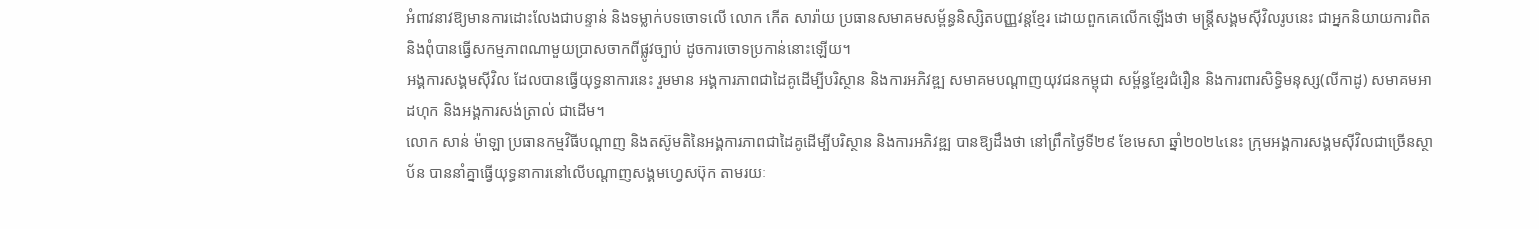អំពាវនាវឱ្យមានការដោះលែងជាបន្ទាន់ និងទម្លាក់បទចោទលើ លោក កើត សារ៉ាយ ប្រធានសមាគមសម្ព័ន្ធនិស្សិតបញ្ញវន្តខ្មែរ ដោយពួកគេលើកឡើងថា មន្ត្រីសង្គមស៊ីវិលរូបនេះ ជាអ្នកនិយាយការពិត និងពុំបានធ្វើសកម្មភាពណាមួយប្រាសចាកពីផ្លូវច្បាប់ ដូចការចោទប្រកាន់នោះឡើយ។
អង្គការសង្គមស៊ីវិល ដែលបានធ្វើយុទ្ធនាការនេះ រួមមាន អង្គការភាពជាដៃគូដើម្បីបរិស្ថាន និងការអភិវឌ្ឍ សមាគមបណ្តាញយុវជនកម្ពុជា សម្ព័ន្ធខ្មែរជំរឿន និងការពារសិទ្ធិមនុស្ស(លីកាដូ) សមាគមអាដហុក និងអង្គការសង់ត្រាល់ ជាដើម។
លោក សាន់ ម៉ាឡា ប្រធានកម្មវិធីបណ្តាញ និងតស៊ូមតិនៃអង្គការភាពជាដៃគូដើម្បីបរិស្ថាន និងការអភិវឌ្ឍ បានឱ្យដឹងថា នៅព្រឹកថ្ងៃទី២៩ ខែមេសា ឆ្នាំ២០២៤នេះ ក្រុមអង្គការសង្គមស៊ីវិលជាច្រើនស្ថាប័ន បាននាំគ្នាធ្វើយុទ្ធនាការនៅលើបណ្តាញសង្គមហ្វេសប៊ុក តាមរយៈ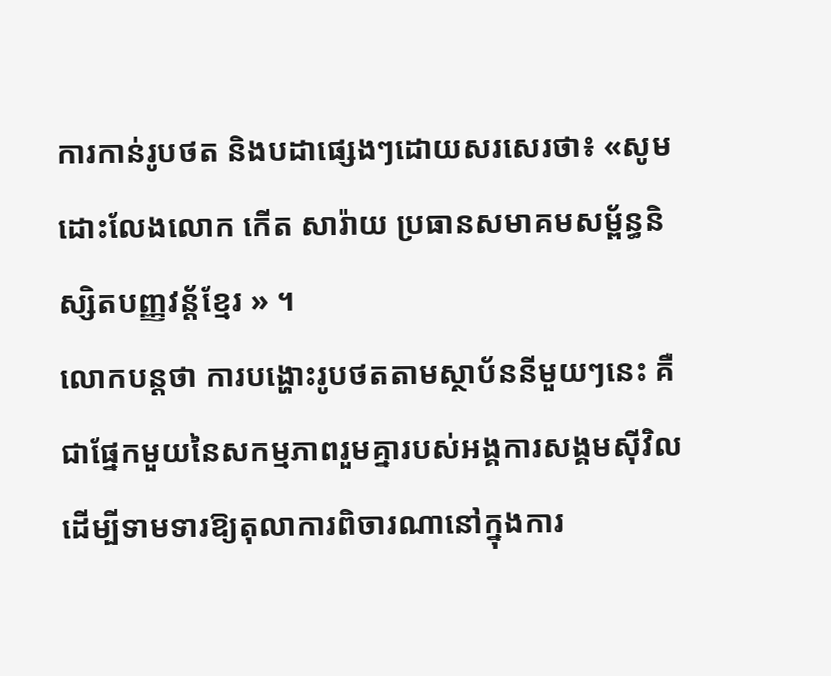ការកាន់រូបថត និងបដាផ្សេងៗដោយសរសេរថា៖ «សូមដោះលែងលោក កើត សារ៉ាយ ប្រធានសមាគមសម្ព័ន្ធនិស្សិតបញ្ញវន្ត័ខ្មែរ » ។
លោកបន្តថា ការបង្ហោះរូបថតតាមស្ថាប័ននីមួយៗនេះ គឺជាផ្នែកមួយនៃសកម្មភាពរួមគ្នារបស់អង្គការសង្គមស៊ីវិល ដើម្បីទាមទារឱ្យតុលាការពិចារណានៅក្នុងការ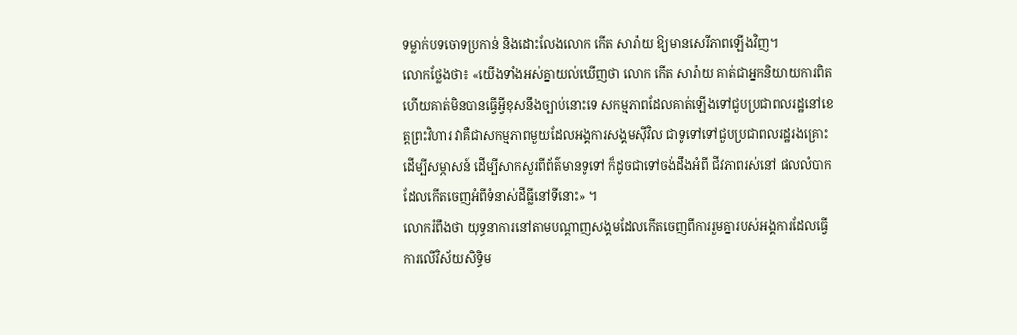ទម្លាក់បទចោទប្រកាន់ និងដោះលែងលោក កើត សារ៉ាយ ឱ្យមានសេរីភាពឡើងវិញ។
លោកថ្លែងថា៖ «យើងទាំងអស់គ្នាយល់ឃើញថា លោក កើត សារ៉ាយ គាត់ជាអ្នកនិយាយការពិត ហើយគាត់មិនបានធ្វើអ្វីខុសនឹងច្បាប់នោះទេ សកម្មភាពដែលគាត់ឡើងទៅជួបប្រជាពលរដ្ឋនៅខេត្តព្រះវិហារ វាគឺជាសកម្មភាពមួយដែលអង្គការសង្គមស៊ីវិល ជាទូទៅទៅជួបប្រជាពលរដ្ឋរងគ្រោះដើម្បីសម្ភាសន៍ ដើម្បីសាកសួរពីព័ត៌មានទូទៅ ក៏ដូចជាទៅចង់ដឹងអំពី ជីវភាពរស់នៅ ផលលំបាកដែលកើតចេញអំពីទំនាស់ដីធ្លីនៅទីនោះ» ។
លោករំពឹងថា យុទ្ធនាការនៅតាមបណ្តាញសង្គមដែលកើតចេញពីការរួមគ្នារបស់អង្គការដែលធ្វើការលើវិស័យសិទ្ធិម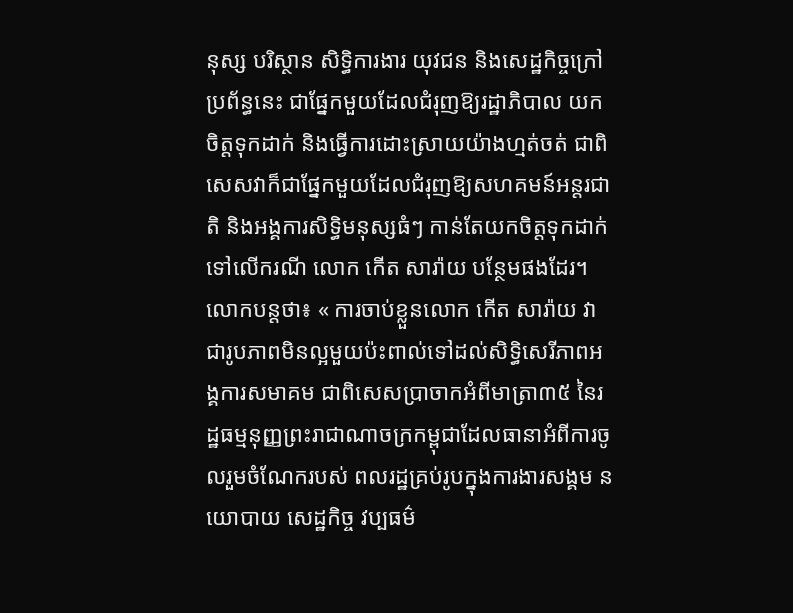នុស្ស បរិស្ថាន សិទ្ធិការងារ យុវជន និងសេដ្ឋកិច្ចក្រៅប្រព័ន្ធនេះ ជាផ្នែកមួយដែលជំរុញឱ្យរដ្ឋាភិបាល យកចិត្តទុកដាក់ និងធ្វើការដោះស្រាយយ៉ាងហ្មត់ចត់ ជាពិសេសវាក៏ជាផ្នែកមួយដែលជំរុញឱ្យសហគមន៍អន្តរជាតិ និងអង្គការសិទ្ធិមនុស្សធំៗ កាន់តែយកចិត្តទុកដាក់ទៅលើករណី លោក កើត សារ៉ាយ បន្ថែមផងដែរ។
លោកបន្តថា៖ « ការចាប់ខ្លួនលោក កើត សារ៉ាយ វាជារូបភាពមិនល្អមួយប៉ះពាល់ទៅដល់សិទ្ធិសេរីភាពអង្គការសមាគម ជាពិសេសប្រាចាកអំពីមាត្រា៣៥ នៃរដ្ឋធម្មនុញ្ញព្រះរាជាណាចក្រកម្ពុជាដែលធានាអំពីការចូលរួមចំណែករបស់ ពលរដ្ឋគ្រប់រូបក្នុងការងារសង្គម នយោបាយ សេដ្ឋកិច្ច វប្បធម៌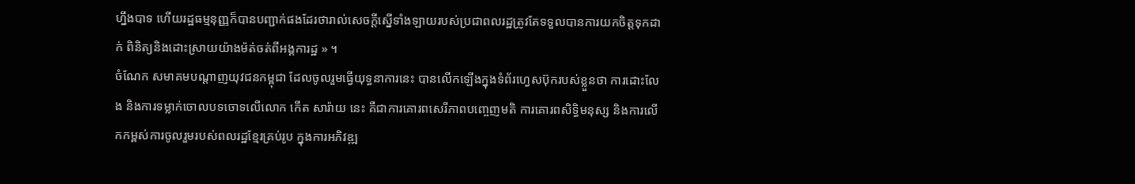ហ្នឹងបាទ ហើយរដ្ឋធម្មនុញ្ញក៏បានបញ្ជាក់ផងដែរថារាល់សេចក្ដីស្នើទាំងឡាយរបស់ប្រជាពលរដ្ឋត្រូវតែទទួលបានការយកចិត្តទុកដាក់ ពិនិត្យនិងដោះស្រាយយ៉ាងម៉ត់ចត់ពីអង្គការដ្ឋ » ។
ចំណែក សមាគមបណ្តាញយុវជនកម្ពុជា ដែលចូលរួមធ្វើយុទ្ធនាការនេះ បានលើកឡើងក្នុងទំព័រហ្វេសប៊ុករបស់ខ្លួនថា ការដោះលែង និងការទម្លាក់ចោលបទចោទលើលោក កើត សារ៉ាយ នេះ គឺជាការគោរពសេរីភាពបញ្ចេញមតិ ការគោរពសិទ្ធិមនុស្ស និងការលើកកម្ពស់ការចូលរួមរបស់ពលរដ្ឋខ្មែរគ្រប់រូប ក្នុងការអភិវឌ្ឍ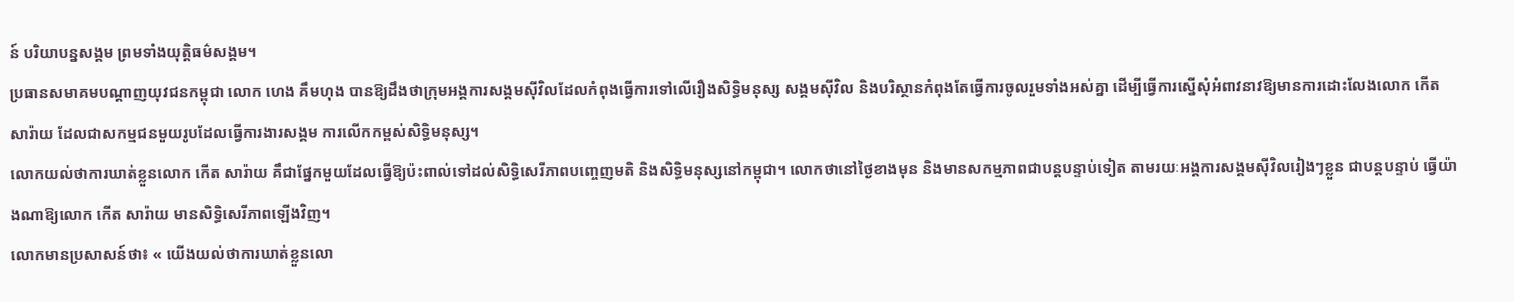ន៍ បរិយាបន្នសង្គម ព្រមទាំងយុត្តិធម៌សង្គម។
ប្រធានសមាគមបណ្តាញយុវជនកម្ពុជា លោក ហេង គឹមហុង បានឱ្យដឹងថាក្រុមអង្គការសង្គមស៊ីវិលដែលកំពុងធ្វើការទៅលើរឿងសិទ្ធិមនុស្ស សង្គមស៊ីវិល និងបរិស្ថានកំពុងតែធ្វើការចូលរួមទាំងអស់គ្នា ដើម្បីធ្វើការស្នើសុំអំពាវនាវឱ្យមានការដោះលែងលោក កើត សារ៉ាយ ដែលជាសកម្មជនមួយរូបដែលធ្វើការងារសង្គម ការលើកកម្ពស់សិទ្ធិមនុស្ស។
លោកយល់ថាការឃាត់ខ្លួនលោក កើត សារ៉ាយ គឹជាផ្នែកមួយដែលធ្វើឱ្យប៉ះពាល់ទៅដល់សិទ្ធិសេរីភាពបញ្ចេញមតិ និងសិទ្ធិមនុស្សនៅកម្ពុជា។ លោកថានៅថ្ងៃខាងមុន និងមានសកម្មភាពជាបន្តបន្ទាប់ទៀត តាមរយៈអង្គការសង្គមស៊ីវិលរៀងៗខ្លួន ជាបន្តបន្ទាប់ ធ្វើយ៉ាងណាឱ្យលោក កើត សារ៉ាយ មានសិទ្ធិសេរីភាពឡើងវិញ។
លោកមានប្រសាសន៍ថា៖ « យើងយល់ថាការឃាត់ខ្លួនលោ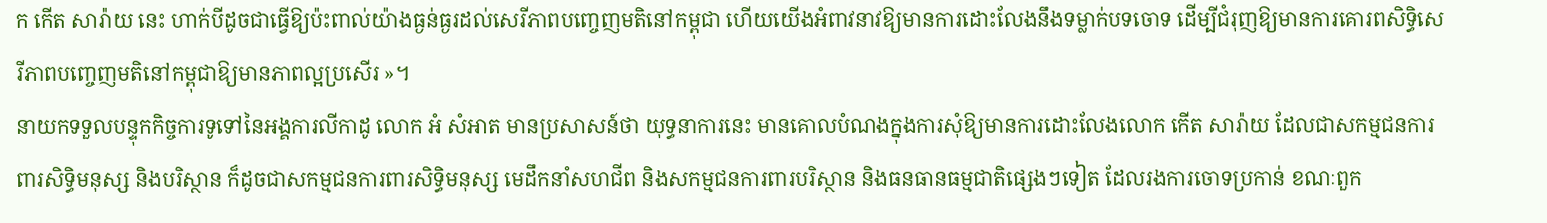ក កើត សារ៉ាយ នេះ ហាក់បីដូចជាធ្វើឱ្យប៉ះពាល់យ៉ាងធ្ងន់ធ្ងរដល់សេរីភាពបញ្ចេញមតិនៅកម្ពុជា ហើយយើងអំពាវនាវឱ្យមានការដោះលែងនឹងទម្លាក់បទចោទ ដើម្បីជំរុញឱ្យមានការគោរពសិទ្ធិសេរីភាពបញ្ចេញមតិនៅកម្ពុជាឱ្យមានភាពល្អប្រសើរ »។
នាយកទទួលបន្ទុកកិច្ចការទូទៅនៃអង្គការលីកាដូ លោក អំ សំអាត មានប្រសាសន៍ថា យុទ្ធនាការនេះ មានគោលបំណងក្នុងការសុំឱ្យមានការដោះលែងលោក កើត សារ៉ាយ ដែលជាសកម្មជនការពារសិទ្ធិមនុស្ស និងបរិស្ថាន ក៏ដូចជាសកម្មជនការពារសិទ្ធិមនុស្ស មេដឹកនាំសហជីព និងសកម្មជនការពារបរិស្ថាន និងធនធានធម្មជាតិផ្សេងៗទៀត ដែលរងការចោទប្រកាន់ ខណៈពួក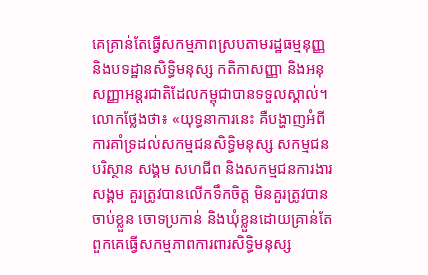គេគ្រាន់តែធ្វើសកម្មភាពស្របតាមរដ្ឋធម្មនុញ្ញ និងបទដ្ឋានសិទ្ធិមនុស្ស កតិកាសញ្ញា និងអនុសញ្ញាអន្តរជាតិដែលកម្ពុជាបានទទួលស្គាល់។
លោកថ្លែងថា៖ «យុទ្ធនាការនេះ គឺបង្ហាញអំពីការគាំទ្រដល់សកម្មជនសិទ្ធិមនុស្ស សកម្មជនបរិស្ថាន សង្គម សហជីព និងសកម្មជនការងារសង្គម គួរត្រូវបានលើកទឹកចិត្ត មិនគួរត្រូវបានចាប់ខ្លួន ចោទប្រកាន់ និងឃុំខ្លួនដោយគ្រាន់តែពួកគេធ្វើសកម្មភាពការពារសិទ្ធិមនុស្ស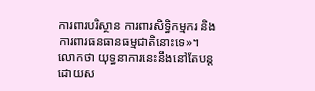ការពារបរិស្ថាន ការពារសិទ្ធិកម្មករ និងការពារធនធានធម្មជាតិនោះទេ»។
លោកថា យុទ្ធនាការនេះនឹងនៅតែបន្ត ដោយស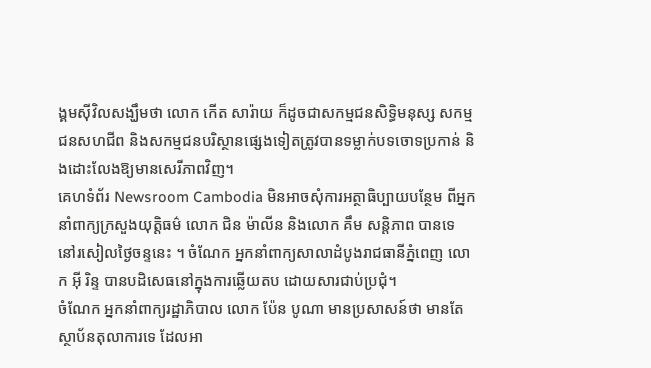ង្គមស៊ីវិលសង្ឃឹមថា លោក កើត សារ៉ាយ ក៏ដូចជាសកម្មជនសិទ្ធិមនុស្ស សកម្មជនសហជីព និងសកម្មជនបរិស្ថានផ្សេងទៀតត្រូវបានទម្លាក់បទចោទប្រកាន់ និងដោះលែងឱ្យមានសេរីភាពវិញ។
គេហទំព័រ Newsroom Cambodia មិនអាចសុំការអត្ថាធិប្បាយបន្ថែម ពីអ្នកនាំពាក្យក្រសួងយុត្តិធម៌ លោក ជិន ម៉ាលីន និងលោក គឹម សន្តិភាព បានទេ នៅរសៀលថ្ងៃចន្ទនេះ ។ ចំណែក អ្នកនាំពាក្យសាលាដំបូងរាជធានីភ្នំពេញ លោក អ៊ី រិន្ទ បានបដិសេធនៅក្នុងការឆ្លើយតប ដោយសារជាប់ប្រជុំ។
ចំណែក អ្នកនាំពាក្យរដ្ឋាភិបាល លោក ប៉ែន បូណា មានប្រសាសន៍ថា មានតែស្ថាប័នតុលាការទេ ដែលអា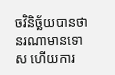ចវិនិច្ឆ័យបានថានរណាមានទោស ហើយការ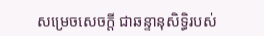សម្រេចសេចក្តី ជាឆន្ទានុសិទ្ធិរបស់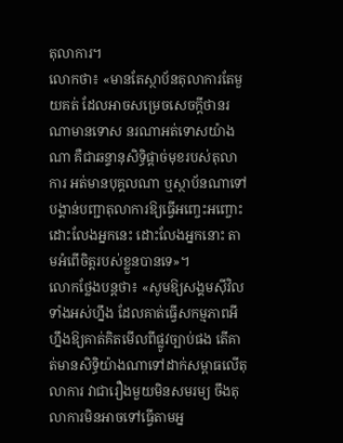តុលាការ។
លោកថា៖ «មានតែស្ថាប័នតុលាការតែមួយគត់ ដែលអាចសម្រេចសេចក្តីថានរណាមានទោស នរណាអត់ទោសយ៉ាងណា គឺជាឆន្ទានុសិទ្ធិផ្តាច់មុខរបស់តុលាការ អត់មានបុគ្គលណា ឬស្ថាប័នណាទៅបង្គាន់បញ្ជាតុលាការឱ្យធ្វើអញ្ចេះអញ្ចោះដោះលែងអ្នកនេះ ដោះលែងអ្នកនោះ តាមអំពើចិត្តរបស់ខ្លួនបានទេ»។
លោកថ្លែងបន្តថា៖ «សូមឱ្យសង្គមស៊ីវិលទាំងអស់ហ្នឹង ដែលគាត់ធ្វើសកម្មភាពអីហ្នឹងឱ្យគាត់គិតមើលពីផ្លូវច្បាប់ផង តើគាត់មានសិទ្ធិយ៉ាងណាទៅដាក់សម្ពាធលើតុលាការ វាជារឿងមួយមិនសមរម្យ ចឹងតុលាការមិនអាចទៅធ្វើតាមអ្ន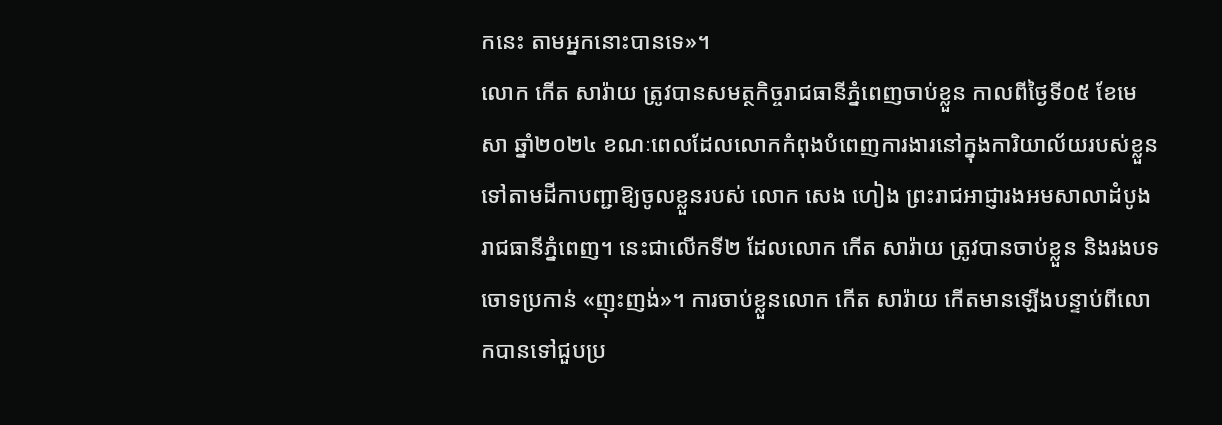កនេះ តាមអ្នកនោះបានទេ»។
លោក កើត សារ៉ាយ ត្រូវបានសមត្ថកិច្ចរាជធានីភ្នំពេញចាប់ខ្លួន កាលពីថ្ងៃទី០៥ ខែមេសា ឆ្នាំ២០២៤ ខណៈពេលដែលលោកកំពុងបំពេញការងារនៅក្នុងការិយាល័យរបស់ខ្លួន ទៅតាមដីកាបញ្ជាឱ្យចូលខ្លួនរបស់ លោក សេង ហៀង ព្រះរាជអាជ្ញារងអមសាលាដំបូងរាជធានីភ្នំពេញ។ នេះជាលើកទី២ ដែលលោក កើត សារ៉ាយ ត្រូវបានចាប់ខ្លួន និងរងបទចោទប្រកាន់ «ញុះញង់»។ ការចាប់ខ្លួនលោក កើត សារ៉ាយ កើតមានឡើងបន្ទាប់ពីលោកបានទៅជួបប្រ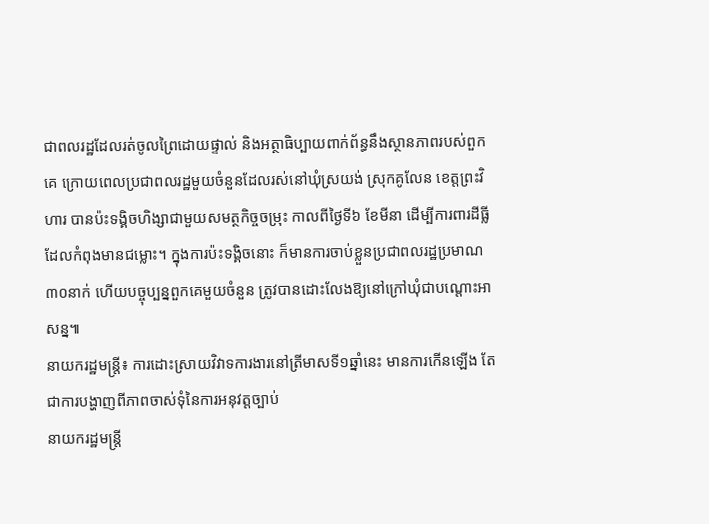ជាពលរដ្ឋដែលរត់ចូលព្រៃដោយផ្ទាល់ និងអត្ថាធិប្បាយពាក់ព័ន្ធនឹងស្ថានភាពរបស់ពួកគេ ក្រោយពេលប្រជាពលរដ្ឋមួយចំនួនដែលរស់នៅឃុំស្រយង់ ស្រុកគូលែន ខេត្តព្រះវិហារ បានប៉ះទង្គិចហិង្សាជាមួយសមត្ថកិច្ចចម្រុះ កាលពីថ្ងៃទី៦ ខែមីនា ដើម្បីការពារដីធ្លីដែលកំពុងមានជម្លោះ។ ក្នុងការប៉ះទង្គិចនោះ ក៏មានការចាប់ខ្លួនប្រជាពលរដ្ឋប្រមាណ ៣០នាក់ ហើយបច្ចុប្បន្នពួកគេមួយចំនួន ត្រូវបានដោះលែងឱ្យនៅក្រៅឃុំជាបណ្តោះអាសន្ន៕
នាយករដ្ឋមន្ត្រី៖ ការដោះស្រាយវិវាទការងារនៅត្រីមាសទី១ឆ្នាំនេះ មានការកើនឡើង តែជាការបង្ហាញពីភាពចាស់ទុំនៃការអនុវត្តច្បាប់
នាយករដ្ឋមន្ត្រី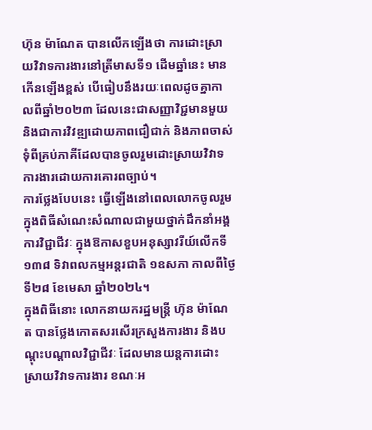ហ៊ុន ម៉ាណែត បានលើកឡើងថា ការដោះស្រាយវិវាទការងារនៅត្រីមាសទី១ ដើមឆ្នាំនេះ មានកើនឡើងខ្ពស់ បើធៀបនឹងរយៈពេលដូចគ្នាកាលពីឆ្នាំ២០២៣ ដែលនេះជាសញ្ញាវិជ្ជមានមួយ និងជាការវិវឌ្ឍដោយភាពជឿជាក់ និងភាពចាស់ទុំពីគ្រប់ភាគីដែលបានចូលរួមដោះស្រាយវិវាទការងារដោយការគោរពច្បាប់។
ការថ្លែងបែបនេះ ធ្វើឡើងនៅពេលលោកចូលរួមក្នុងពិធីសំណេះសំណាលជាមួយថ្នាក់ដឹកនាំអង្គការវិជ្ជាជីវៈ ក្នុងឱកាសខួបអនុស្សាវរីយ៍លើកទី១៣៨ ទិវាពលកម្មអន្តរជាតិ ១ឧសភា កាលពីថ្ងៃទី២៨ ខែមេសា ឆ្នាំ២០២៤។
ក្នុងពិធីនោះ លោកនាយករដ្ឋមន្ត្រី ហ៊ុន ម៉ាណែត បានថ្លែងកោតសរសើរក្រសួងការងារ និងបណ្ដុះបណ្ដាលវិជ្ជាជីវៈ ដែលមានយន្តការដោះស្រាយវិវាទការងារ ខណៈអ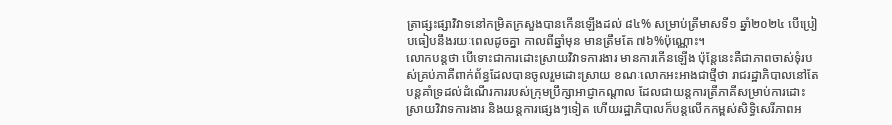ត្រាផ្សះផ្សាវិវាទនៅកម្រិតក្រសួងបានកើនឡើងដល់ ៨៤% សម្រាប់ត្រីមាសទី១ ឆ្នាំ២០២៤ បើប្រៀបធៀបនឹងរយៈពេលដូចគ្នា កាលពីឆ្នាំមុន មានត្រឹមតែ ៧៦%ប៉ុណ្ណោះ។
លោកបន្តថា បើទោះជាការដោះស្រាយវិវាទការងារ មានការកើនឡើង ប៉ុន្តែនេះគឺជាភាពចាស់ទុំរបស់គ្រប់ភាគីពាក់ព័ន្ធដែលបានចូលរួមដោះស្រាយ ខណៈលោកអះអាងជាថ្មីថា រាជរដ្ឋាភិបាលនៅតែបន្តគាំទ្រដល់ដំណើរការរបស់ក្រុមប្រឹក្សាអាជ្ញាកណ្ដាល ដែលជាយន្តការត្រីភាគីសម្រាប់ការដោះស្រាយវិវាទការងារ និងយន្តការផ្សេងៗទៀត ហើយរដ្ឋាភិបាលក៏បន្តលើកកម្ពស់សិទ្ធិសេរីភាពអ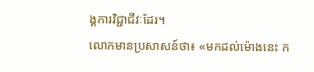ង្គការវិជ្ជាជីវៈដែរ។
លោកមានប្រសាសន៍ថា៖ «មកដល់ម៉ោងនេះ ក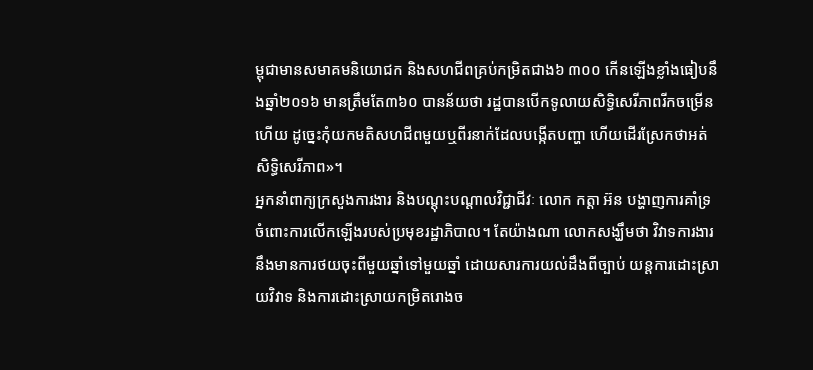ម្ពុជាមានសមាគមនិយោជក និងសហជីពគ្រប់កម្រិតជាង៦ ៣០០ កើនឡើងខ្លាំងធៀបនឹងឆ្នាំ២០១៦ មានត្រឹមតែ៣៦០ បានន័យថា រដ្ឋបានបើកទូលាយសិទ្ធិសេរីភាពរីកចម្រើនហើយ ដូច្នេះកុំយកមតិសហជីពមួយឬពីរនាក់ដែលបង្កើតបញ្ហា ហើយដើរស្រែកថាអត់សិទ្ធិសេរីភាព»។
អ្នកនាំពាក្យក្រសួងការងារ និងបណ្តុះបណ្តាលវិជ្ជាជីវៈ លោក កត្តា អ៊ន បង្ហាញការគាំទ្រចំពោះការលើកឡើងរបស់ប្រមុខរដ្ឋាភិបាល។ តែយ៉ាងណា លោកសង្ឃឹមថា វិវាទការងារនឹងមានការថយចុះពីមួយឆ្នាំទៅមួយឆ្នាំ ដោយសារការយល់ដឹងពីច្បាប់ យន្តការដោះស្រាយវិវាទ និងការដោះស្រាយកម្រិតរោងច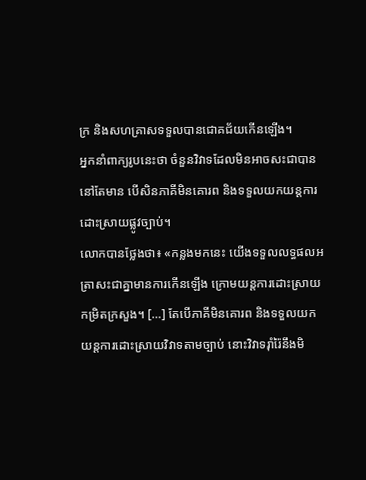ក្រ និងសហគ្រាសទទួលបានជោគជ័យកើនឡើង។
អ្នកនាំពាក្យរូបនេះថា ចំនួនវិវាទដែលមិនអាចសះជាបាន នៅតែមាន បើសិនភាគីមិនគោរព និងទទួលយកយន្តការដោះស្រាយផ្លូវច្បាប់។
លោកបានថ្លែងថា៖ «កន្លងមកនេះ យើងទទួលលទ្ធផលអត្រាសះជាគ្នាមានការកើនឡើង ក្រោមយន្តការដោះស្រាយកម្រិតក្រសួង។ […] តែបើភាគីមិនគោរព និងទទួលយកយន្តការដោះស្រាយវិវាទតាមច្បាប់ នោះវិវាទរ៉ាំរ៉ៃនឹងមិ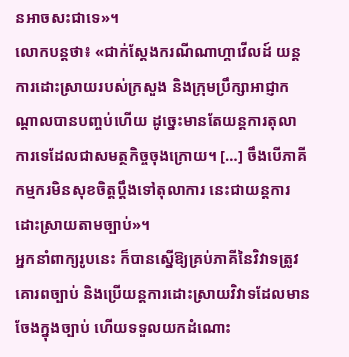នអាចសះជាទេ»។
លោកបន្តថា៖ «ជាក់ស្តែងករណីណាហ្គាវើលដ៍ យន្តការដោះស្រាយរបស់ក្រសួង និងក្រុមប្រឹក្សាអាជ្ញាកណ្តាលបានបញ្ចប់ហើយ ដូច្នេះមានតែយន្តការតុលាការទេដែលជាសមត្ថកិច្ចចុងក្រោយ។ […] ចឹងបើភាគីកម្មករមិនសុខចិត្តប្តឹងទៅតុលាការ នេះជាយន្តការដោះស្រាយតាមច្បាប់»។
អ្នកនាំពាក្យរូបនេះ ក៏បានស្នើឱ្យគ្រប់ភាគីនៃវិវាទត្រូវគោរពច្បាប់ និងប្រើយន្តការដោះស្រាយវិវាទដែលមានចែងក្នុងច្បាប់ ហើយទទួលយកដំណោះ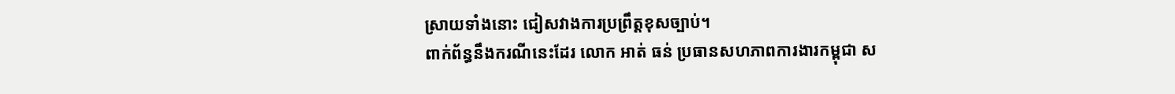ស្រាយទាំងនោះ ជៀសវាងការប្រព្រឹត្តខុសច្បាប់។
ពាក់ព័ន្ធនឹងករណីនេះដែរ លោក អាត់ ធន់ ប្រធានសហភាពការងារកម្ពុជា ស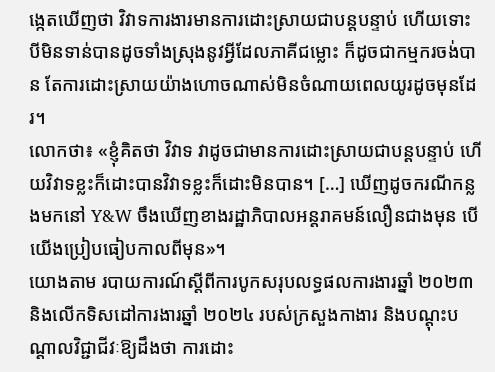ង្កេតឃើញថា វិវាទការងារមានការដោះស្រាយជាបន្តបន្ទាប់ ហើយទោះបីមិនទាន់បានដូចទាំងស្រុងនូវអ្វីដែលភាគីជម្លោះ ក៏ដូចជាកម្មករចង់បាន តែការដោះស្រាយយ៉ាងហោចណាស់មិនចំណាយពេលយូរដូចមុនដែរ។
លោកថា៖ «ខ្ញុំគិតថា វិវាទ វាដូចជាមានការដោះស្រាយជាបន្តបន្ទាប់ ហើយវិវាទខ្លះក៏ដោះបានវិវាទខ្លះក៏ដោះមិនបាន។ […] ឃើញដូចករណីកន្លងមកនៅ Y&W ចឹងឃើញខាងរដ្ឋាភិបាលអន្តរាគមន៍លឿនជាងមុន បើយើងប្រៀបធៀបកាលពីមុន»។
យោងតាម របាយការណ៍ស្តីពីការបូកសរុបលទ្ធផលការងារឆ្នាំ ២០២៣ និងលើកទិសដៅការងារឆ្នាំ ២០២៤ របស់ក្រសួងកាងារ និងបណ្តុះបណ្តាលវិជ្ជាជីវៈឱ្យដឹងថា ការដោះ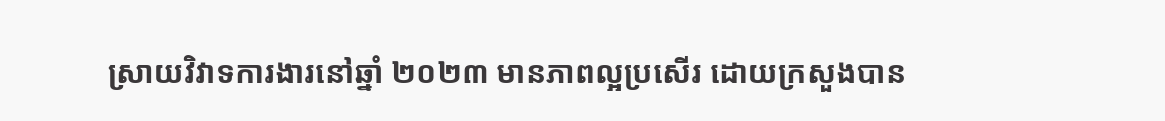ស្រាយវិវាទការងារនៅឆ្នាំ ២០២៣ មានភាពល្អប្រសើរ ដោយក្រសួងបាន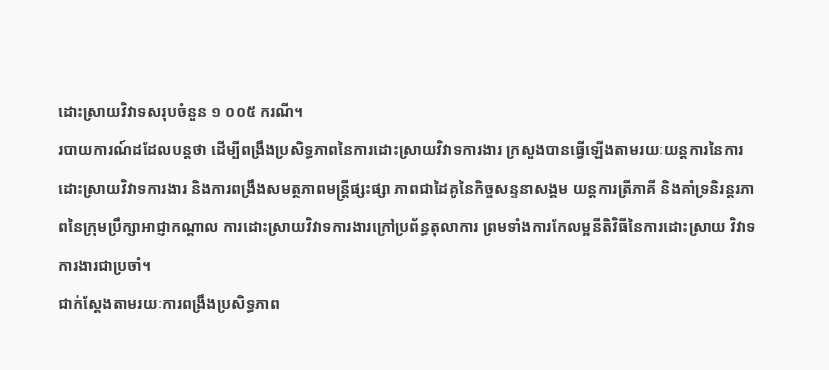ដោះស្រាយវិវាទសរុបចំនួន ១ ០០៥ ករណី។
របាយការណ៍ដដែលបន្តថា ដើម្បីពង្រឹងប្រសិទ្ធភាពនៃការដោះស្រាយវិវាទការងារ ក្រសួងបានធ្វើឡើងតាមរយៈយន្តការនៃការដោះស្រាយវិវាទការងារ និងការពង្រឹងសមត្ថភាពមន្ត្រីផ្សះផ្សា ភាពជាដៃគូនៃកិច្ចសន្ទនាសង្គម យន្តការត្រីភាគី និងគាំទ្រនិរន្តរភាពនៃក្រុមប្រឹក្សាអាជ្ញាកណ្តាល ការដោះស្រាយវិវាទការងារក្រៅប្រព័ន្ធតុលាការ ព្រមទាំងការកែលម្អនីតិវិធីនៃការដោះស្រាយ វិវាទការងារជាប្រចាំ។
ជាក់ស្តែងតាមរយៈការពង្រឹងប្រសិទ្ធភាព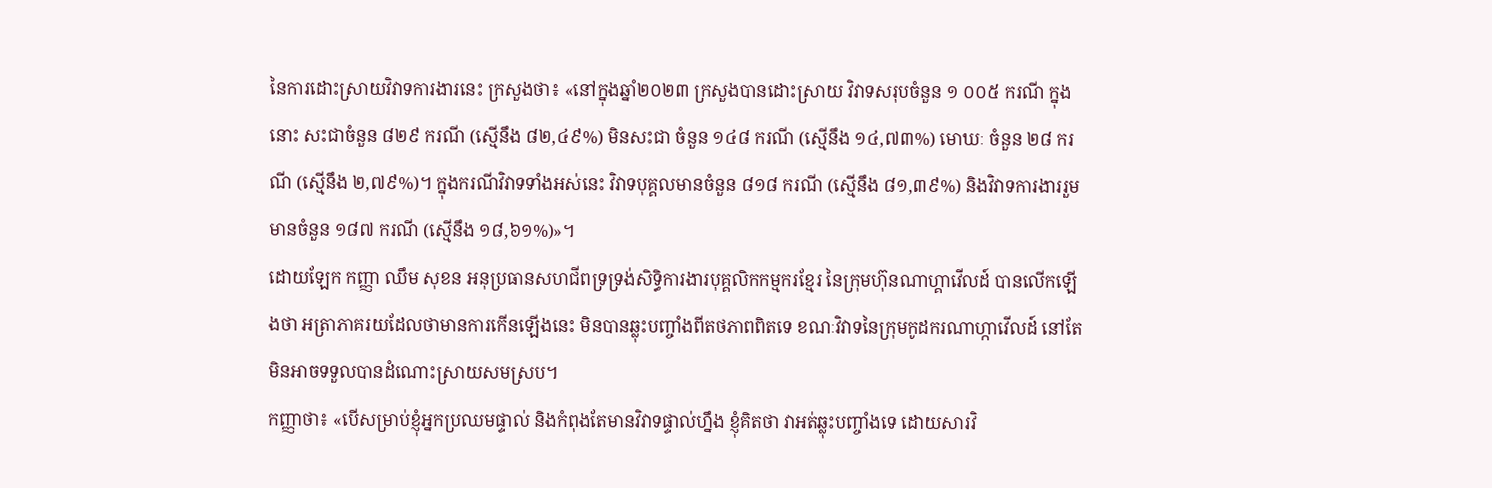នៃការដោះស្រាយវិវាទការងារនេះ ក្រសួងថា៖ «នៅក្នុងឆ្នាំ២០២៣ ក្រសួងបានដោះស្រាយ វិវាទសរុបចំនួន ១ ០០៥ ករណី ក្នុងនោះ សះជាចំនួន ៨២៩ ករណី (ស្មើនឹង ៨២,៤៩%) មិនសះជា ចំនួន ១៤៨ ករណី (ស្មើនឹង ១៤,៧៣%) មោឃៈ ចំនួន ២៨ ករណី (ស្មើនឹង ២,៧៩%)។ ក្នុងករណីវិវាទទាំងអស់នេះ វិវាទបុគ្គលមានចំនួន ៨១៨ ករណី (ស្មើនឹង ៨១,៣៩%) និងវិវាទការងាររួមមានចំនួន ១៨៧ ករណី (ស្មើនឹង ១៨,៦១%)»។
ដោយឡែក កញ្ញា ឈឹម សុខន អនុប្រធានសហជីពទ្រទ្រង់សិទ្ធិការងារបុគ្គលិកកម្មករខ្មែរ នៃក្រុមហ៊ុនណាហ្គាវើលដ៍ បានលើកឡើងថា អត្រាភាគរយដែលថាមានការកើនឡើងនេះ មិនបានឆ្លុះបញ្ចាំងពីតថភាពពិតទេ ខណៈវិវាទនៃក្រុមកូដករណាហ្កាវើលដ៍ នៅតែមិនអាចទទួលបានដំណោះស្រាយសមស្រប។
កញ្ញាថា៖ «បើសម្រាប់ខ្ញុំអ្នកប្រឈមផ្ទាល់ និងកំពុងតែមានវិវាទផ្ទាល់ហ្នឹង ខ្ញុំគិតថា វាអត់ឆ្លុះបញ្ចាំងទេ ដោយសារវិ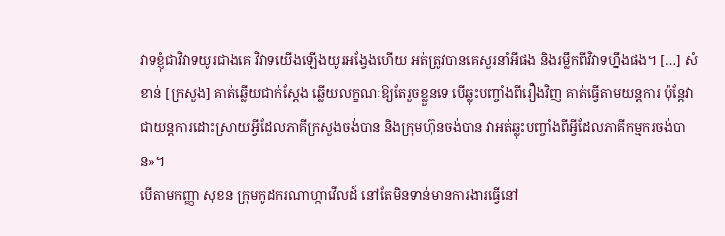វាទខ្ញុំជាវិវាទយូរជាងគេ វិវាទយើងឡើងយូរអង្វែងហើយ អត់ត្រូវបានគេសួរនាំអីផង និងរម្លឹកពីវិវាទហ្នឹងផង។ […] សំខាន់ [ក្រសួង] គាត់ឆ្លើយជាក់ស្តែង ឆ្លើយលក្ខណៈឱ្យតែរួចខ្លួនទេ បើឆ្លុះបញ្ចាំងពីរឿងវិញ គាត់ធ្វើតាមយន្តការ ប៉ុន្តែវាជាយន្តការដោះស្រាយអ្វីដែលភាគីក្រសួងចង់បាន និងក្រុមហ៊ុនចង់បាន វាអត់ឆ្លុះបញ្ចាំងពីអ្វីដែលភាគីកម្មករចង់បាន»។
បើតាមកញ្ញា សុខន ក្រុមកូដករណាហ្កាវើលដ៍ នៅតែមិនទាន់មានការងារធ្វើនៅ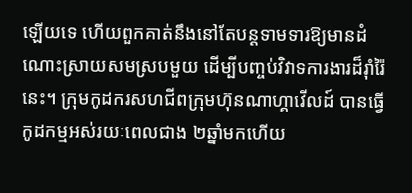ឡើយទេ ហើយពួកគាត់នឹងនៅតែបន្តទាមទារឱ្យមានដំណោះស្រាយសមស្របមួយ ដើម្បីបញ្ចប់វិវាទការងារដ៏រ៉ាំរ៉ៃនេះ។ ក្រុមកូដករសហជីពក្រុមហ៊ុនណាហ្គាវើលដ៍ បានធ្វើកូដកម្មអស់រយៈពេលជាង ២ឆ្នាំមកហើយ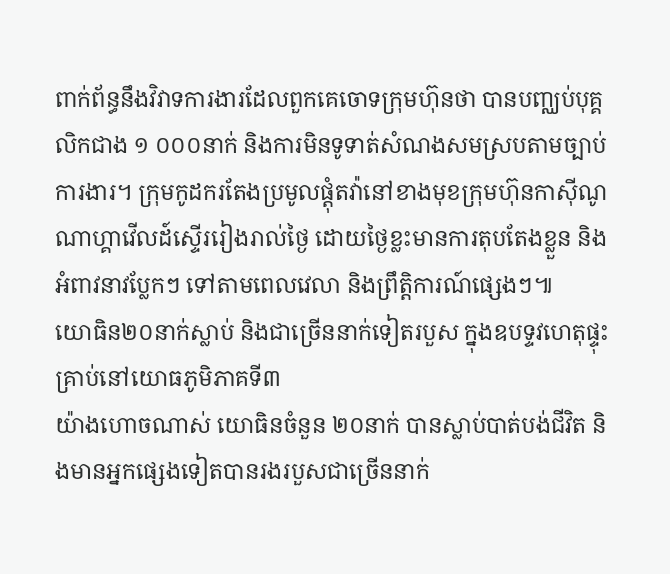ពាក់ព័ន្ធនឹងវិវាទការងារដែលពួកគេចោទក្រុមហ៊ុនថា បានបញ្ឈប់បុគ្គលិកជាង ១ ០០០នាក់ និងការមិនទូទាត់សំណងសមស្របតាមច្បាប់ការងារ។ ក្រុមកូដករតែងប្រមូលផ្តុំតវ៉ានៅខាងមុខក្រុមហ៊ុនកាស៊ីណូណាហ្គាវើលដ៍ស្ទើររៀងរាល់ថ្ងៃ ដោយថ្ងៃខ្លះមានការតុបតែងខ្លួន និងអំពាវនាវប្លែកៗ ទៅតាមពេលវេលា និងព្រឹត្តិការណ៍ផ្សេងៗ៕
យោធិន២០នាក់ស្លាប់ និងជាច្រើននាក់ទៀតរបួស ក្នុងឧបទ្ទវហេតុផ្ទុះគ្រាប់នៅយោធភូមិភាគទី៣
យ៉ាងហោចណាស់ យោធិនចំនួន ២០នាក់ បានស្លាប់បាត់បង់ជីវិត និងមានអ្នកផ្សេងទៀតបានរងរបួសជាច្រើននាក់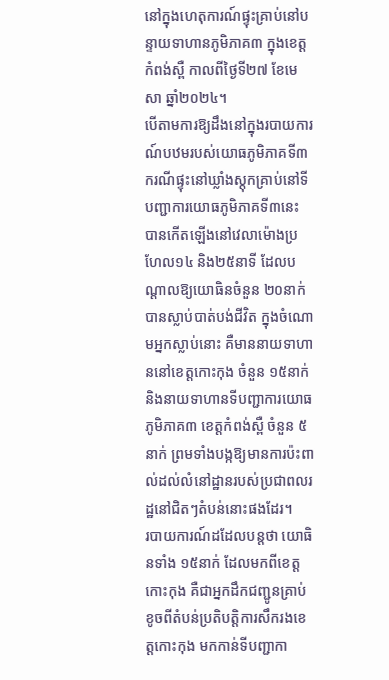នៅក្នុងហេតុការណ៍ផ្ទុះគ្រាប់នៅបន្ទាយទាហានភូមិភាគ៣ ក្នុងខេត្តកំពង់ស្ពឺ កាលពីថ្ងៃទី២៧ ខែមេសា ឆ្នាំ២០២៤។
បើតាមការឱ្យដឹងនៅក្នុងរបាយការណ៍បឋមរបស់យោធភូមិភាគទី៣ ករណីផ្ទុះនៅឃ្លាំងស្តុកគ្រាប់នៅទីបញ្ជាការយោធភូមិភាគទី៣នេះ បានកើតឡើងនៅវេលាម៉ោងប្រហែល១៤ និង២៥នាទី ដែលបណ្តាលឱ្យយោធិនចំនួន ២០នាក់ បានស្លាប់បាត់បង់ជីវិត ក្នុងចំណោមអ្នកស្លាប់នោះ គឺមាននាយទាហាននៅខេត្តកោះកុង ចំនួន ១៥នាក់ និងនាយទាហានទីបញ្ជាការយោធភូមិភាគ៣ ខេត្តកំពង់ស្ពឺ ចំនួន ៥នាក់ ព្រមទាំងបង្កឱ្យមានការប៉ះពាល់ដល់លំនៅដ្ឋានរបស់ប្រជាពលរដ្ឋនៅជិតៗតំបន់នោះផងដែរ។
របាយការណ៍ដដែលបន្តថា យោធិនទាំង ១៥នាក់ ដែលមកពីខេត្តកោះកុង គឺជាអ្នកដឹកជញ្ជូនគ្រាប់ខូចពីតំបន់ប្រតិបត្តិការសឹករងខេត្តកោះកុង មកកាន់ទីបញ្ជាកា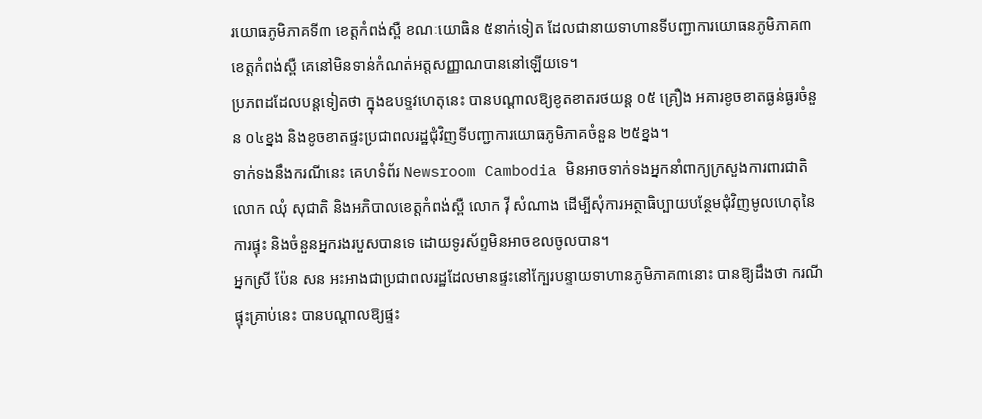រយោធភូមិភាគទី៣ ខេត្តកំពង់ស្ពឺ ខណៈយោធិន ៥នាក់ទៀត ដែលជានាយទាហានទីបញ្ជាការយោធនភូមិភាគ៣ខេត្តកំពង់ស្ពឺ គេនៅមិនទាន់កំណត់អត្តសញ្ញាណបាននៅឡើយទេ។
ប្រភពដដែលបន្តទៀតថា ក្នុងឧបទ្ទវហេតុនេះ បានបណ្ដាលឱ្យខូតខាតរថយន្ត ០៥ គ្រឿង អគារខូចខាតធ្ងន់ធ្ងរចំនួន ០៤ខ្នង និងខូចខាតផ្ទះប្រជាពលរដ្ឋជុំវិញទីបញ្ជាការយោធភូមិភាគចំនួន ២៥ខ្នង។
ទាក់ទងនឹងករណីនេះ គេហទំព័រ Newsroom Cambodia មិនអាចទាក់ទងអ្នកនាំពាក្យក្រសួងការពារជាតិ លោក ឈុំ សុជាតិ និងអភិបាលខេត្តកំពង់ស្ពឺ លោក វ៉ី សំណាង ដើម្បីសុំការអត្ថាធិប្បាយបន្ថែមជុំវិញមូលហេតុនៃការផ្ទុះ និងចំនួនអ្នករងរបួសបានទេ ដោយទូរស័ព្ទមិនអាចខលចូលបាន។
អ្នកស្រី ប៉ែន សន អះអាងជាប្រជាពលរដ្ឋដែលមានផ្ទះនៅក្បែរបន្ទាយទាហានភូមិភាគ៣នោះ បានឱ្យដឹងថា ករណីផ្ទុះគ្រាប់នេះ បានបណ្តាលឱ្យផ្ទះ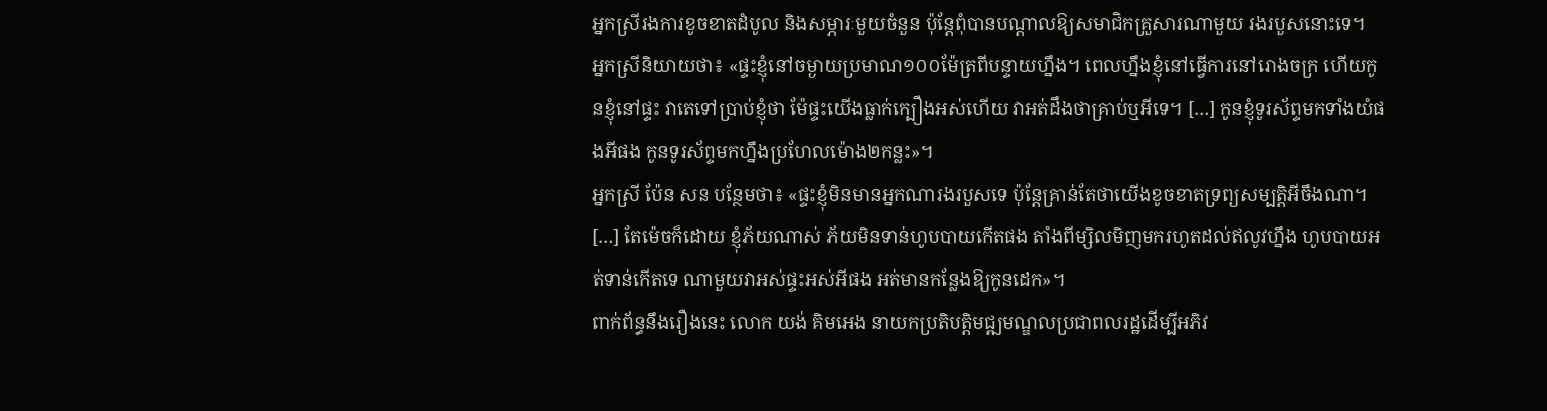អ្នកស្រីរងការខូចខាតដំបូល និងសម្ភារៈមួយចំនួន ប៉ុន្តែពុំបានបណ្តាលឱ្យសមាជិកគ្រួសារណាមួយ រងរបួសនោះទេ។
អ្នកស្រីនិយាយថា៖ «ផ្ទះខ្ញុំនៅចម្ងាយប្រមាណ១០០ម៉ែត្រពីបន្ទាយហ្នឹង។ ពេលហ្នឹងខ្ញុំនៅធ្វើការនៅរោងចក្រ ហើយកូនខ្ញុំនៅផ្ទះ វាតេទៅប្រាប់ខ្ញុំថា ម៉ែផ្ទះយើងធ្លាក់ក្បឿងអស់ហើយ វាអត់ដឹងថាគ្រាប់ឬអីទេ។ […] កូនខ្ញុំទូរស័ព្ទមកទាំងយំផងអីផង កូនទូរស័ព្ទមកហ្នឹងប្រហែលម៉ោង២កន្លះ»។
អ្នកស្រី ប៉ែន សន បន្ថែមថា៖ «ផ្ទះខ្ញុំមិនមានអ្នកណារងរបួសទេ ប៉ុន្តែគ្រាន់តែថាយើងខូចខាតទ្រព្យសម្បត្តិអីចឹងណា។ […] តែម៉េចក៏ដោយ ខ្ញុំភ័យណាស់ ភ័យមិនទាន់ហូបបាយកើតផង តាំងពីម្សិលមិញមករហូតដល់ឥលូវហ្នឹង ហូបបាយអត់ទាន់កើតទេ ណាមួយវាអស់ផ្ទះអស់អីផង អត់មានកន្លែងឱ្យកូនដេក»។
ពាក់ព័ន្ធនឹងរឿងនេះ លោក យង់ គិមអេង នាយកប្រតិបត្តិមជ្ឍមណ្ឌលប្រជាពលរដ្ឋដើម្បីអភិវ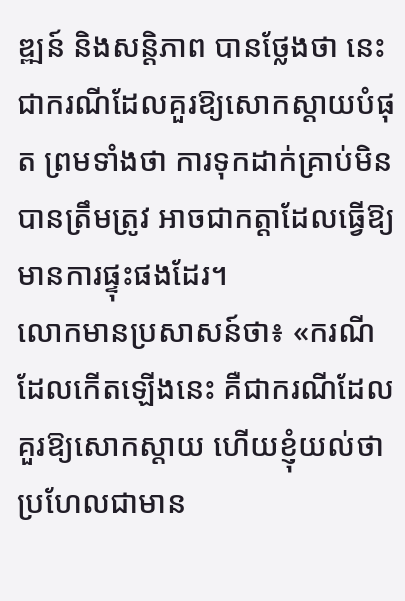ឌ្ឍន៍ និងសន្តិភាព បានថ្លែងថា នេះជាករណីដែលគួរឱ្យសោកស្តាយបំផុត ព្រមទាំងថា ការទុកដាក់គ្រាប់មិនបានត្រឹមត្រូវ អាចជាកត្តាដែលធ្វើឱ្យមានការផ្ទុះផងដែរ។
លោកមានប្រសាសន៍ថា៖ «ករណីដែលកើតឡើងនេះ គឺជាករណីដែលគួរឱ្យសោកស្តាយ ហើយខ្ញុំយល់ថា ប្រហែលជាមាន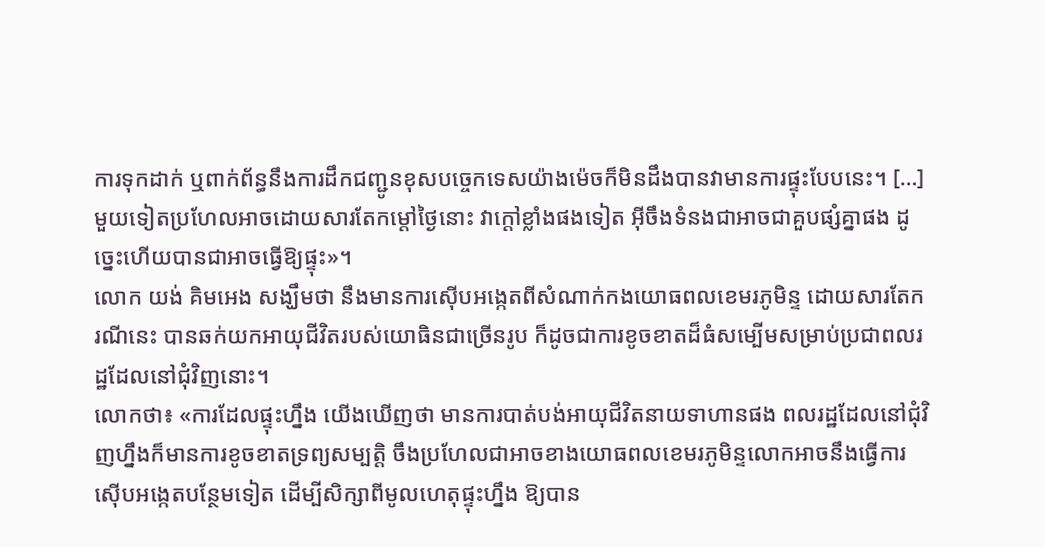ការទុកដាក់ ឬពាក់ព័ន្ធនឹងការដឹកជញ្ជូនខុសបច្ចេកទេសយ៉ាងម៉េចក៏មិនដឹងបានវាមានការផ្ទុះបែបនេះ។ […] មួយទៀតប្រហែលអាចដោយសារតែកម្តៅថ្ងៃនោះ វាក្តៅខ្លាំងផងទៀត អ៊ីចឹងទំនងជាអាចជាគួបផ្សំគ្នាផង ដូច្នេះហើយបានជាអាចធ្វើឱ្យផ្ទុះ»។
លោក យង់ គិមអេង សង្ឃឹមថា នឹងមានការស៊ើបអង្កេតពីសំណាក់កងយោធពលខេមរភូមិន្ទ ដោយសារតែករណីនេះ បានឆក់យកអាយុជីវិតរបស់យោធិនជាច្រើនរូប ក៏ដូចជាការខូចខាតដ៏ធំសម្បើមសម្រាប់ប្រជាពលរដ្ឋដែលនៅជុំវិញនោះ។
លោកថា៖ «ការដែលផ្ទុះហ្នឹង យើងឃើញថា មានការបាត់បង់អាយុជីវិតនាយទាហានផង ពលរដ្ឋដែលនៅជុំវិញហ្នឹងក៏មានការខូចខាតទ្រព្យសម្បត្តិ ចឹងប្រហែលជាអាចខាងយោធពលខេមរភូមិន្ទលោកអាចនឹងធ្វើការស៊ើបអង្កេតបន្ថែមទៀត ដើម្បីសិក្សាពីមូលហេតុផ្ទុះហ្នឹង ឱ្យបាន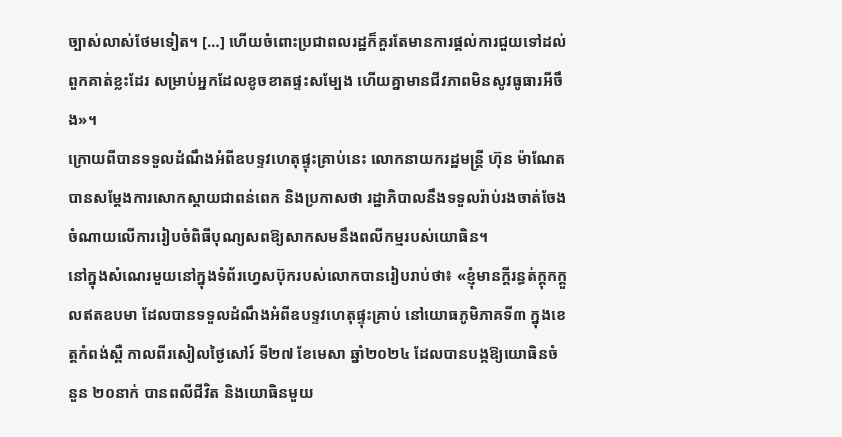ច្បាស់លាស់ថែមទៀត។ […] ហើយចំពោះប្រជាពលរដ្ឋក៏គួរតែមានការផ្តល់ការជួយទៅដល់ពួកគាត់ខ្លះដែរ សម្រាប់អ្នកដែលខូចខាតផ្ទះសម្បែង ហើយគ្នាមានជីវភាពមិនសូវធូធារអីចឹង»។
ក្រោយពីបានទទួលដំណឹងអំពីឧបទ្ទវហេតុផ្ទុះគ្រាប់នេះ លោកនាយករដ្ឋមន្ត្រី ហ៊ុន ម៉ាណែត បានសម្តែងការសោកស្តាយជាពន់ពេក និងប្រកាសថា រដ្ឋាភិបាលនឹងទទួលរ៉ាប់រងចាត់ចែងចំណាយលើការរៀបចំពិធីបុណ្យសពឱ្យសាកសមនឹងពលីកម្មរបស់យោធិន។
នៅក្នុងសំណេរមួយនៅក្នុងទំព័រហ្វេសប៊ុករបស់លោកបានរៀបរាប់ថា៖ «ខ្ញុំមានក្តីរន្ធត់ក្តុកក្តួលឥតឧបមា ដែលបានទទួលដំណឹងអំពីឧបទ្ទវហេតុផ្ទុះគ្រាប់ នៅយោធភូមិភាគទី៣ ក្នុងខេត្តកំពង់ស្ពឺ កាលពីរសៀលថ្ងៃសៅរ៍ ទី២៧ ខែមេសា ឆ្នាំ២០២៤ ដែលបានបង្កឱ្យយោធិនចំនួន ២០នាក់ បានពលីជីវិត និងយោធិនមួយ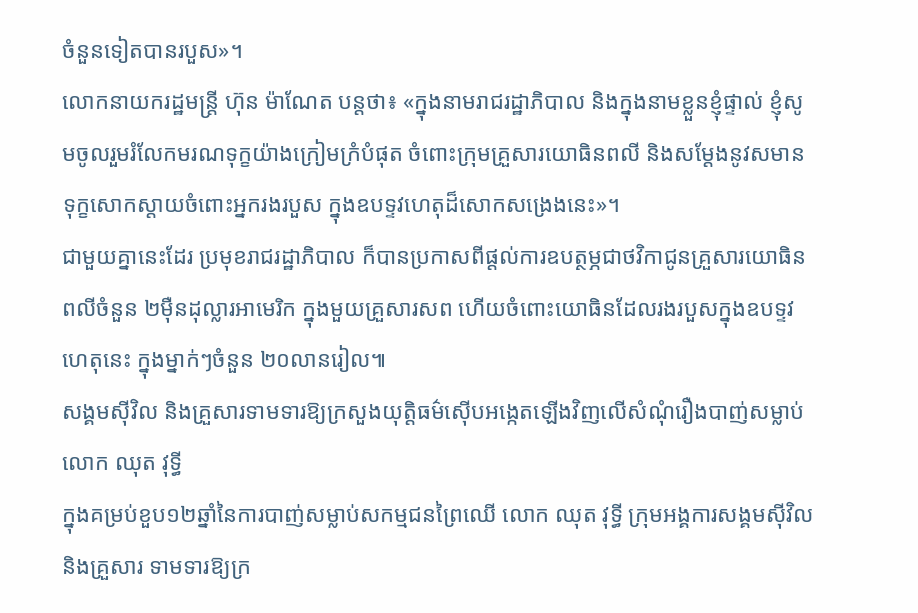ចំនួនទៀតបានរបួស»។
លោកនាយករដ្ឋមន្ត្រី ហ៊ុន ម៉ាណែត បន្តថា៖ «ក្នុងនាមរាជរដ្ឋាភិបាល និងក្នុងនាមខ្លួនខ្ញុំផ្ទាល់ ខ្ញុំសូមចូលរួមរំលែកមរណទុក្ខយ៉ាងក្រៀមក្រំបំផុត ចំពោះក្រុមគ្រួសារយោធិនពលី និងសម្តែងនូវសមានទុក្ខសោកស្តាយចំពោះអ្នករងរបួស ក្នុងឧបទ្ទវហេតុដ៏សោកសង្រេងនេះ»។
ជាមួយគ្នានេះដែរ ប្រមុខរាជរដ្ឋាភិបាល ក៏បានប្រកាសពីផ្តល់ការឧបត្ថម្ភជាថវិកាជូនគ្រួសារយោធិនពលីចំនួន ២ម៉ឺនដុល្លារអាមេរិក ក្នុងមួយគ្រួសារសព ហើយចំពោះយោធិនដែលរងរបួសក្នុងឧបទ្ទវហេតុនេះ ក្នុងម្នាក់ៗចំនួន ២០លានរៀល៕
សង្គមស៊ីវិល និងគ្រួសារទាមទារឱ្យក្រសួងយុត្តិធម៌ស៊ើបអង្កេតឡើងវិញលើសំណុំរឿងបាញ់សម្លាប់លោក ឈុត វុទ្ធី
ក្នុងគម្រប់ខួប១២ឆ្នាំនៃការបាញ់សម្លាប់សកម្មជនព្រៃឈើ លោក ឈុត វុទ្ធី ក្រុមអង្គការសង្គមស៊ីវិល និងគ្រួសារ ទាមទារឱ្យក្រ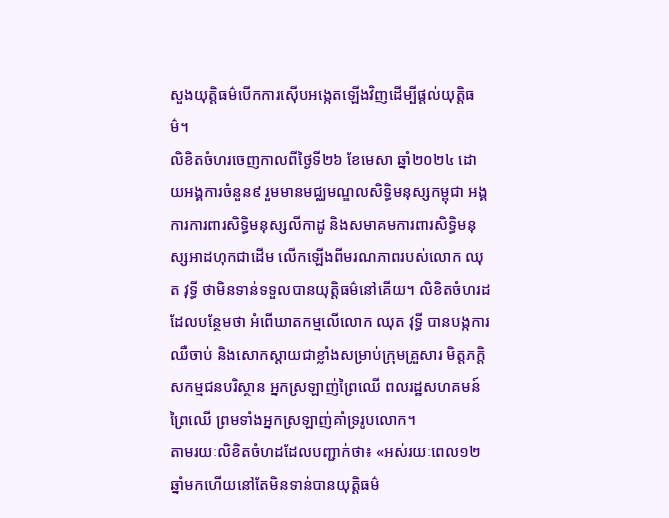សួងយុត្តិធម៌បើកការស៊ើបអង្កេតឡើងវិញដើម្បីផ្តល់យុត្តិធម៌។
លិខិតចំហរចេញកាលពីថ្ងៃទី២៦ ខែមេសា ឆ្នាំ២០២៤ ដោយអង្គការចំនួន៩ រួមមានមជ្ឈមណ្ឌលសិទ្ធិមនុស្សកម្ពុជា អង្គការការពារសិទ្ធិមនុស្សលីកាដូ និងសមាគមការពារសិទ្ធិមនុស្សអាដហុកជាដើម លើកឡើងពីមរណភាពរបស់លោក ឈុត វុទ្ធី ថាមិនទាន់ទទួលបានយុត្តិធម៌នៅគើយ។ លិខិតចំហរដដែលបន្ថែមថា អំពើឃាតកម្មលើលោក ឈុត វុទ្ធី បានបង្កការឈឺចាប់ និងសោកស្តាយជាខ្លាំងសម្រាប់ក្រុមគ្រួសារ មិត្តភក្តិ សកម្មជនបរិស្ថាន អ្នកស្រឡាញ់ព្រៃឈើ ពលរដ្ឋសហគមន៍ព្រៃឈើ ព្រមទាំងអ្នកស្រឡាញ់គាំទ្ររូបលោក។
តាមរយៈលិខិតចំហដដែលបញ្ជាក់ថា៖ «អស់រយៈពេល១២ឆ្នាំមកហើយនៅតែមិនទាន់បានយុត្តិធម៌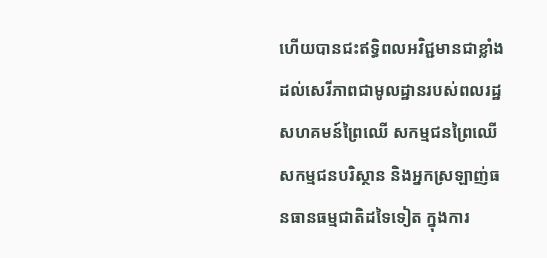ហើយបានជះឥទ្ធិពលអវិជ្ជមានជាខ្លាំងដល់សេរីភាពជាមូលដ្ឋានរបស់ពលរដ្ឋសហគមន៍ព្រៃឈើ សកម្មជនព្រៃឈើ សកម្មជនបរិស្ថាន និងអ្នកស្រឡាញ់ធនធានធម្មជាតិដទៃទៀត ក្នុងការ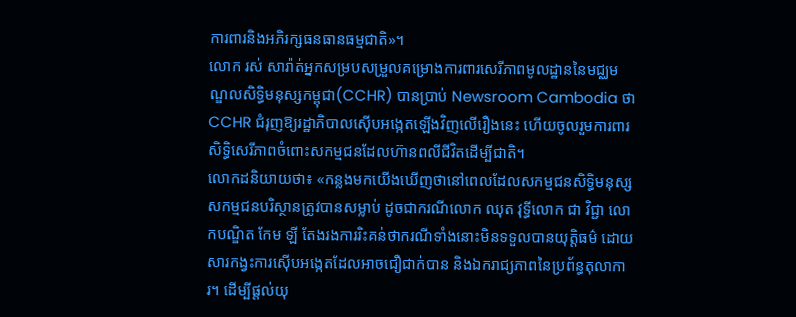ការពារនិងអភិរក្សធនធានធម្មជាតិ»។
លោក រស់ សារ៉ាត់អ្នកសម្របសម្រួលគម្រោងការពារសេរីភាពមូលដ្ឋាននៃមជ្ឈមណ្ឌលសិទ្ធិមនុស្សកម្ពុជា(CCHR) បានប្រាប់ Newsroom Cambodia ថា CCHR ជំរុញឱ្យរដ្ឋាភិបាលស៊ើបអង្កេតឡើងវិញលើរឿងនេះ ហើយចូលរួមការពារសិទ្ធិសេរីភាពចំពោះសកម្មជនដែលហ៊ានពលីជីវិតដើម្បីជាតិ។
លោកដនិយាយថា៖ «កន្លងមកយើងឃើញថានៅពេលដែលសកម្មជនសិទ្ធិមនុស្ស សកម្មជនបរិស្ថានត្រូវបានសម្លាប់ ដូចជាករណីលោក ឈុត វុទ្ធីលោក ជា វិជ្ជា លោកបណ្ឌិត កែម ឡី តែងរងការរិះគន់ថាករណីទាំងនោះមិនទទួលបានយុត្តិធម៌ ដោយសារកង្វះការស៊ើបអង្កេតដែលអាចជឿជាក់បាន និងឯករាជ្យភាពនៃប្រព័ន្ធតុលាការ។ ដើម្បីផ្ដល់យុ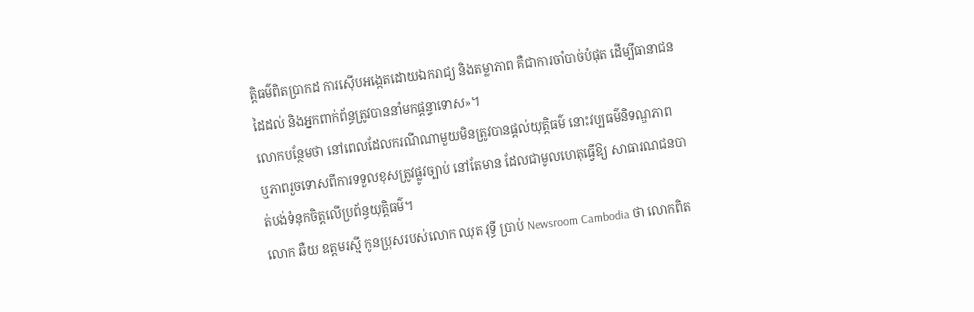ត្តិធម៌ពិតប្រាកដ ការស៊ើបអង្កេតដោយឯករាជ្យ និងតម្លាភាព គឺជាការចាំបាច់បំផុត ដើម្បីធានាជនដៃដល់ និងអ្នកពាក់ព័ន្ធត្រូវបាននាំមកផ្តន្ទាទោស»។
លោកបន្ថែមថា នៅពេលដែលករណីណាមួយមិនត្រូវបានផ្តល់យុត្តិធម៌ នោះវប្បធម៌និទណ្ឌភាព ឬភាពរួចទោសពីការទទួលខុសត្រូវផ្លូវច្បាប់ នៅតែមាន ដែលជាមូលហេតុធ្វើឱ្យ សាធារណជនបាត់បង់ទំនុកចិត្តលើប្រព័ន្ធយុត្តិធម៌។
លោក ឆឺយ ឧត្តមរស្មី កូនប្រុសរបស់លោក ឈុត វុទ្ធី ប្រាប់ Newsroom Cambodia ថា លោកពិត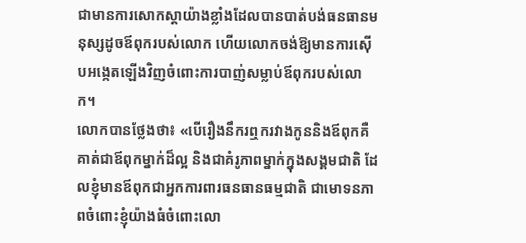ជាមានការសោកស្តាយ៉ាងខ្លាំងដែលបានបាត់បង់ធនធានមនុស្សដូចឪពុករបស់លោក ហើយលោកចង់ឱ្យមានការស៊ើបអង្កេតឡើងវិញចំពោះការបាញ់សម្លាប់ឪពុករបស់លោក។
លោកបានថ្លែងថា៖ «បើរឿងនឹករឮករវាងកូននិងឪពុកគឺគាត់ជាឪពុកម្នាក់ដ៏ល្អ និងជាគំរូភាពម្នាក់ក្នុងសង្គមជាតិ ដែលខ្ញុំមានឪពុកជាអ្នកការពារធនធានធម្មជាតិ ជាមោទនភាពចំពោះខ្ញុំយ៉ាងធំចំពោះលោ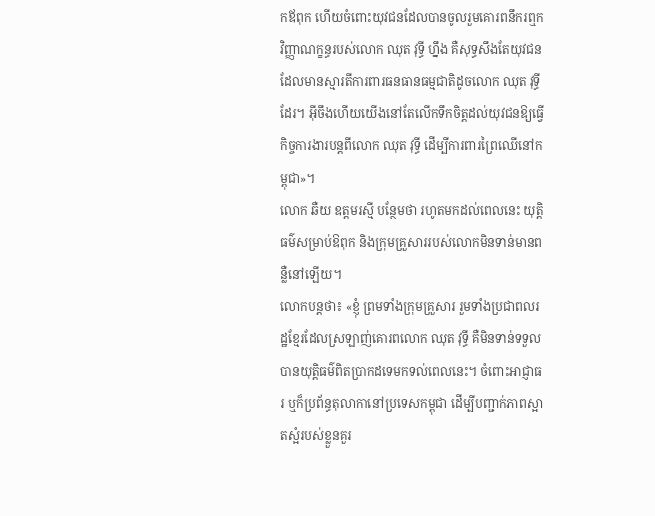កឪពុក ហើយចំពោះយុវជនដែលបានចូលរួមគោរពនឹករឮកវិញ្ញាណក្ខន្ធរបស់លោក ឈុត វុទ្ធី ហ្នឹង គឺសុទ្ធសឹងតែយុវជនដែលមានស្មារតីការពារធនធានធម្មជាតិដូចលោក ឈុត វុទ្ធី ដែរ។ អ៊ីចឹងហើយយើងនៅតែលើកទឹកចិត្តដល់យុវជនឱ្យធ្វើកិច្ចការងារបន្តពីលោក ឈុត វុទ្ធី ដើម្បីការពារព្រៃឈើនៅកម្ពុជា»។
លោក ឆឺយ ឧត្តមរស្មី បន្ថែមថា រហូតមកដល់ពេលនេះ យុត្តិធម៌សម្រាប់ឱពុក និងក្រុមគ្រួសាររបស់លោកមិនទាន់មានពន្លឺនៅឡើយ។
លោកបន្តថា៖ «ខ្ញុំ ព្រមទាំងក្រុមគ្រួសារ រួមទាំងប្រជាពលរដ្ឋខ្មែរដែលស្រឡាញ់គោរពលោក ឈុត វុទ្ធី គឺមិនទាន់ទទួលបានយុត្តិធម៌ពិតប្រាកដទេមកទល់ពេលនេះ។ ចំពោះអាជ្ញាធរ ឬក៏ប្រព័ន្ធតុលាកានៅប្រទេសកម្ពុជា ដើម្បីបញ្ជាក់ភាពស្អាតស្អំរបស់ខ្លួនគួរ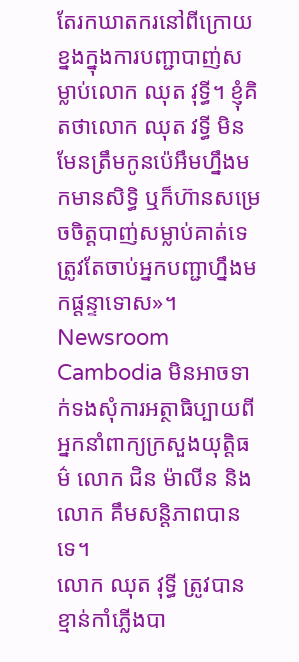តែរកឃាតករនៅពីក្រោយខ្នងក្នុងការបញ្ជាបាញ់សម្លាប់លោក ឈុត វុទ្ធី។ ខ្ញុំគិតថាលោក ឈុត វទ្ធី មិនមែនត្រឹមកូនប៉េអឹមហ្នឹងមកមានសិទ្ធិ ឬក៏ហ៊ានសម្រេចចិត្តបាញ់សម្លាប់គាត់ទេ ត្រូវតែចាប់អ្នកបញ្ជាហ្នឹងមកផ្តន្ទាទោស»។
Newsroom Cambodia មិនអាចទាក់ទងសុំការអត្ថាធិប្បាយពីអ្នកនាំពាក្យក្រសួងយុត្តិធម៌ លោក ជិន ម៉ាលីន និងលោក គឹមសន្តិភាពបានទេ។
លោក ឈុត វុទ្ធី ត្រូវបានខ្មាន់កាំភ្លើងបា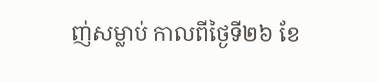ញ់សម្លាប់ កាលពីថ្ងៃទី២៦ ខែ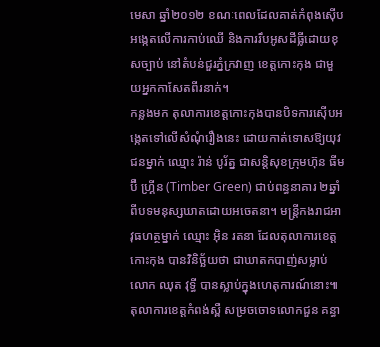មេសា ឆ្នាំ២០១២ ខណៈពេលដែលគាត់កំពុងស៊ើបអង្កេតលើការកាប់ឈើ និងការរឹបអូសដីធ្លីដោយខុសច្បាប់ នៅតំបន់ជួរភ្នំក្រវាញ ខេត្តកោះកុង ជាមួយអ្នកកាសែតពីរនាក់។
កន្លងមក តុលាការខេត្តកោះកុងបានបិទការស៊ើបអង្កេតទៅលើសំណុំរឿងនេះ ដោយកាត់ទោសឱ្យយុវជនម្នាក់ ឈ្មោះ រ៉ាន់ បូរ័ត្ន ជាសន្តិសុខក្រុមហ៊ុន ធីមប៊ឺ ហ្គ្រីន (Timber Green) ជាប់ពន្ធនាគារ ២ឆ្នាំ ពីបទមនុស្សឃាតដោយអចេតនា។ មន្ត្រីកងរាជអាវុធហត្ថម្នាក់ ឈ្មោះ អ៊ិន រតនា ដែលតុលាការខេត្តកោះកុង បានវិនិច្ឆ័យថា ជាឃាតកបាញ់សម្លាប់លោក ឈុត វុទ្ធី បានស្លាប់ក្នុងហេតុការណ៍នោះ៕
តុលាការខេត្តកំពង់ស្ពឺ សម្រចចោទលោកជួន គន្ធា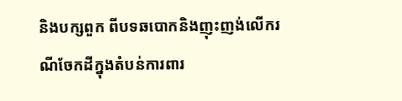និងបក្សពួក ពីបទឆបោកនិងញុះញង់លើករណីចែកដីក្នុងតំបន់ការពារ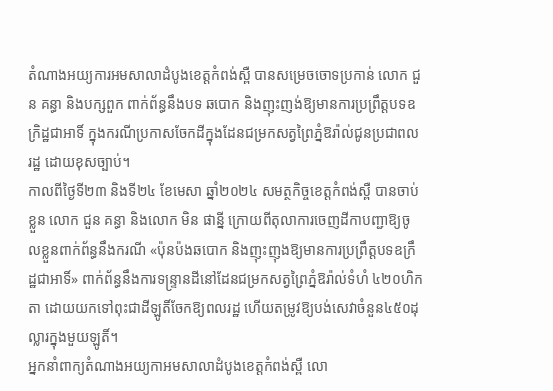តំណាងអយ្យការអមសាលាដំបូងខេត្តកំពង់ស្ពឺ បានសម្រេចចោទប្រកាន់ លោក ជួន គន្ធា និងបក្សពួក ពាក់ព័ន្ធនឹងបទ ឆបោក និងញុះញង់ឱ្យមានការប្រព្រឹត្តបទឧក្រិដ្ឋជាអាទិ៍ ក្នុងករណីប្រកាសចែកដីក្នុងដែនជម្រកសត្វព្រៃភ្នំឱរ៉ាល់ជូនប្រជាពលរដ្ឋ ដោយខុសច្បាប់។
កាលពីថ្ងៃទី២៣ និងទី២៤ ខែមេសា ឆ្នាំ២០២៤ សមត្ថកិច្ចខេត្ដកំពង់ស្ពឺ បានចាប់ខ្លួន លោក ជួន គន្ធា និងលោក មិន ផាន្នី ក្រោយពីតុលាការចេញដីកាបញ្ជាឱ្យចូលខ្លួនពាក់ព័ន្ធនឹងករណី «ប៉ុនប៉ងឆបោក និងញុះញុងឱ្យមានការប្រព្រឹត្ដបទឧក្រឹដ្ឋជាអាទិ៍» ពាក់ព័ន្ធនឹងការទន្រ្ទានដីនៅដែនជម្រកសត្វព្រៃភ្នំឱរ៉ាល់ទំហំ ៤២០ហិកតា ដោយយកទៅពុះជាដីឡូតិ៍ចែកឱ្យពលរដ្ឋ ហើយតម្រូវឱ្យបង់សេវាចំនួន៤៥០ដុល្លារក្នុងមួយឡូតិ៍។
អ្នកនាំពាក្យតំណាងអយ្យកាអមសាលាដំបូងខេត្តកំពង់ស្ពឺ លោ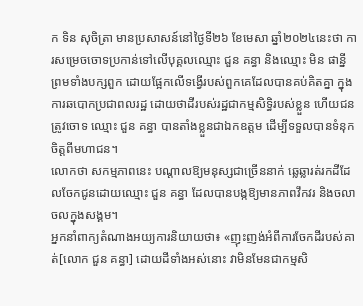ក ទិន សុចិត្រា មានប្រសាសន៍នៅថ្ងៃទី២៦ ខែមេសា ឆ្នាំ២០២៤នេះថា ការសម្រេចចោទប្រកាន់ទៅលើបុគ្គលឈ្មោះ ជួន គន្ធា និងឈ្មោះ មិន ផាន្នី ព្រមទាំងបក្សពួក ដោយផ្អែកលើទង្វើរបស់ពួកគេដែលបានគប់គិតគ្នា ក្នុងការឆបោកប្រជាពលរដ្ឋ ដោយថាដីរបស់រដ្ឋជាកម្មសិទ្ធិរបស់ខ្លួន ហើយជនត្រូវចោទ ឈ្មោះ ជួន គន្ធា បានតាំងខ្លួនជាឯកឧត្តម ដើម្បីទទួលបានទំនុកចិត្តពីមហាជន។
លោកថា សកម្មភាពនេះ បណ្តាលឱ្យមនុស្សជាច្រើននាក់ ឆ្លេឆ្លារត់រកដីដែលចែកជូនដោយឈ្មោះ ជួន គន្ធា ដែលបានបង្កឱ្យមានភាពវឹកវរ និងចលាចលក្នុងសង្គម។
អ្នកនាំពាក្យតំណាងអយ្យការនិយាយថា៖ «ញុះញង់អំពីការចែកដីរបស់គាត់[លោក ជួន គន្ធា] ដោយដីទាំងអស់នោះ វាមិនមែនជាកម្មសិ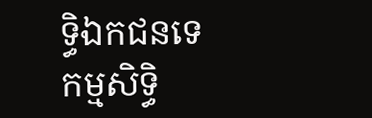ទ្ធិឯកជនទេ កម្មសិទ្ធិ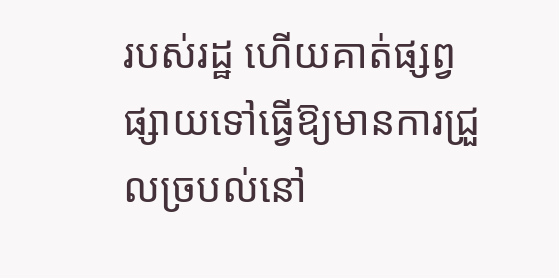របស់រដ្ឋ ហើយគាត់ផ្សព្វផ្សាយទៅធ្វើឱ្យមានការជ្រួលច្របល់នៅ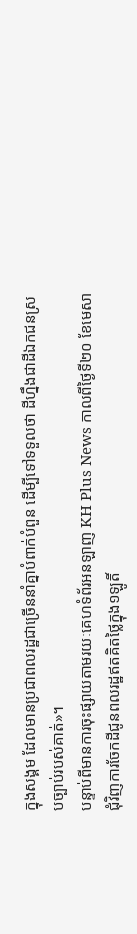ក្នុងសង្គម ដែលមានប្រជាពលរដ្ឋជាច្រើននាំគ្នាបំពាក់បំពួន ដើម្បីទៅទទួលថា ដីហ្នឹងជាដីឯកជនស្របច្បាប់របស់គាត់»។
បន្ទាប់ពីមានការចុះផ្សាយតាមរយៈគេហទំព័រអនឡាញ KH Plus News កាលពីថ្ងៃទី២០ ខែមេសា ជុំវិញការចែកដីជូនពលរដ្ឋឥតគិតថ្លៃក្នុង១ឡូតិ៍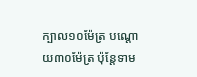ក្បាល១០ម៉ែត្រ បណ្ដោយ៣០ម៉ែត្រ ប៉ុន្តែទាម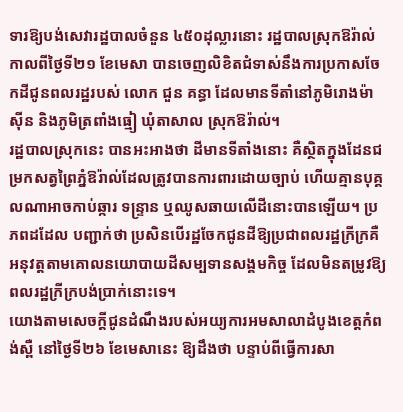ទារឱ្យបង់សេវារដ្ឋបាលចំនួន ៤៥០ដុល្លារនោះ រដ្ឋបាលស្រុកឱរ៉ាល់ កាលពីថ្ងៃទី២១ ខែមេសា បានចេញលិខិតជំទាស់នឹងការប្រកាសចែកដីជូនពលរដ្ឋរបស់ លោក ជួន គន្ធា ដែលមានទីតាំនៅភូមិរោងម៉ាស៊ីន និងភូមិត្រពាំងធ្មៀ ឃុំតាសាល ស្រុកឱរ៉ាល់។
រដ្ឋបាលស្រុកនេះ បានអះអាងថា ដីមានទីតាំងនោះ គឺស្ថិតក្នុងដែនជម្រកសត្វព្រៃភ្នំឱរ៉ាល់ដែលត្រូវបានការពារដោយច្បាប់ ហើយគ្មានបុគ្គលណាអាចកាប់ឆ្ការ ទន្រ្ទាន ឬឈូសឆាយលើដីនោះបានឡើយ។ ប្រភពដដែល បញ្ជាក់ថា ប្រសិនបើរដ្ឋចែកជូនដីឱ្យប្រជាពលរដ្ឋក្រីក្រគឺអនុវត្តតាមគោលនយោបាយដីសម្បទានសង្គមកិច្ច ដែលមិនតម្រូវឱ្យពលរដ្ឋក្រីក្របង់ប្រាក់នោះទេ។
យោងតាមសេចក្ដីជូនដំណឹងរបស់អយ្យការអមសាលាដំបូងខេត្តកំពង់ស្ពឺ នៅថ្ងៃទី២៦ ខែមេសានេះ ឱ្យដឹងថា បន្ទាប់ពីធ្វើការសា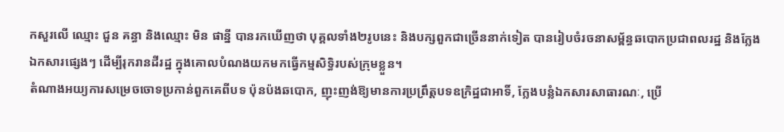កសួរលើ ឈ្មោះ ជួន គន្ធា និងឈ្មោះ មិន ផាន្នី បានរកឃើញថា បុគ្គលទាំង២រូបនេះ និងបក្សពួកជាច្រើននាក់ទៀត បានរៀបចំរចនាសម្ព័ន្ធឆបោកប្រជាពលរដ្ឋ និងក្លែងឯកសារផ្សេងៗ ដើម្បីរុករានដីរដ្ឋ ក្នុងគោលបំណងយកមកធ្វើកម្មសិទ្ធិរបស់ក្រុមខ្លួន។
តំណាងអយ្យការសម្រេចចោទប្រកាន់ពួកគេពីបទ ប៉ុនប៉ងឆបោក, ញុះញង់ឱ្យមានការប្រព្រឹត្តបទឧក្រិដ្ឋជាអាទិ៍, ក្លែងបន្លំឯកសារសាធារណៈ, ប្រើ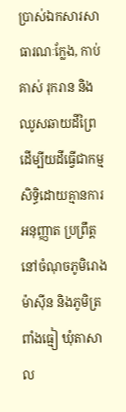ប្រាស់ឯកសារសាធារណៈក្លែង, កាប់គាស់ រុករាន និងឈូសឆាយដីព្រៃ ដើម្បីយដីធ្វើជាកម្មសិទ្ធិដោយគ្មានការអនុញ្ញាត ប្រព្រឹត្តនៅចំណុចភូមិរោងម៉ាស៊ីន និងភូមិត្រពាំងធ្មៀ ឃុំតាសាល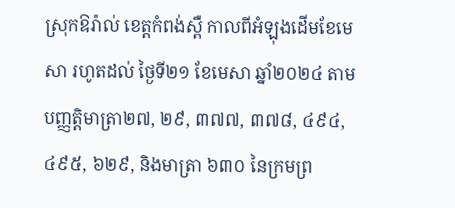ស្រុកឱរ៉ាល់ ខេត្តកំពង់ស្ពឺ កាលពីអំឡុងដើមខែមេសា រហូតដល់ ថ្ងៃទី២១ ខែមេសា ឆ្នាំ២០២៤ តាមបញ្ញត្តិមាត្រា២៧, ២៩, ៣៧៧, ៣៧៨, ៤៩៤, ៤៩៥, ៦២៩, និងមាត្រា ៦៣០ នៃក្រមព្រ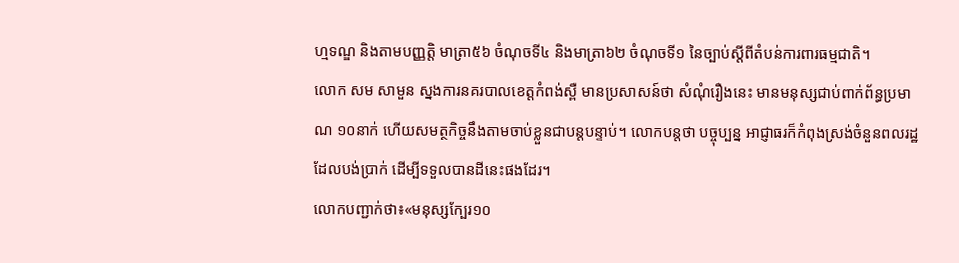ហ្មទណ្ឌ និងតាមបញ្ញតិ្ត មាត្រា៥៦ ចំណុចទី៤ និងមាត្រា៦២ ចំណុចទី១ នៃច្បាប់ស្ដីពីតំបន់ការពារធម្មជាតិ។
លោក សម សាមួន ស្នងការនគរបាលខេត្តកំពង់ស្ពឺ មានប្រសាសន៍ថា សំណុំរឿងនេះ មានមនុស្សជាប់ពាក់ព័ន្ធប្រមាណ ១០នាក់ ហើយសមត្ថកិច្ចនឹងតាមចាប់ខ្លួនជាបន្តបន្ទាប់។ លោកបន្តថា បច្ចុប្បន្ន អាជ្ញាធរក៏កំពុងស្រង់ចំនួនពលរដ្ឋដែលបង់ប្រាក់ ដើម្បីទទួលបានដីនេះផងដែរ។
លោកបញ្ជាក់ថា៖«មនុស្សក្បែរ១០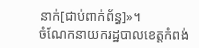នាក់[ជាប់ពាក់ព័ន្ធ]»។
ចំណែកនាយករដ្ឋបាលខេត្តកំពង់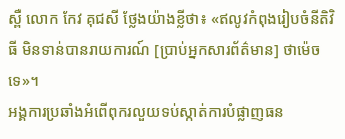ស្ពឺ លោក កែវ គុជសី ថ្លែងយ៉ាងខ្លីថា៖ «ឥលូវកំពុងរៀបចំនីតិវិធី មិនទាន់បានរាយការណ៍ [ប្រាប់អ្នកសារព័ត៌មាន] ថាម៉េចទេ»។
អង្គការប្រឆាំងអំពើពុករលួយទប់ស្កាត់ការបំផ្លាញធន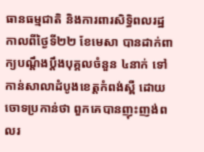ធានធម្មជាតិ និងការពារសិទ្ធិពលរដ្ឋ កាលពីថ្ងៃទី២២ ខែមេសា បានដាក់ពាក្យបណ្ដឹងប្តឹងបុគ្គលចំនួន ៤នាក់ ទៅកាន់សាលាដំបូងខេត្តកំពង់ស្ពឺ ដោយចោទប្រកាន់ថា ពួកគេបានញុះញង់ពលរ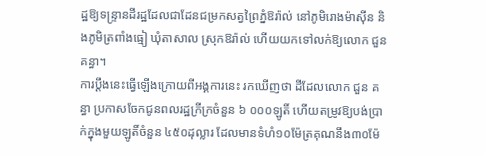ដ្ឋឱ្យទន្ទ្រានដីរដ្ឋដែលជាដែនជម្រកសត្វព្រៃភ្នំឱរ៉ាល់ នៅភូមិរោងម៉ាស៊ីន និងភូមិត្រពាំងធ្មៀ ឃុំតាសាល ស្រុកឱរ៉ាល់ ហើយយកទៅលក់ឱ្យលោក ជួន គន្ធា។
ការប្ដឹងនេះធ្វើឡើងក្រោយពីអង្គការនេះ រកឃើញថា ដីដែលលោក ជួន គន្ធា ប្រកាសចែកជូនពលរដ្ឋក្រីក្រចំនួន ៦ ០០០ឡូតិ៍ ហើយតម្រូវឱ្យបង់ប្រាក់ក្នុងមួយឡូតិ៍ចំនួន ៤៥០ដុល្លារ ដែលមានទំហំ១០ម៉ែត្រគុណនឹង៣០ម៉ែ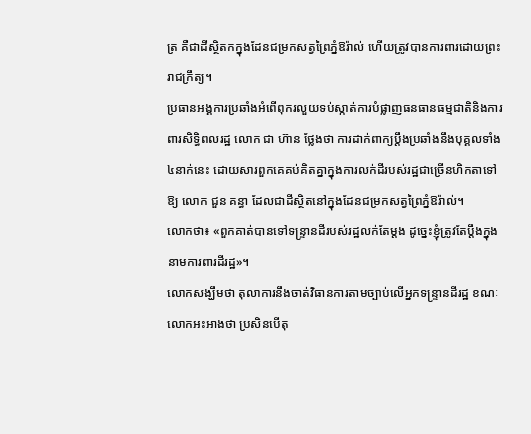ត្រ គឺជាដីស្ថិតកក្នុងដែនជម្រកសត្វព្រៃភ្នំឱរ៉ាល់ ហើយត្រូវបានការពារដោយព្រះរាជក្រឹត្យ។
ប្រធានអង្គការប្រឆាំងអំពើពុករលួយទប់ស្កាត់ការបំផ្លាញធនធានធម្មជាតិនិងការពារសិទ្ធិពលរដ្ឋ លោក ជា ហ៊ាន ថ្លែងថា ការដាក់ពាក្យប្ដឹងប្រឆាំងនឹងបុគ្គលទាំង៤នាក់នេះ ដោយសារពួកគេគប់គិតគ្នាក្នុងការលក់ដីរបស់រដ្ឋជាច្រើនហិកតាទៅឱ្យ លោក ជួន គន្ធា ដែលជាដីស្ថិតនៅក្នុងដែនជម្រកសត្វព្រៃភ្នំឱរ៉ាល់។
លោកថា៖ «ពួកគាត់បានទៅទន្រ្ទានដីរបស់រដ្ឋលក់តែម្ដង ដូច្នេះខ្ញុំត្រូវតែប្ដឹងក្នុងនាមការពារដីរដ្ឋ»។
លោកសង្ឃឹមថា តុលាការនឹងចាត់វិធានការតាមច្បាប់លើអ្នកទន្រ្ទានដីរដ្ឋ ខណៈលោកអះអាងថា ប្រសិនបើតុ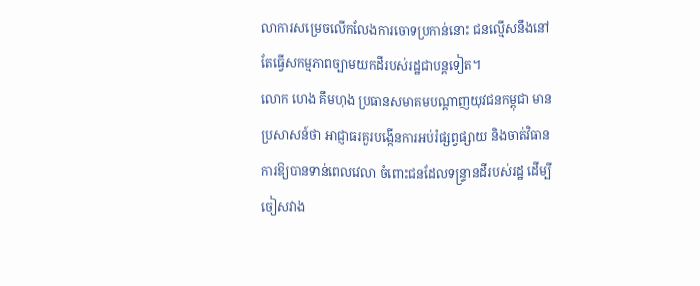លាការសម្រេចលើកលែងការចោទប្រកាន់នោះ ជនល្មើសនឹងនៅតែធ្វើសកម្មភាពច្បាមយកដីរបស់រដ្ឋជាបន្តទៀត។
លោក ហេង គឹមហុង ប្រធានសមាគមបណ្ដាញយុវជនកម្ពុជា មានប្រសាសន៍ថា អាជ្ញាធរគួរបង្កើនការអប់រំផ្សព្វផ្សាយ និងចាត់វិធានការឱ្យបានទាន់ពេលវេលា ចំពោះជនដែលទន្រ្ទានដីរបស់រដ្ឋ ដើម្បីចៀសវាង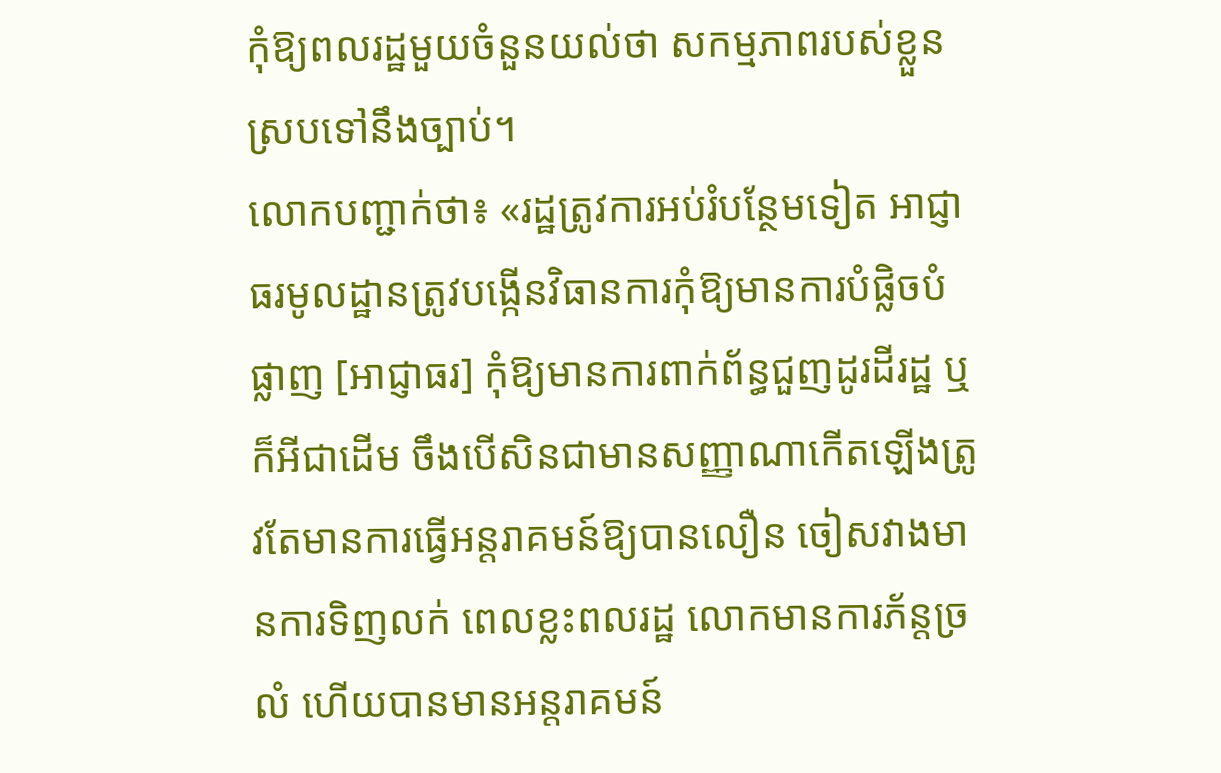កុំឱ្យពលរដ្ឋមួយចំនួនយល់ថា សកម្មភាពរបស់ខ្លួនស្របទៅនឹងច្បាប់។
លោកបញ្ជាក់ថា៖ «រដ្ឋត្រូវការអប់រំបន្ថែមទៀត អាជ្ញាធរមូលដ្ឋានត្រូវបង្កើនវិធានការកុំឱ្យមានការបំផ្លិចបំផ្លាញ [អាជ្ញាធរ] កុំឱ្យមានការពាក់ព័ន្ធជួញដូរដីរដ្ឋ ឬក៏អីជាដើម ចឹងបើសិនជាមានសញ្ញាណាកើតឡើងត្រូវតែមានការធ្វើអន្តរាគមន៍ឱ្យបានលឿន ចៀសវាងមានការទិញលក់ ពេលខ្លះពលរដ្ឋ លោកមានការភ័ន្តច្រលំ ហើយបានមានអន្តរាគមន៍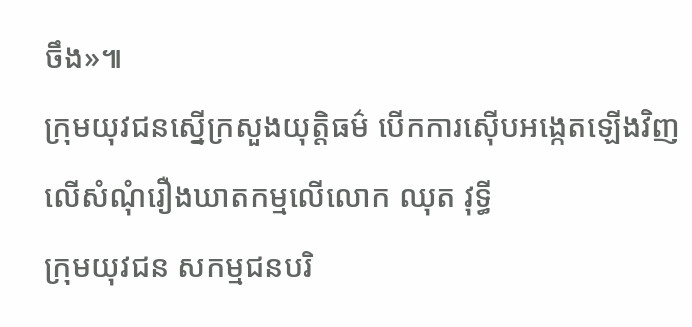ចឹង»៕
ក្រុមយុវជនស្នើក្រសួងយុត្តិធម៌ បើកការស៊ើបអង្កេតឡើងវិញលើសំណុំរឿងឃាតកម្មលើលោក ឈុត វុទ្ធី
ក្រុមយុវជន សកម្មជនបរិ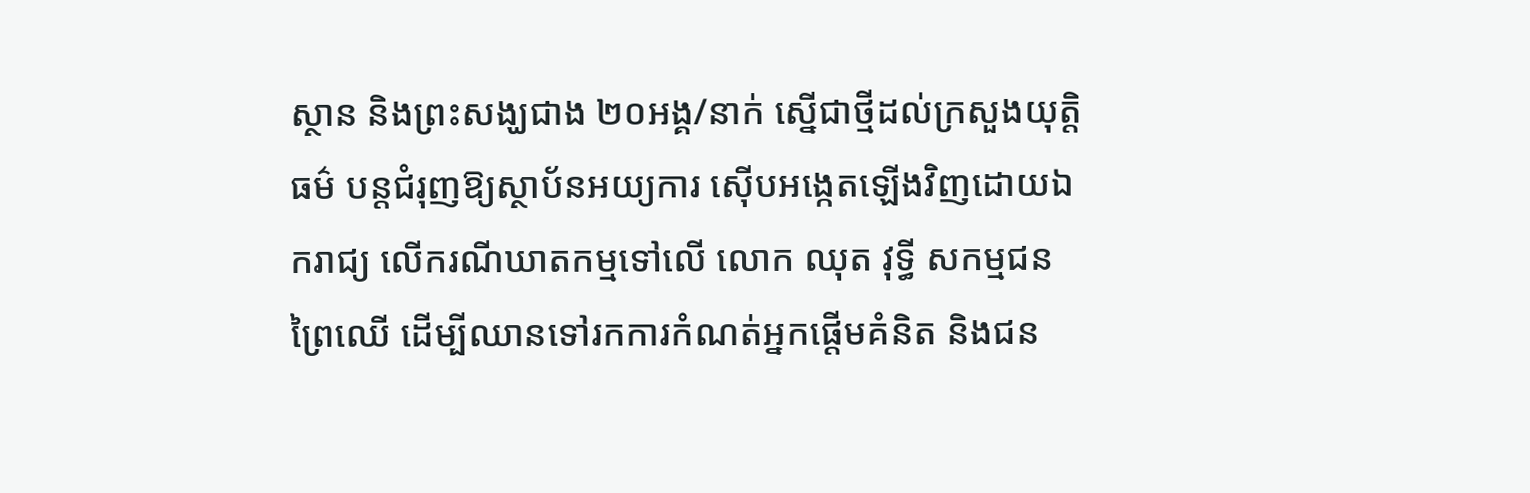ស្ថាន និងព្រះសង្ឃជាង ២០អង្គ/នាក់ ស្នើជាថ្មីដល់ក្រសួងយុត្តិធម៌ បន្តជំរុញឱ្យស្ថាប័នអយ្យការ ស៊ើបអង្កេតឡើងវិញដោយឯករាជ្យ លើករណីឃាតកម្មទៅលើ លោក ឈុត វុទ្ធី សកម្មជនព្រៃឈើ ដើម្បីឈានទៅរកការកំណត់អ្នកផ្តើមគំនិត និងជន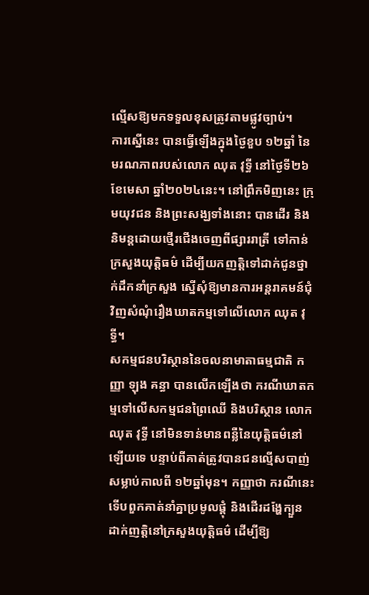ល្មើសឱ្យមកទទួលខុសត្រូវតាមផ្លូវច្បាប់។
ការស្នើនេះ បានធ្វើឡើងក្នុងថ្ងៃខួប ១២ឆ្នាំ នៃមរណភាពរបស់លោក ឈុត វុទ្ធី នៅថ្ងៃទី២៦ ខែមេសា ឆ្នាំ២០២៤នេះ។ នៅព្រឹកមិញនេះ ក្រុមយុវជន និងព្រះសង្ឃទាំងនោះ បានដើរ និងនិមន្តដោយថ្មើរជើងចេញពីផ្សាររាត្រី ទៅកាន់ក្រសួងយុត្តិធម៌ ដើម្បីយកញត្តិទៅដាក់ជូនថ្នាក់ដឹកនាំក្រសួង ស្នើសុំឱ្យមានការអន្តរាគមន៍ជុំវិញសំណុំរឿងឃាតកម្មទៅលើលោក ឈុត វុទ្ធី។
សកម្មជនបរិស្ថាននៃចលនាមាតាធម្មជាតិ កញ្ញា ឡុង គន្ធា បានលើកឡើងថា ករណីឃាតកម្មទៅលើសកម្មជនព្រៃឈើ និងបរិស្ថាន លោក ឈុត វុទ្ធី នៅមិនទាន់មានពន្លឺនៃយុត្តិធម៌នៅឡើយទេ បន្ទាប់ពីគាត់ត្រូវបានជនល្មើសបាញ់សម្លាប់កាលពី ១២ឆ្នាំមុន។ កញ្ញាថា ករណីនេះ ទើបពួកគាត់នាំគ្នាប្រមូលផ្តុំ និងដើរដង្ហែក្បួនដាក់ញត្តិនៅក្រសួងយុត្តិធម៌ ដើម្បីឱ្យ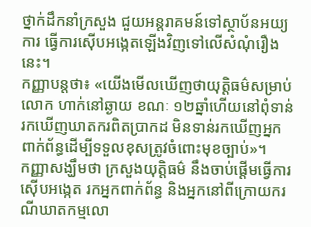ថ្នាក់ដឹកនាំក្រសួង ជួយអន្តរាគមន៍ទៅស្ថាប័នអយ្យការ ធ្វើការស៊ើបអង្កេតឡើងវិញទៅលើសំណុំរឿងនេះ។
កញ្ញាបន្តថា៖ «យើងមើលឃើញថាយុត្តិធម៌សម្រាប់លោក ហាក់នៅឆ្ងាយ ខណៈ ១២ឆ្នាំហើយនៅពុំទាន់រកឃើញឃាតករពិតប្រាកដ មិនទាន់រកឃើញអ្នកពាក់ព័ន្ធដើម្បីទទួលខុសត្រូវចំពោះមុខច្បាប់»។
កញ្ញាសង្ឃឹមថា ក្រសួងយុត្តិធម៌ នឹងចាប់ផ្តើមធ្វើការស៊ើបអង្កេត រកអ្នកពាក់ព័ន្ធ និងអ្នកនៅពីក្រោយករណីឃាតកម្មលោ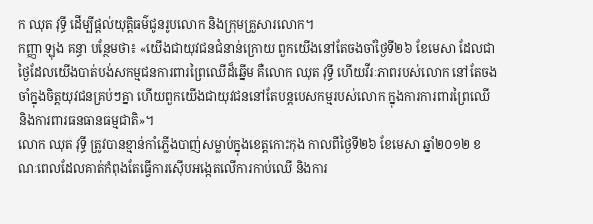ក ឈុត វុទ្ធី ដើម្បីផ្តល់យុត្តិធម៌ជូនរូបលោក និងក្រុមគ្រួសារលោក។
កញ្ញា ឡុង គន្ធា បន្ថែមថា៖ «យើងជាយុវជនជំនាន់ក្រោយ ពួកយើងនៅតែចងចាំថ្ងៃទី២៦ ខែមេសា ដែលជាថ្ងៃដែលយើងបាត់បង់សកម្មជនការពារព្រៃឈើដ៏ឆ្នើម គឺលោក ឈុត វុទ្ធី ហើយវីរៈភាពរបស់លោក នៅតែចងចាំក្នុងចិត្តយុវជនគ្រប់ៗគ្នា ហើយពួកយើងជាយុវជននៅតែបន្តបេសកម្មរបស់លោក ក្នុងការការពារព្រៃឈើ និងការពារធនធានធម្មជាតិ»។
លោក ឈុត វុទ្ធី ត្រូវបានខ្មាន់កាំភ្លើងបាញ់សម្លាប់ក្នុងខេត្តកោះកុង កាលពីថ្ងៃទី២៦ ខែមេសា ឆ្នាំ២០១២ ខណៈពេលដែលគាត់កំពុងតែធ្វើការស៊ើបអង្កេតលើការកាប់ឈើ និងការ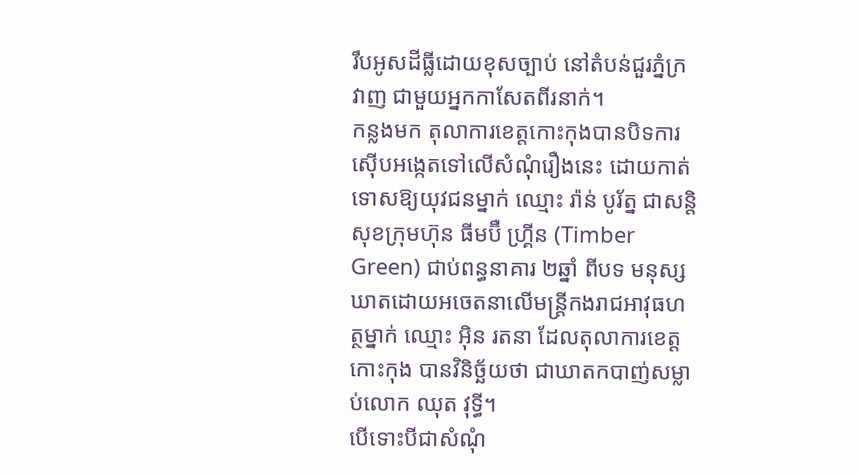រឹបអូសដីធ្លីដោយខុសច្បាប់ នៅតំបន់ជួរភ្នំក្រវាញ ជាមួយអ្នកកាសែតពីរនាក់។
កន្លងមក តុលាការខេត្តកោះកុងបានបិទការស៊ើបអង្កេតទៅលើសំណុំរឿងនេះ ដោយកាត់ទោសឱ្យយុវជនម្នាក់ ឈ្មោះ រ៉ាន់ បូរ័ត្ន ជាសន្តិសុខក្រុមហ៊ុន ធីមប៊ឺ ហ្គ្រីន (Timber Green) ជាប់ពន្ធនាគារ ២ឆ្នាំ ពីបទ មនុស្សឃាតដោយអចេតនាលើមន្ត្រីកងរាជអាវុធហត្ថម្នាក់ ឈ្មោះ អ៊ិន រតនា ដែលតុលាការខេត្តកោះកុង បានវិនិច្ឆ័យថា ជាឃាតកបាញ់សម្លាប់លោក ឈុត វុទ្ធី។
បើទោះបីជាសំណុំ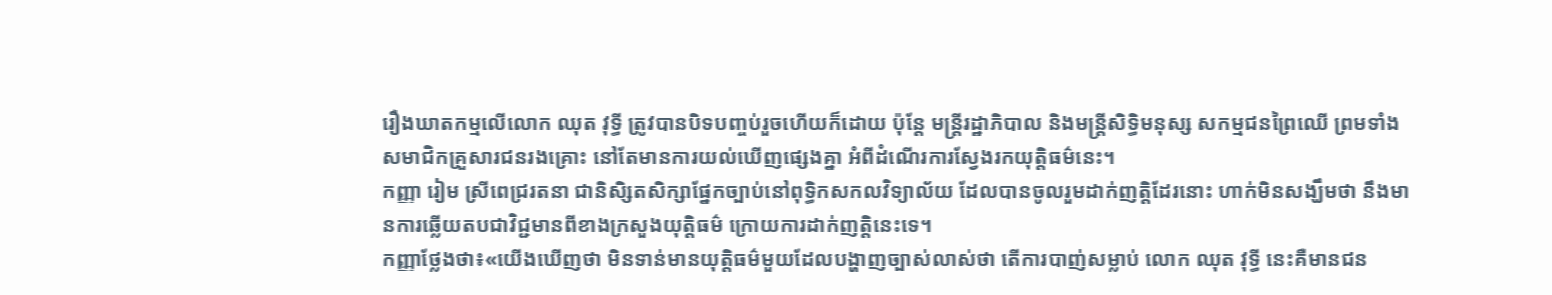រឿងឃាតកម្មលើលោក ឈុត វុទ្ធី ត្រូវបានបិទបញ្ចប់រួចហើយក៏ដោយ ប៉ុន្តែ មន្ត្រីរដ្ឋាភិបាល និងមន្ត្រីសិទ្ធិមនុស្ស សកម្មជនព្រៃឈើ ព្រមទាំងសមាជិកគ្រួសារជនរងគ្រោះ នៅតែមានការយល់ឃើញផ្សេងគ្នា អំពីដំណើរការស្វែងរកយុត្តិធម៌នេះ។
កញ្ញា រៀម ស្រីពេជ្ររតនា ជានិសិ្សតសិក្សាផ្នែកច្បាប់នៅពុទ្ធិកសកលវិទ្យាល័យ ដែលបានចូលរួមដាក់ញត្តិដែរនោះ ហាក់មិនសង្ឃឹមថា នឹងមានការឆ្លើយតបជាវិជ្ជមានពីខាងក្រសួងយុត្តិធម៌ ក្រោយការដាក់ញត្តិនេះទេ។
កញ្ញាថ្លែងថា៖«យើងឃើញថា មិនទាន់មានយុត្តិធម៌មួយដែលបង្ហាញច្បាស់លាស់ថា តើការបាញ់សម្លាប់ លោក ឈុត វុទ្ធី នេះគឺមានជន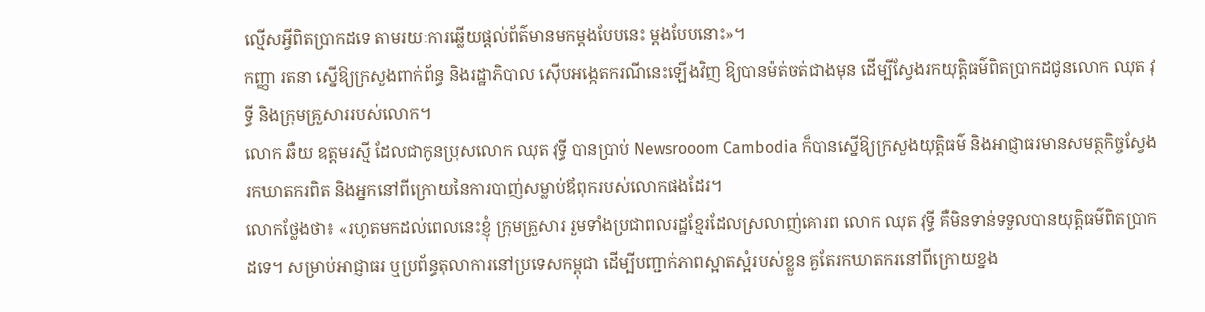ល្មើសអ្វីពិតប្រាកដទេ តាមរយៈការឆ្លើយផ្តល់ព័ត៌មានមកម្តងបែបនេះ ម្តងបែបនោះ»។
កញ្ញា រតនា ស្នើឱ្យក្រសួងពាក់ព័ន្ធ និងរដ្ឋាភិបាល ស៊ើបអង្កេតករណីនេះឡើងវិញ ឱ្យបានម៉ត់ចត់ជាងមុន ដើម្បីស្វែងរកយុត្តិធម៌ពិតប្រាកដជូនលោក ឈុត វុទ្ធី និងក្រុមគ្រួសាររបស់លោក។
លោក ឆឺយ ឧត្តមរស្មី ដែលជាកូនប្រុសលោក ឈុត វុទ្ធី បានប្រាប់ Newsrooom Cambodia ក៏បានស្នើឱ្យក្រសួងយុត្តិធម៌ និងអាជ្ញាធរមានសមត្ថកិច្ចស្វែងរកឃាតករពិត និងអ្នកនៅពីក្រោយនៃការបាញ់សម្លាប់ឪពុករបស់លោកផងដែរ។
លោកថ្លែងថា៖ «រហូតមកដល់ពេលនេះខ្ញុំ ក្រុមគ្រួសារ រួមទាំងប្រជាពលរដ្ឋខ្មែរដែលស្រលាញ់គោរព លោក ឈុត វុទ្ធី គឺមិនទាន់ទទួលបានយុត្តិធម៌ពិតប្រាកដទេ។ សម្រាប់អាជ្ញាធរ ឬប្រព័ន្ធតុលាការនៅប្រទេសកម្ពុជា ដើម្បីបញ្ជាក់ភាពស្អាតស្អំរបស់ខ្លួន គួតែរកឃាតករនៅពីក្រោយខ្នង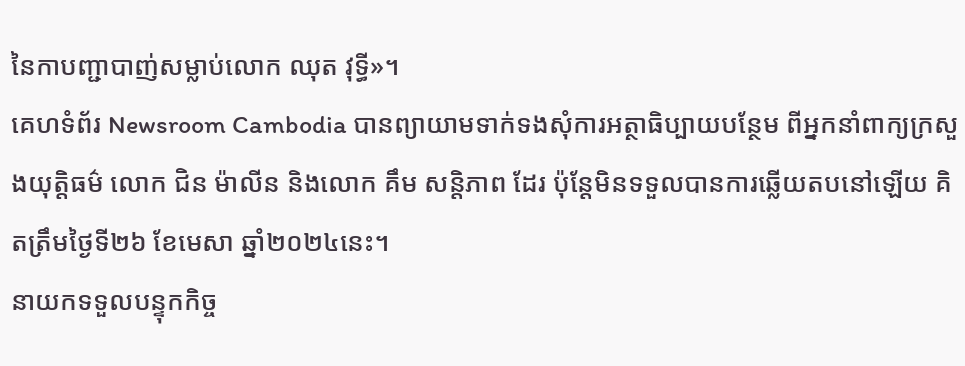នៃកាបញ្ជាបាញ់សម្លាប់លោក ឈុត វុទ្ធី»។
គេហទំព័រ Newsroom Cambodia បានព្យាយាមទាក់ទងសុំការអត្ថាធិប្បាយបន្ថែម ពីអ្នកនាំពាក្យក្រសួងយុត្តិធម៌ លោក ជិន ម៉ាលីន និងលោក គឹម សន្តិភាព ដែរ ប៉ុន្តែមិនទទួលបានការឆ្លើយតបនៅឡើយ គិតត្រឹមថ្ងៃទី២៦ ខែមេសា ឆ្នាំ២០២៤នេះ។
នាយកទទួលបន្ទុកកិច្ច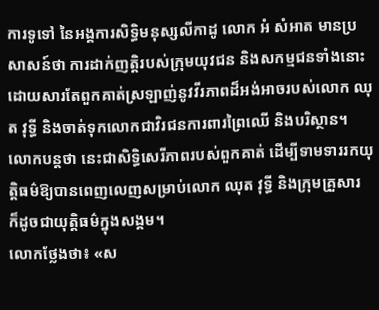ការទូទៅ នៃអង្គការសិទ្ធិមនុស្សលីកាដូ លោក អំ សំអាត មានប្រសាសន៍ថា ការដាក់ញត្តិរបស់ក្រុមយុវជន និងសកម្មជនទាំងនោះ ដោយសារតែពួកគាត់ស្រឡាញ់នូវវីរភាពដ៏អង់អាចរបស់លោក ឈុត វុទ្ធី និងចាត់ទុកលោកជាវិរជនការពារព្រៃឈើ និងបរិស្ថាន។ លោកបន្តថា នេះជាសិទ្ធិសេរីភាពរបស់ពួកគាត់ ដើម្បីទាមទាររកយុត្តិធម៌ឱ្យបានពេញលេញសម្រាប់លោក ឈុត វុទ្ធី និងក្រុមគ្រួសារ ក៏ដូចជាយុត្តិធម៌ក្នុងសង្គម។
លោកថ្លែងថា៖ «ស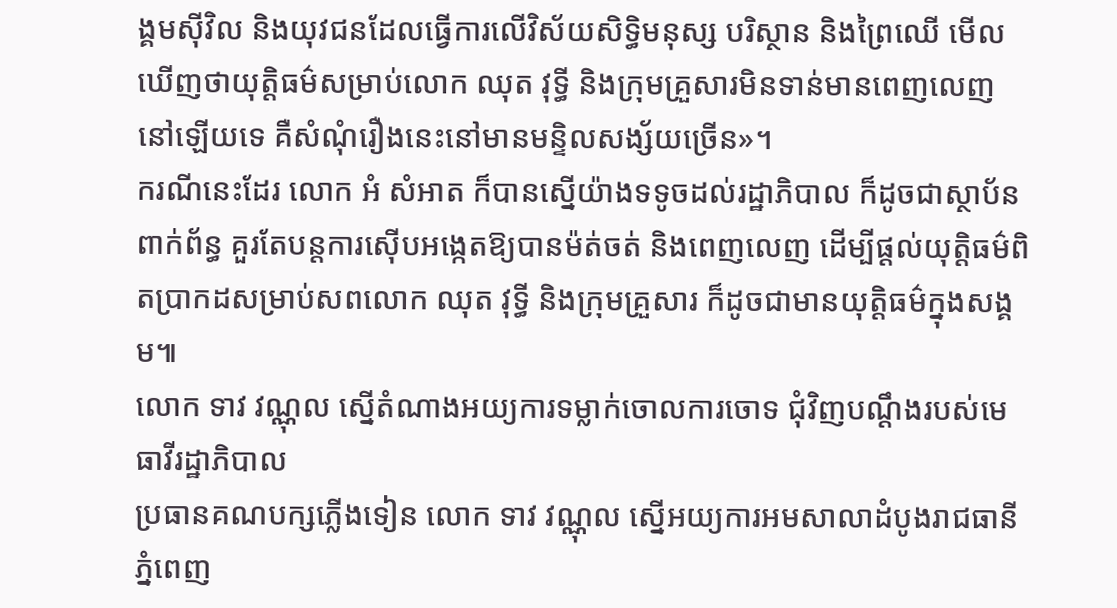ង្គមស៊ីវិល និងយុវជនដែលធ្វើការលើវិស័យសិទ្ធិមនុស្ស បរិស្ថាន និងព្រៃឈើ មើលឃើញថាយុត្តិធម៌សម្រាប់លោក ឈុត វុទ្ធី និងក្រុមគ្រួសារមិនទាន់មានពេញលេញនៅឡើយទេ គឺសំណុំរឿងនេះនៅមានមន្ទិលសង្ស័យច្រើន»។
ករណីនេះដែរ លោក អំ សំអាត ក៏បានស្នើយ៉ាងទទូចដល់រដ្ឋាភិបាល ក៏ដូចជាស្ថាប័នពាក់ព័ន្ធ គួរតែបន្តការស៊ើបអង្កេតឱ្យបានម៉ត់ចត់ និងពេញលេញ ដើម្បីផ្តល់យុត្តិធម៌ពិតប្រាកដសម្រាប់សពលោក ឈុត វុទ្ធី និងក្រុមគ្រួសារ ក៏ដូចជាមានយុត្តិធម៌ក្នុងសង្គម៕
លោក ទាវ វណ្ណុល ស្នើតំណាងអយ្យការទម្លាក់ចោលការចោទ ជុំវិញបណ្តឹងរបស់មេធាវីរដ្ឋាភិបាល
ប្រធានគណបក្សភ្លើងទៀន លោក ទាវ វណ្ណុល ស្នើអយ្យការអមសាលាដំបូងរាជធានីភ្នំពេញ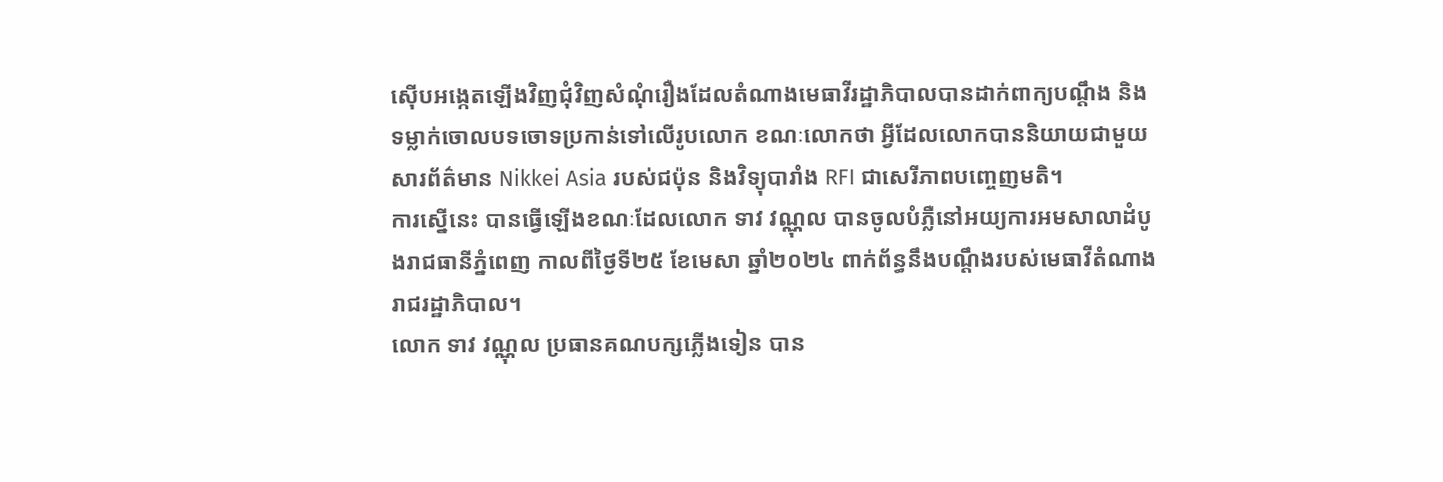ស៊ើបអង្កេតឡើងវិញជុំវិញសំណុំរឿងដែលតំណាងមេធាវីរដ្ឋាភិបាលបានដាក់ពាក្យបណ្តឹង និងទម្លាក់ចោលបទចោទប្រកាន់ទៅលើរូបលោក ខណៈលោកថា អ្វីដែលលោកបាននិយាយជាមួយសារព័ត៌មាន Nikkei Asia របស់ជប៉ុន និងវិទ្យុបារាំង RFI ជាសេរីភាពបញ្ចេញមតិ។
ការស្នើនេះ បានធ្វើឡើងខណៈដែលលោក ទាវ វណ្ណុល បានចូលបំភ្លឺនៅអយ្យការអមសាលាដំបូងរាជធានីភ្នំពេញ កាលពីថ្ងៃទី២៥ ខែមេសា ឆ្នាំ២០២៤ ពាក់ព័ន្ធនឹងបណ្តឹងរបស់មេធាវីតំណាងរាជរដ្ឋាភិបាល។
លោក ទាវ វណ្ណុល ប្រធានគណបក្សភ្លើងទៀន បាន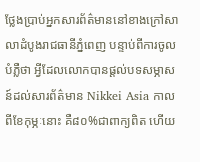ថ្លែងប្រាប់អ្នកសារព័ត៌មាននៅខាងក្រៅសាលាដំបូងរាជធានីភ្នំពេញ បន្ទាប់ពីការចូលបំភ្លឺថា អ្វីដែលលោកបានផ្តល់បទសម្ភាសន៍ដល់សារព័ត៌មាន Nikkei Asia កាលពីខែកុម្ភៈនោះ គឺ៨០%ជាពាក្យពិត ហើយ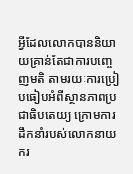អ្វីដែលលោកបាននិយាយគ្រាន់តែជាការបញ្ចេញមតិ តាមរយៈការប្រៀបធៀបអំពីស្ថានភាពប្រជាធិបតេយ្យ ក្រោមការដឹកនាំរបស់លោកនាយករ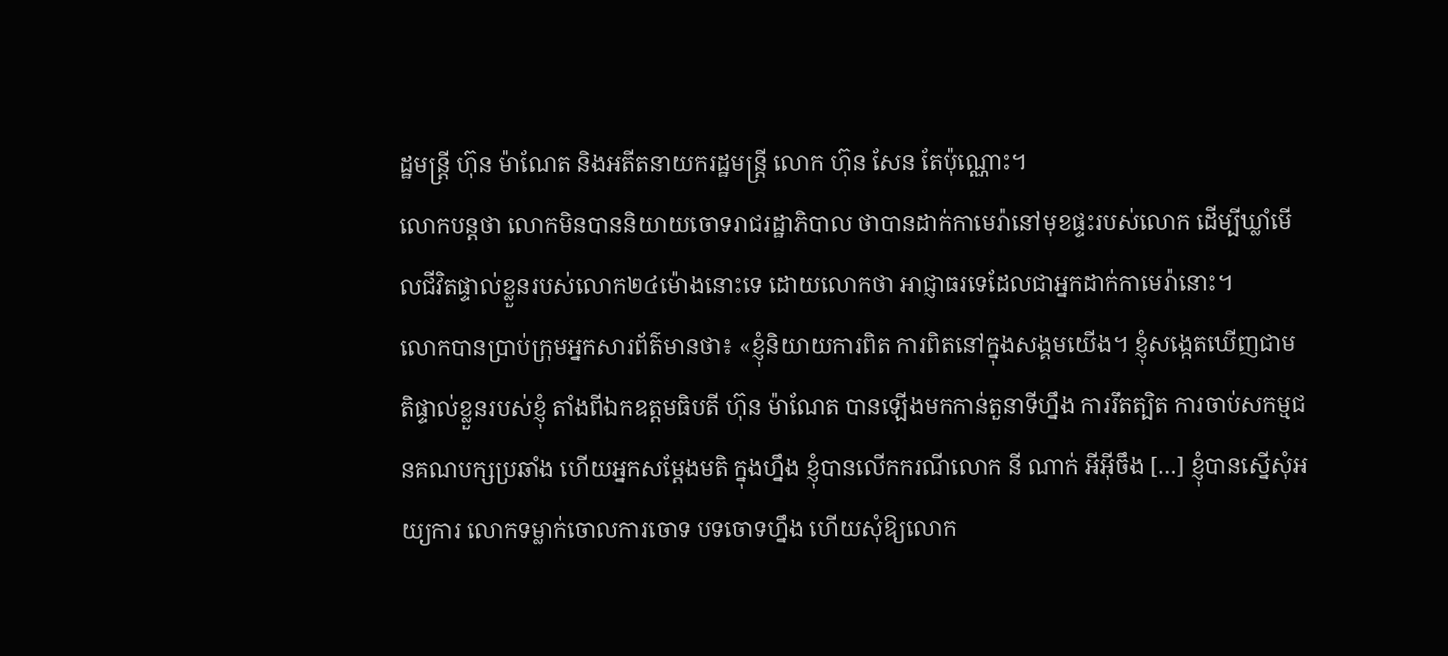ដ្ឋមន្ត្រី ហ៊ុន ម៉ាណែត និងអតីតនាយករដ្ឋមន្ត្រី លោក ហ៊ុន សែន តែប៉ុណ្ណោះ។
លោកបន្តថា លោកមិនបាននិយាយចោទរាជរដ្ឋាភិបាល ថាបានដាក់កាមេរ៉ានៅមុខផ្ទះរបស់លោក ដើម្បីឃ្លាំមើលជីវិតផ្ទាល់ខ្លួនរបស់លោក២៤ម៉ោងនោះទេ ដោយលោកថា អាជ្ញាធរទេដែលជាអ្នកដាក់កាមេរ៉ានោះ។
លោកបានប្រាប់ក្រុមអ្នកសារព័ត៌មានថា៖ «ខ្ញុំនិយាយការពិត ការពិតនៅក្នុងសង្គមយើង។ ខ្ញុំសង្កេតឃើញជាមតិផ្ទាល់ខ្លួនរបស់ខ្ញុំ តាំងពីឯកឧត្តមធិបតី ហ៊ុន ម៉ាណែត បានឡើងមកកាន់តួនាទីហ្នឹង ការរឹតត្បិត ការចាប់សកម្មជនគណបក្សប្រឆាំង ហើយអ្នកសម្តែងមតិ ក្នុងហ្នឹង ខ្ញុំបានលើកករណីលោក នី ណាក់ អីអ៊ីចឹង […] ខ្ញុំបានស្នើសុំអយ្យការ លោកទម្លាក់ចោលការចោទ បទចោទហ្នឹង ហើយសុំឱ្យលោក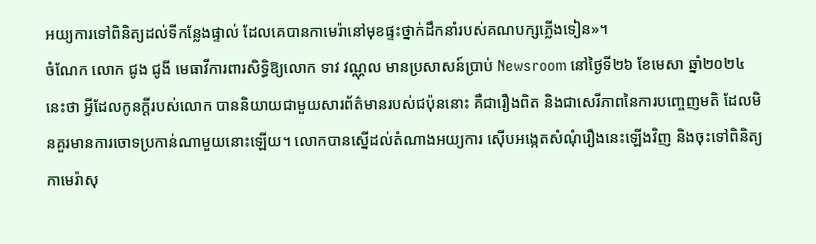អយ្យការទៅពិនិត្យដល់ទីកន្លែងផ្ទាល់ ដែលគេបានកាមេរ៉ានៅមុខផ្ទះថ្នាក់ដឹកនាំរបស់គណបក្សភ្លើងទៀន»។
ចំណែក លោក ជូង ជូងី មេធាវីការពារសិទ្ធិឱ្យលោក ទាវ វណ្ណុល មានប្រសាសន៍ប្រាប់ Newsroom នៅថ្ងៃទី២៦ ខែមេសា ឆ្នាំ២០២៤នេះថា អ្វីដែលកូនក្តីរបស់លោក បាននិយាយជាមួយសារព័ត៌មានរបស់ជប៉ុននោះ គឺជារឿងពិត និងជាសេរីភាពនៃការបញ្ចេញមតិ ដែលមិនគួរមានការចោទប្រកាន់ណាមួយនោះឡើយ។ លោកបានស្នើដល់តំណាងអយ្យការ ស៊ើបអង្កេតសំណុំរឿងនេះឡើងវិញ និងចុះទៅពិនិត្យកាមេរ៉ាសុ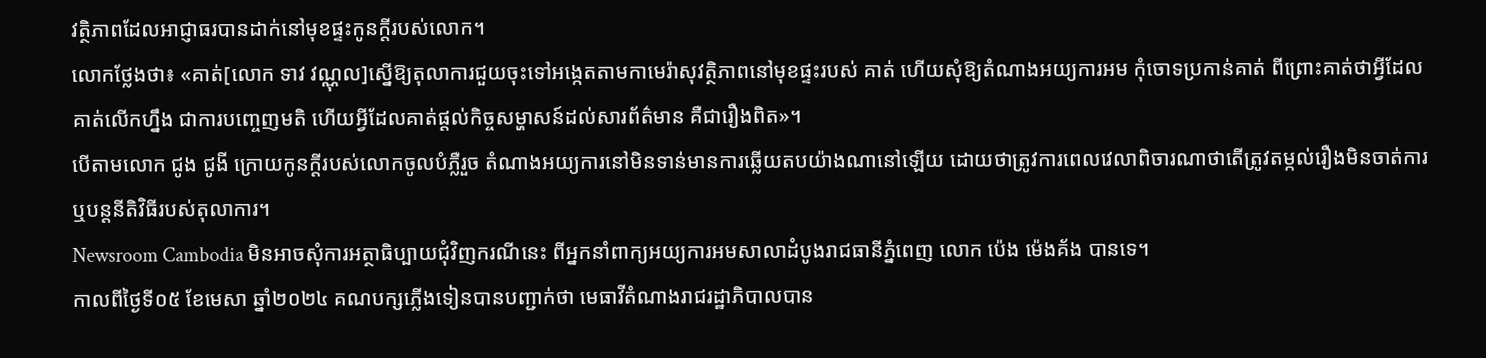វត្ថិភាពដែលអាជ្ញាធរបានដាក់នៅមុខផ្ទះកូនក្តីរបស់លោក។
លោកថ្លែងថា៖ «គាត់[លោក ទាវ វណ្ណុល]ស្នើឱ្យតុលាការជួយចុះទៅអង្កេតតាមកាមេរ៉ាសុវត្ថិភាពនៅមុខផ្ទះរបស់ គាត់ ហើយសុំឱ្យតំណាងអយ្យការអម កុំចោទប្រកាន់គាត់ ពីព្រោះគាត់ថាអ្វីដែលគាត់លើកហ្នឹង ជាការបញ្ចេញមតិ ហើយអ្វីដែលគាត់ផ្តល់កិច្ចសម្ហាសន៍ដល់សារព័ត៌មាន គឺជារឿងពិត»។
បើតាមលោក ជូង ជូងី ក្រោយកូនក្តីរបស់លោកចូលបំភ្លឺរួច តំណាងអយ្យការនៅមិនទាន់មានការឆ្លើយតបយ៉ាងណានៅឡើយ ដោយថាត្រូវការពេលវេលាពិចារណាថាតើត្រូវតម្កល់រឿងមិនចាត់ការ ឬបន្តនីតិវិធីរបស់តុលាការ។
Newsroom Cambodia មិនអាចសុំការអត្ថាធិប្បាយជុំវិញករណីនេះ ពីអ្នកនាំពាក្យអយ្យការអមសាលាដំបូងរាជធានីភ្នំពេញ លោក ប៉េង ម៉េងគ័ង បានទេ។
កាលពីថ្ងៃទី០៥ ខែមេសា ឆ្នាំ២០២៤ គណបក្សភ្លើងទៀនបានបញ្ជាក់ថា មេធាវីតំណាងរាជរដ្ឋាភិបាលបាន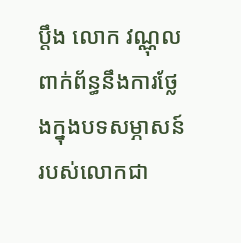ប្ដឹង លោក វណ្ណុល ពាក់ព័ន្ធនឹងការថ្លែងក្នុងបទសម្ភាសន៍របស់លោកជា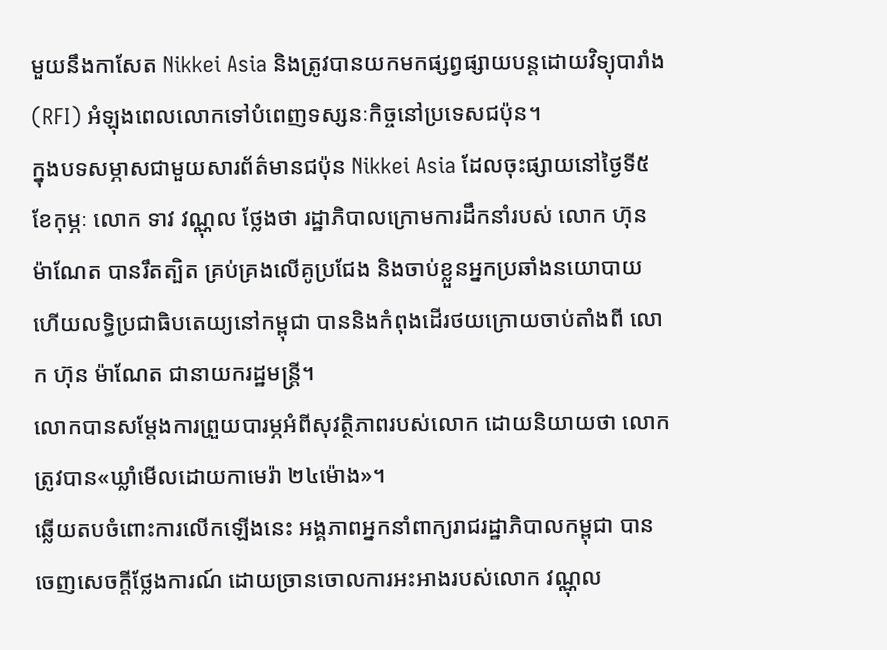មួយនឹងកាសែត Nikkei Asia និងត្រូវបានយកមកផ្សព្វផ្សាយបន្តដោយវិទ្យុបារាំង (RFI) អំឡុងពេលលោកទៅបំពេញទស្សនៈកិច្ចនៅប្រទេសជប៉ុន។
ក្នុងបទសម្ភាសជាមួយសារព័ត៌មានជប៉ុន Nikkei Asia ដែលចុះផ្សាយនៅថ្ងៃទី៥ ខែកុម្ភៈ លោក ទាវ វណ្ណុល ថ្លែងថា រដ្ឋាភិបាលក្រោមការដឹកនាំរបស់ លោក ហ៊ុន ម៉ាណែត បានរឹតត្បិត គ្រប់គ្រងលើគូប្រជែង និងចាប់ខ្លួនអ្នកប្រឆាំងនយោបាយ ហើយលទ្ធិប្រជាធិបតេយ្យនៅកម្ពុជា បាននិងកំពុងដើរថយក្រោយចាប់តាំងពី លោក ហ៊ុន ម៉ាណែត ជានាយករដ្ឋមន្ត្រី។
លោកបានសម្តែងការព្រួយបារម្ភអំពីសុវត្ថិភាពរបស់លោក ដោយនិយាយថា លោកត្រូវបាន«ឃ្លាំមើលដោយកាមេរ៉ា ២៤ម៉ោង»។
ឆ្លើយតបចំពោះការលើកឡើងនេះ អង្គភាពអ្នកនាំពាក្យរាជរដ្ឋាភិបាលកម្ពុជា បានចេញសេចក្ដីថ្លែងការណ៍ ដោយច្រានចោលការអះអាងរបស់លោក វណ្ណុល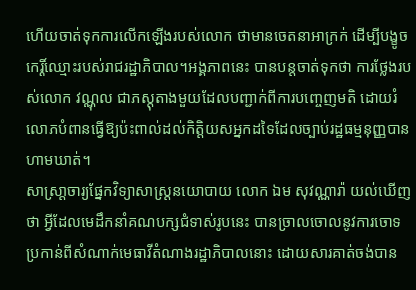ហើយចាត់ទុកការលើកឡើងរបស់លោក ថាមានចេតនាអាក្រក់ ដើម្បីបង្ខូចកេរ្តិ៍ឈ្មោះរបស់រាជរដ្ឋាភិបាល។អង្គភាពនេះ បានបន្តចាត់ទុកថា ការថ្លែងរបស់លោក វណ្ណុល ជាភស្តុតាងមួយដែលបញ្ជាក់ពីការបញ្ចេញមតិ ដោយរំលោភបំពានធ្វើឱ្យប៉ះពាល់ដល់កិត្តិយសអ្នកដទៃដែលច្បាប់រដ្ឋធម្មនុញ្ញបានហាមឃាត់។
សាស្រា្តចារ្យផ្នែកវិទ្យាសាស្រ្តនយោបាយ លោក ឯម សុវណ្ណារ៉ា យល់ឃើញថា អ្វីដែលមេដឹកនាំគណបក្សជំទាស់រូបនេះ បានច្រាលចោលនូវការចោទប្រកាន់ពីសំណាក់មេធាវីតំណាងរដ្ឋាភិបាលនោះ ដោយសារគាត់ចង់បាន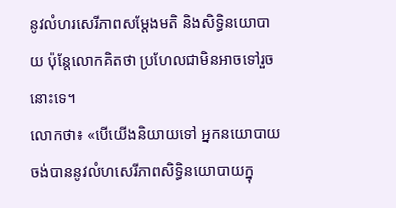នូវលំហរសេរីភាពសម្តែងមតិ និងសិទ្ធិនយោបាយ ប៉ុន្តែលោកគិតថា ប្រហែលជាមិនអាចទៅរួចនោះទេ។
លោកថា៖ «បើយើងនិយាយទៅ អ្នកនយោបាយចង់បាននូវលំហសេរីភាពសិទ្ធិនយោបាយក្នុ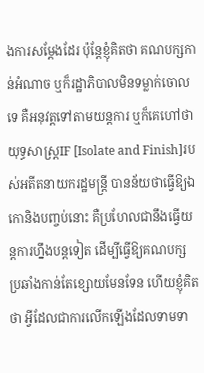ងការសម្តែងដែរ ប៉ុន្តែខ្ញុំគិតថា គណបក្សកាន់អំណាច ឬក៏រដ្ឋាភិបាលមិនទម្លាក់ចោលទេ គឺអនុវត្តទៅតាមយន្តការ ឬក៏គេហៅថាយុទ្ធសាស្រ្តIF [Isolate and Finish]របស់អតីតនាយករដ្ឋមន្រ្តី បានន័យថាធើ្វឱ្យឯកោនិងបញ្ចប់នោះ គឺប្រហែលជានឹងធើ្វយន្តការហ្នឹងបន្តទៀត ដើម្បីធើ្វឱ្យគណបក្សប្រឆាំងកាន់តែខ្សោយមែនទែន ហើយខ្ញុំគិតថា អ្វីដែលជាការលើកឡើងដែលទាមទា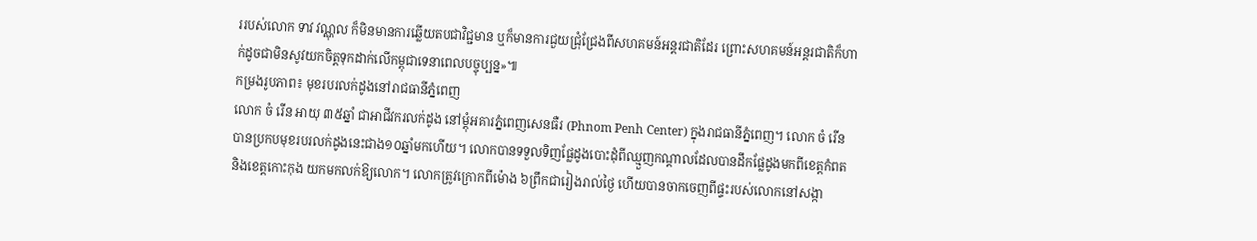ររបស់លោក ទាវ វណ្ណុល ក៏មិនមានការឆ្លើយតបជាវិជ្ជមាន ឬក៏មានការជួយជ្រុំជ្រែងពីសហគមន៍អន្តរជាតិដែរ ព្រោះសហគមន៍អន្តរជាតិក៏ហាក់ដូចជាមិនសូវយកចិត្តទុកដាក់លើកម្ពុជាទេនាពេលបច្ចុប្បន្ន»៕
កម្រងរូបភាព៖ មុខរបរលក់ដូងនៅរាជធានីភ្នំពេញ
លោក ចំ រើន អាយុ ៣៥ឆ្នាំ ជាអាជីវករលក់ដូង នៅម្តុំអគារភ្នំពេញសេនធឺរ (Phnom Penh Center) ក្នុងរាជធានីភ្នំពេញ។ លោក ចំ រើន បានប្រកបមុខរបរលក់ដូងនេះជាង១០ឆ្នាំមកហើយ។ លោកបានទទួលទិញផ្លែដូងបោះដុំពីឈ្មួញកណ្តាលដែលបានដឹកផ្លែដូងមកពីខេត្តកំពត និងខេត្តកោះកុង យកមកលក់ឱ្យលោក។ លោកត្រូវក្រោកពីម៉ោង ៦ព្រឹកជារៀងរាល់ថ្ងៃ ហើយបានចាកចេញពីផ្ទះរបស់លោកនៅសង្កា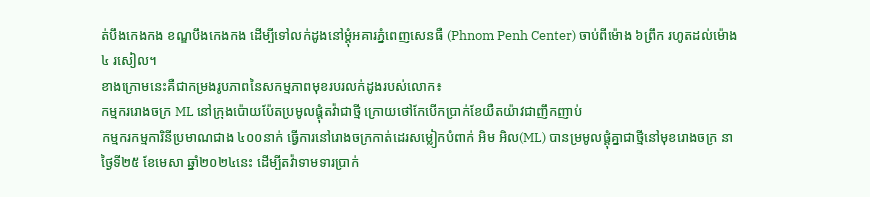ត់បឹងកេងកង ខណ្ឌបឹងកេងកង ដើម្បីទៅលក់ដូងនៅម្តុំអគារភ្នំពេញសេនធឺ (Phnom Penh Center) ចាប់ពីម៉ោង ៦ព្រឹក រហូតដល់ម៉ោង៤ រសៀល។
ខាងក្រោមនេះគឺជាកម្រងរូបភាពនៃសកម្មភាពមុខរបរលក់ដូងរបស់លោក៖
កម្មកររោងចក្រ ML នៅក្រុងប៉ោយប៉ែតប្រមូលផ្ដុំតវ៉ាជាថ្មី ក្រោយថៅកែបើកប្រាក់ខែយឺតយ៉ាវជាញឹកញាប់
កម្មករកម្មការិនីប្រមាណជាង ៤០០នាក់ ធ្វើការនៅរោងចក្រកាត់ដេរសម្លៀកបំពាក់ អិម អិល(ML) បានម្រមូលផ្ដុំគ្នាជាថ្មីនៅមុខរោងចក្រ នាថ្ងៃទី២៥ ខែមេសា ឆ្នាំ២០២៤នេះ ដើម្បីតវ៉ាទាមទារប្រាក់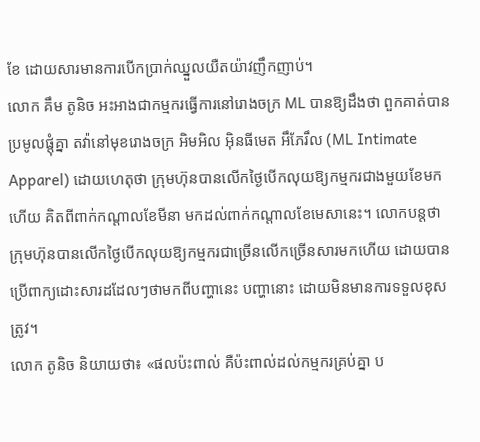ខែ ដោយសារមានការបើកប្រាក់ឈ្នួលយឺតយ៉ាវញឹកញាប់។
លោក គឹម តូនិច អះអាងជាកម្មករធ្វើការនៅរោងចក្រ ML បានឱ្យដឹងថា ពួកគាត់បានប្រមូលផ្តុំគ្នា តវ៉ានៅមុខរោងចក្រ អិមអិល អ៊ិនធីមេត អឹភែរឹល (ML Intimate Apparel) ដោយហេតុថា ក្រុមហ៊ុនបានលើកថ្ងៃបើកលុយឱ្យកម្មករជាងមួយខែមកហើយ គិតពីពាក់កណ្តាលខែមីនា មកដល់ពាក់កណ្តាលខែមេសានេះ។ លោកបន្តថា ក្រុមហ៊ុនបានលើកថ្ងៃបើកលុយឱ្យកម្មករជាច្រើនលើកច្រើនសារមកហើយ ដោយបានប្រើពាក្យដោះសារដដែលៗថាមកពីបញ្ហានេះ បញ្ហានោះ ដោយមិនមានការទទួលខុសត្រូវ។
លោក តូនិច និយាយថា៖ «ផលប៉ះពាល់ គឺប៉ះពាល់ដល់កម្មករគ្រប់គ្នា ប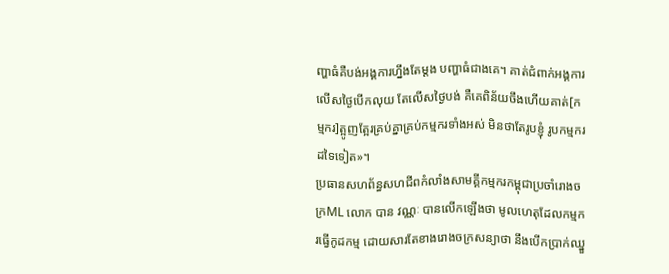ញ្ហាធំគឺបង់អង្គការហ្នឹងតែម្តង បញ្ហាធំជាងគេ។ គាត់ជំពាក់អង្គការលើសថ្ងៃបើកលុយ តែលើសថ្ងៃបង់ គឺគេពិន័យចឹងហើយគាត់[កម្មករ]ត្អូញត្អែរគ្រប់គ្នាគ្រប់កម្មករទាំងអស់ មិនថាតែរូបខ្ញុំ រូបកម្មករដទៃទៀត»។
ប្រធានសហព័ន្ធសហជីពកំលាំងសាមគ្គីកម្មករកម្ពុជាប្រចាំរោងចក្រML លោក បាន វណ្ណៈ បានលើកឡើងថា មូលហេតុដែលកម្មករធ្វើកូដកម្ម ដោយសារតែខាងរោងចក្រសន្យាថា នឹងបើកប្រាក់ឈ្នួ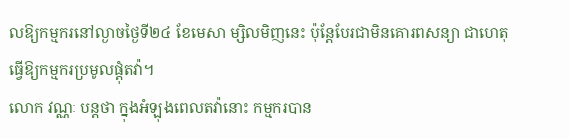លឱ្យកម្មករនៅល្ងាចថ្ងៃទី២៤ ខែមេសា ម្សិលមិញនេះ ប៉ុន្តែបែរជាមិនគោរពសន្យា ជាហេតុធ្វើឱ្យកម្មករប្រមូលផ្តុំតវ៉ា។
លោក វណ្ណៈ បន្តថា ក្នុងអំឡុងពេលតវ៉ានោះ កម្មករបាន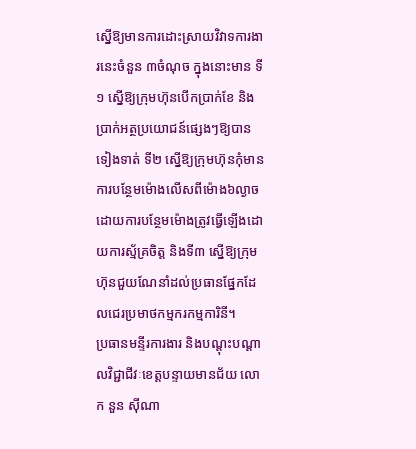ស្នើឱ្យមានការដោះស្រាយវិវាទការងារនេះចំនួន ៣ចំណុច ក្នុងនោះមាន ទី១ ស្នើឱ្យក្រុមហ៊ុនបើកប្រាក់ខែ និងប្រាក់អត្ថប្រយោជន៍ផ្សេងៗឱ្យបានទៀងទាត់ ទី២ ស្នើឱ្យក្រុមហ៊ុនកុំមានការបន្ថែមម៉ោងលើសពីម៉ោង៦ល្ងាច ដោយការបន្ថែមម៉ោងត្រូវធ្វើឡើងដោយការស្ម័គ្រចិត្ត និងទី៣ ស្នើឱ្យក្រុមហ៊ុនជួយណែនាំដល់ប្រធានផ្នែកដែលជេរប្រមាថកម្មករកម្មការិនី។
ប្រធានមន្ទីរការងារ និងបណ្ដុះបណ្ដាលវិជ្ជាជីវៈខេត្តបន្ទាយមានជ័យ លោក នួន ស៊ីណា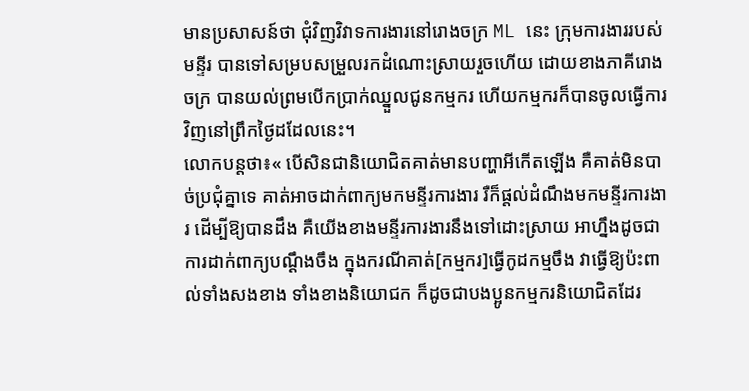មានប្រសាសន៍ថា ជុំវិញវិវាទការងារនៅរោងចក្រ ML នេះ ក្រុមការងាររបស់មន្ទីរ បានទៅសម្របសម្រួលរកដំណោះស្រាយរួចហើយ ដោយខាងភាគីរោងចក្រ បានយល់ព្រមបើកប្រាក់ឈ្នួលជូនកម្មករ ហើយកម្មករក៏បានចូលធ្វើការវិញនៅព្រឹកថ្ងៃដដែលនេះ។
លោកបន្តថា៖« បើសិនជានិយោជិតគាត់មានបញ្ហាអីកើតឡើង គឺគាត់មិនបាច់ប្រជុំគ្នាទេ គាត់អាចដាក់ពាក្យមកមន្ទីរការងារ រឺក៏ផ្តល់ដំណឹងមកមន្ទីរការងារ ដើម្បីឱ្យបានដឹង គឺយើងខាងមន្ទីរការងារនឹងទៅដោះស្រាយ អាហ្នឹងដូចជាការដាក់ពាក្យបណ្តឹងចឹង ក្នុងករណីគាត់[កម្មករ]ធ្វើកូដកម្មចឹង វាធ្វើឱ្យប៉ះពាល់ទាំងសងខាង ទាំងខាងនិយោជក ក៏ដូចជាបងប្អូនកម្មករនិយោជិតដែរ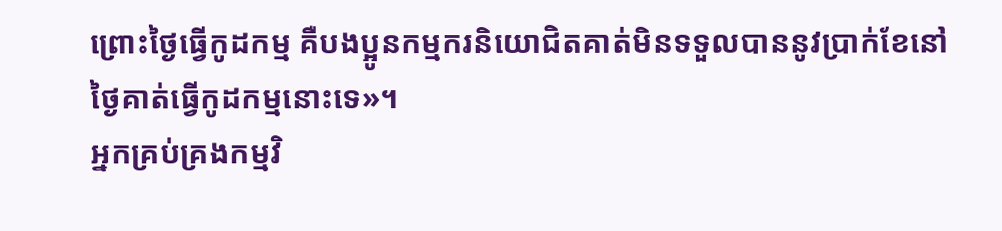ព្រោះថ្ងៃធ្វើកូដកម្ម គឺបងប្អូនកម្មករនិយោជិតគាត់មិនទទួលបាននូវប្រាក់ខែនៅថ្ងៃគាត់ធ្វើកូដកម្មនោះទេ»។
អ្នកគ្រប់គ្រងកម្មវិ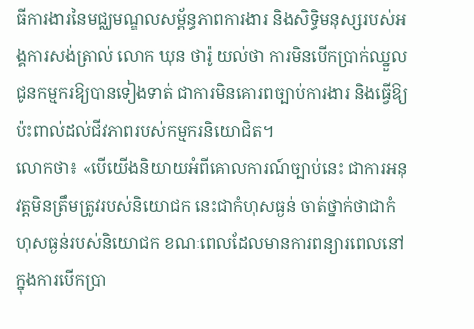ធីការងារនៃមជ្ឈមណ្ឌលសម្ព័ន្ធភាពការងារ និងសិទ្ធិមនុស្សរបស់អង្គការសង់ត្រាល់ លោក ឃុន ថារ៉ូ យល់ថា ការមិនបើកប្រាក់ឈ្នួលជូនកម្មករឱ្យបានទៀងទាត់ ជាការមិនគោរពច្បាប់ការងារ និងធ្វើឱ្យប៉ះពាល់ដល់ជីវភាពរបស់កម្មករនិយោជិត។
លោកថា៖ «បើយើងនិយាយអំពីគោលការណ៍ច្បាប់នេះ ជាការអនុវត្តមិនត្រឹមត្រូវរបស់និយោជក នេះជាកំហុសធ្ងន់ ចាត់ថ្នាក់ថាជាកំហុសធ្ងន់របស់និយោជក ខណៈពេលដែលមានការពន្យារពេលនៅក្នុងការបើកប្រា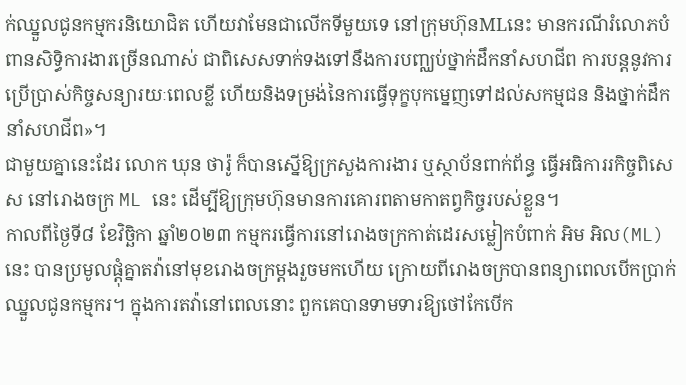ក់ឈ្នួលជូនកម្មករនិយោជិត ហើយវាមែនជាលើកទីមួយទេ នៅក្រុមហ៊ុនMLនេះ មានករណីរំលោភបំពានសិទ្ធិការងារច្រើនណាស់ ជាពិសេសទាក់ទងទៅនឹងការបញ្ឈប់ថ្នាក់ដឹកនាំសហជីព ការបន្តនូវការប្រើប្រាស់កិច្ចសន្យារយៈពេលខ្លី ហើយនិងទម្រង់នៃការធ្វើទុក្ខបុកម្នេញទៅដល់សកម្មជន និងថ្នាក់ដឹកនាំសហជីព»។
ជាមួយគ្នានេះដែរ លោក ឃុន ថារ៉ូ ក៏បានស្នើឱ្យក្រសួងការងារ ឬស្ថាប័នពាក់ព័ន្ធ ធ្វើអធិការរកិច្ចពិសេស នៅរោងចក្រ ML នេះ ដើម្បីឱ្យក្រុមហ៊ុនមានការគោរពតាមកាតព្វកិច្ចរបស់ខ្លួន។
កាលពីថ្ងៃទី៨ ខែវិច្ឆិកា ឆ្នាំ២០២៣ កម្មករធ្វើការនៅរោងចក្រកាត់ដេរសម្លៀកបំពាក់ អិម អិល(ML)នេះ បានប្រមូលផ្ដុំគ្នាតវ៉ានៅមុខរោងចក្រម្តងរួចមកហើយ ក្រោយពីរោងចក្របានពន្យាពេលបើកប្រាក់ឈ្នួលជូនកម្មករ។ ក្នុងការតវ៉ានៅពេលនោះ ពួកគេបានទាមទារឱ្យថៅកែបើក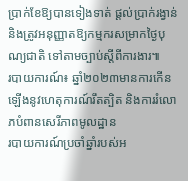ប្រាក់ខែឱ្យបានទៀងទាត់ ផ្ដល់ប្រាក់រង្វាន់ និងត្រូវអនុញ្ញាតឱ្យកម្មករសម្រាកថ្ងៃបុណ្យជាតិ ទៅតាមច្បាប់ស្តីពីការងារ៕
របាយការណ៍៖ ឆ្នាំ២០២៣មានការកើនឡើងនូវហេតុការណ៍រឹតត្បិត និងការរំលោភបំពានសេរីភាពមូលដ្ឋាន
របាយការណ៍ប្រចាំឆ្នាំរបស់អ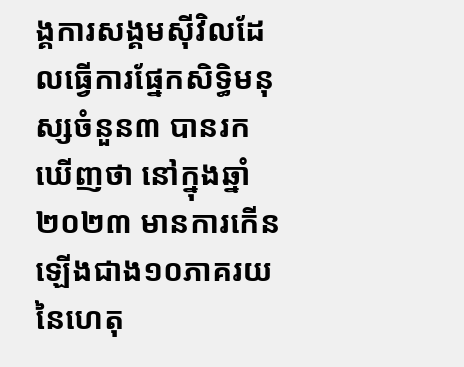ង្គការសង្គមស៊ីវិលដែលធ្វើការផ្នែកសិទ្ធិមនុស្សចំនួន៣ បានរកឃើញថា នៅក្នុងឆ្នាំ២០២៣ មានការកើនឡើងជាង១០ភាគរយនៃហេតុ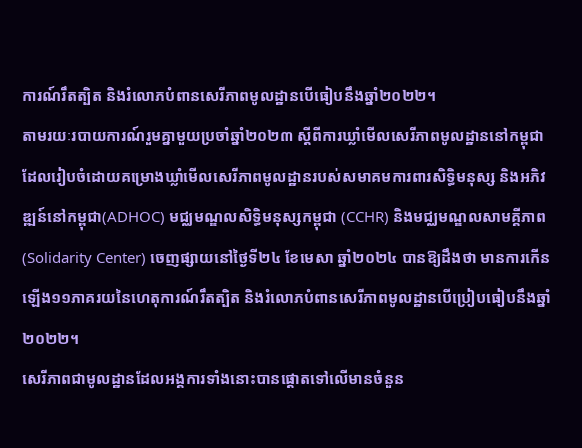ការណ៍រឹតត្បិត និងរំលោភបំពានសេរីភាពមូលដ្ឋានបើធៀបនឹងឆ្នាំ២០២២។
តាមរយៈរបាយការណ៍រួមគ្នាមួយប្រចាំឆ្នាំ២០២៣ ស្តីពីការឃ្លាំមើលសេរីភាពមូលដ្ឋាននៅកម្ពុជា ដែលរៀបចំដោយគម្រោងឃ្លាំមើលសេរីភាពមូលដ្ឋានរបស់សមាគមការពារសិទ្ធិមនុស្ស និងអភិវឌ្ឍន៍នៅកម្ពុជា(ADHOC) មជ្ឈមណ្ឌលសិទ្ធិមនុស្សកម្ពុជា (CCHR) និងមជ្ឈមណ្ឌលសាមគ្គីភាព(Solidarity Center) ចេញផ្សាយនៅថ្ងៃទី២៤ ខែមេសា ឆ្នាំ២០២៤ បានឱ្យដឹងថា មានការកើនឡើង១១ភាគរយនៃហេតុការណ៍រឹតត្បិត និងរំលោភបំពានសេរីភាពមូលដ្ឋានបើប្រៀបធៀបនឹងឆ្នាំ២០២២។
សេរីភាពជាមូលដ្ឋានដែលអង្គការទាំងនោះបានផ្តោតទៅលើមានចំនួន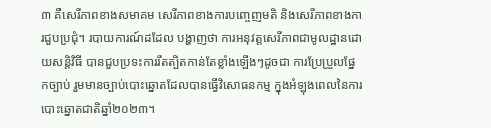៣ គឺសេរីភាពខាងសមាគម សេរីភាពខាងការបញ្ចេញមតិ និងសេរីភាពខាងការជួបប្រជុំ។ របាយការណ៍ដដែល បង្ហាញថា ការអនុវត្តសេរីភាពជាមូលដ្ឋានដោយសន្តិវិធី បានជួបប្រទះការរឹតត្បិតកាន់តែខ្លាំងឡើងៗដូចជា ការប្រែប្រួលផ្នែកច្បាប់ រួមមានច្បាប់បោះឆ្នោតដែលបានធ្វើវិសោធនកម្ម ក្នុងអំឡុងពេលនៃការបោះឆ្នោតជាតិឆ្នាំ២០២៣។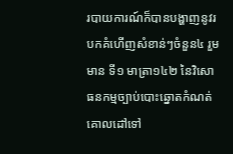របាយការណ៍ក៏បានបង្ហាញនូវរបកគំហើញសំខាន់ៗចំនួន៤ រួមមាន ទី១ មាត្រា១៤២ នៃវិសោធនកម្មច្បាប់បោះឆ្នោតកំណត់គោលដៅទៅ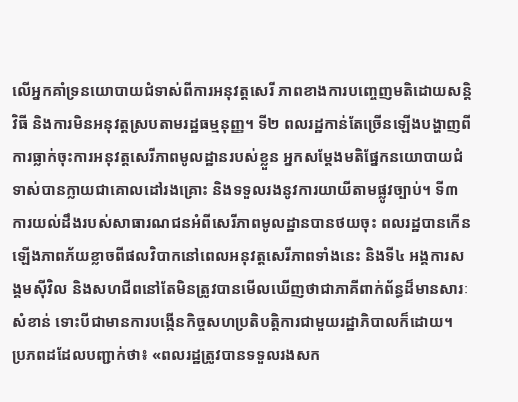លើអ្នកគាំទ្រនយោបាយជំទាស់ពីការអនុវត្តសេរី ភាពខាងការបញ្ចេញមតិដោយសន្តិវិធី និងការមិនអនុវត្តស្របតាមរដ្ឋធម្មនុញ្ញ។ ទី២ ពលរដ្ឋកាន់តែច្រើនឡើងបង្ហាញពីការធ្លាក់ចុះការអនុវត្តសេរីភាពមូលដ្ឋានរបស់ខ្លួន អ្នកសម្តែងមតិផ្នែកនយោបាយជំទាស់បានក្លាយជាគោលដៅរងគ្រោះ និងទទួលរងនូវការយាយីតាមផ្លូវច្បាប់។ ទី៣ ការយល់ដឹងរបស់សាធារណជនអំពីសេរីភាពមូលដ្ឋានបានថយចុះ ពលរដ្ឋបានកើនឡើងភាពភ័យខ្លាចពីផលវិបាកនៅពេលអនុវត្តសេរីភាពទាំងនេះ និងទី៤ អង្គការសង្គមស៊ីវិល និងសហជីពនៅតែមិនត្រូវបានមើលឃើញថាជាភាគីពាក់ព័ន្ធដ៏មានសារៈសំខាន់ ទោះបីជាមានការបង្កើនកិច្ចសហប្រតិបត្តិការជាមួយរដ្ឋាភិបាលក៏ដោយ។
ប្រភពដដែលបញ្ជាក់ថា៖ «ពលរដ្ឋត្រូវបានទទួលរងសក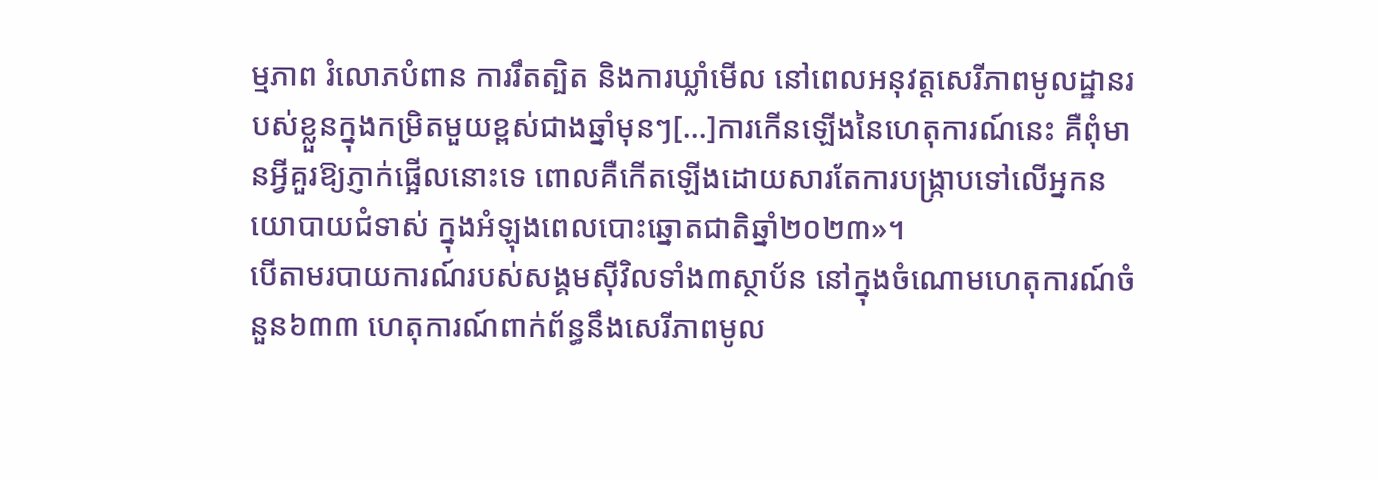ម្មភាព រំលោភបំពាន ការរឹតត្បិត និងការឃ្លាំមើល នៅពេលអនុវត្តសេរីភាពមូលដ្ឋានរបស់ខ្លួនក្នុងកម្រិតមួយខ្ពស់ជាងឆ្នាំមុនៗ[…]ការកើនឡើងនៃហេតុការណ៍នេះ គឺពុំមានអ្វីគួរឱ្យភ្ញាក់ផ្អើលនោះទេ ពោលគឺកើតឡើងដោយសារតែការបង្ក្រាបទៅលើអ្នកនយោបាយជំទាស់ ក្នុងអំឡុងពេលបោះឆ្នោតជាតិឆ្នាំ២០២៣»។
បើតាមរបាយការណ៍របស់សង្គមស៊ីវិលទាំង៣ស្ថាប័ន នៅក្នុងចំណោមហេតុការណ៍ចំនួន៦៣៣ ហេតុការណ៍ពាក់ព័ន្ធនឹងសេរីភាពមូល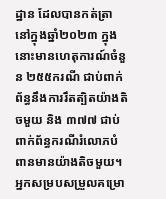ដ្ឋាន ដែលបានកត់ត្រានៅក្នុងឆ្នាំ២០២៣ ក្នុងនោះមានហេតុការណ៍ចំនួន ២៥៥ករណី ជាប់ពាក់ព័ន្ធនឹងការរឹតត្បិតយ៉ាងតិចមួយ និង ៣៧៧ ជាប់ពាក់ព័ន្ធករណីរំលោភបំពានមានយ៉ាងតិចមួយ។
អ្នកសម្របសម្រួលគម្រោ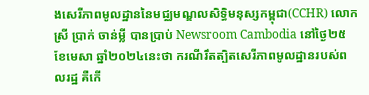ងសេរីភាពមូលដ្ឋាននៃមជ្ឈមណ្ឌលសិទ្ធិមនុស្សកម្ពុជា(CCHR) លោកស្រី ប្រាក់ ចាន់ម្លី បានប្រាប់ Newsroom Cambodia នៅថ្ងៃ២៥ ខែមេសា ឆ្នាំ២០២៤នេះថា ករណីរឹតត្បិតសេរីភាពមូលដ្ឋានរបស់ពលរដ្ឋ គឺកើ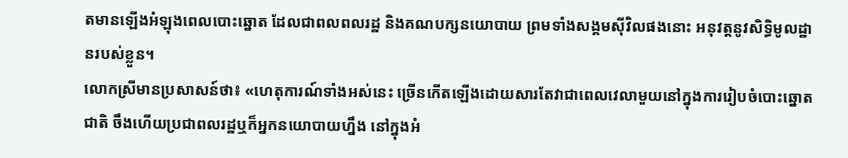តមានឡើងអំឡុងពេលបោះឆ្នោត ដែលជាពលពលរដ្ឋ និងគណបក្សនយោបាយ ព្រមទាំងសង្គមស៊ីវិលផងនោះ អនុវត្តនូវសិទ្ធិមូលដ្ឋានរបស់ខ្លួន។
លោកស្រីមានប្រសាសន៍ថា៖ «ហេតុការណ៍ទាំងអស់នេះ ច្រើនកើតឡើងដោយសារតែវាជាពេលវេលាមួយនៅក្នុងការរៀបចំបោះឆ្នោតជាតិ ចឹងហើយប្រជាពលរដ្ឋឬក៏អ្នកនយោបាយហ្នឹង នៅក្នុងអំ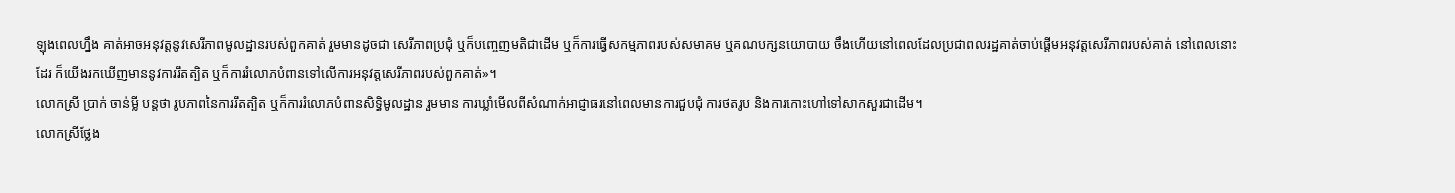ឡុងពេលហ្នឹង គាត់អាចអនុវត្តនូវសេរីភាពមូលដ្ឋានរបស់ពួកគាត់ រួមមានដូចជា សេរីភាពប្រជុំ ឬក៏បញ្ចេញមតិជាដើម ឬក៏ការធ្វើសកម្មភាពរបស់សមាគម ឬគណបក្សនយោបាយ ចឹងហើយនៅពេលដែលប្រជាពលរដ្ឋគាត់ចាប់ផ្តើមអនុវត្តសេរីភាពរបស់គាត់ នៅពេលនោះដែរ ក៏យើងរកឃើញមាននូវការរឹតត្បិត ឬក៏ការរំលោភបំពានទៅលើការអនុវត្តសេរីភាពរបស់ពួកគាត់»។
លោកស្រី ប្រាក់ ចាន់ម្លី បន្តថា រូបភាពនៃការរឹតត្បិត ឬក៏ការរំលោភបំពានសិទ្ធិមូលដ្ឋាន រួមមាន ការឃ្លាំមើលពីសំណាក់អាជ្ញាធរនៅពេលមានការជួបជុំ ការថតរូប និងការកោះហៅទៅសាកសួរជាដើម។
លោកស្រីថ្លែង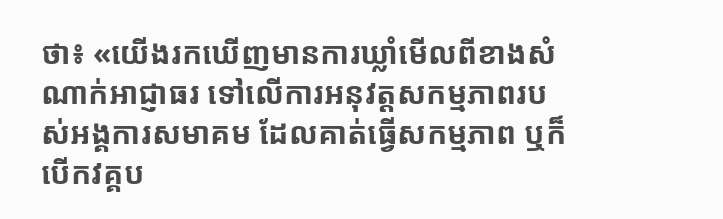ថា៖ «យើងរកឃើញមានការឃ្លាំមើលពីខាងសំណាក់អាជ្ញាធរ ទៅលើការអនុវត្តសកម្មភាពរបស់អង្គការសមាគម ដែលគាត់ធ្វើសកម្មភាព ឬក៏បើកវគ្គប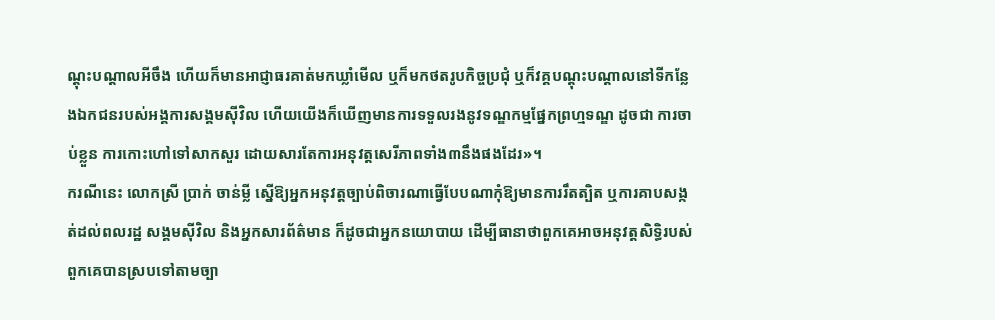ណ្តុះបណ្តាលអីចឹង ហើយក៏មានអាជ្ញាធរគាត់មកឃ្លាំមើល ឬក៏មកថតរូបកិច្ចប្រជុំ ឬក៏វគ្គបណ្តុះបណ្តាលនៅទីកន្លែងឯកជនរបស់អង្គការសង្គមស៊ីវិល ហើយយើងក៏ឃើញមានការទទួលរងនូវទណ្ឌកម្មផ្នែកព្រហ្មទណ្ឌ ដូចជា ការចាប់ខ្លួន ការកោះហៅទៅសាកសួរ ដោយសារតែការអនុវត្តសេរីភាពទាំង៣នឹងផងដែរ»។
ករណីនេះ លោកស្រី ប្រាក់ ចាន់ម្លី ស្នើឱ្យអ្នកអនុវត្តច្បាប់ពិចារណាធ្វើបែបណាកុំឱ្យមានការរឹតត្បិត ឬការគាបសង្កត់ដល់ពលរដ្ឋ សង្គមស៊ីវិល និងអ្នកសារព័ត៌មាន ក៏ដូចជាអ្នកនយោបាយ ដើម្បីធានាថាពួកគេអាចអនុវត្តសិទ្ធិរបស់ពួកគេបានស្របទៅតាមច្បា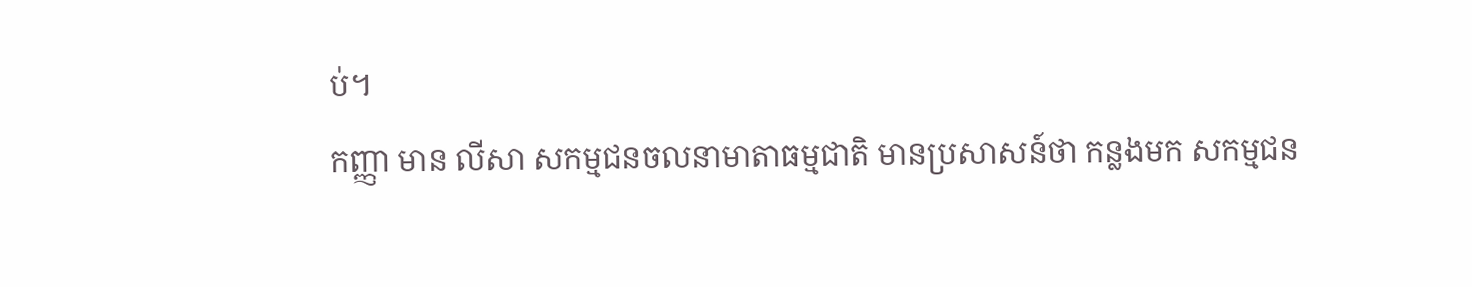ប់។
កញ្ញា មាន លីសា សកម្មជនចលនាមាតាធម្មជាតិ មានប្រសាសន៍ថា កន្លងមក សកម្មជន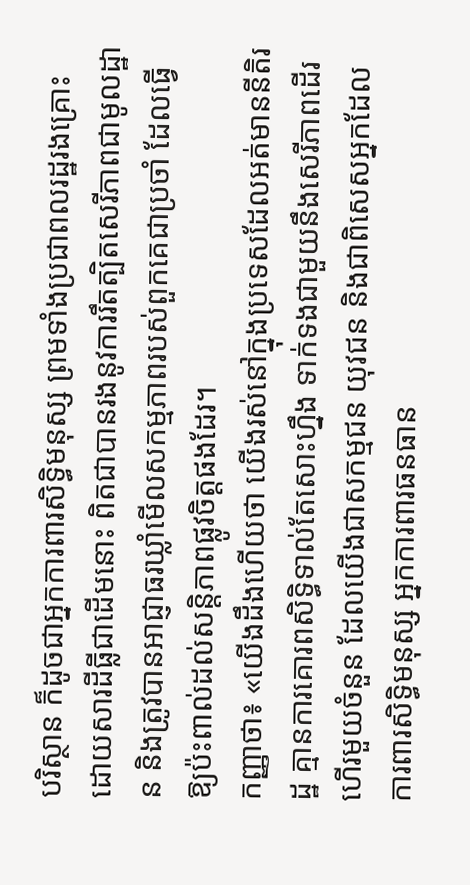បរិស្ថាន ក៏ដូចជាអ្នកការពារសិទ្ធិមនុស្ស ព្រមទាំងប្រជាពលរដ្ឋរងគ្រោះដោយសារដីធ្លីជាដើមនោះ ពិតជាបានរងនូវការរឹតត្បិតសេរីភាពជាមូលដ្ឋាន និងត្រូវបានអាជ្ញាធរឃ្លាំមើលសកម្មភាពរបស់ពួកគេជាប្រចាំ ដែលធ្វើឱ្យប៉ះពាល់ដល់សន្តិភាពផ្លូវចិត្តផងដែរ។
កញ្ញាថា៖ «យើងដឹងហើយថា យើងរស់នៅក្នុងប្រទេសដែលអត់មាននីតិរដ្ឋ គ្មានការគោរពសិទ្ធិទាល់តែសោះហ្នឹង ទាក់ទងជាមួយនឹងសេរីភាពដើរហើរមួយចំនួន ដែលយើងជាសកម្មជន យុវជន និងជាពិសេសអ្នកដែលការពារសិទ្ធិមនុស្ស អ្នកការពារធនធាន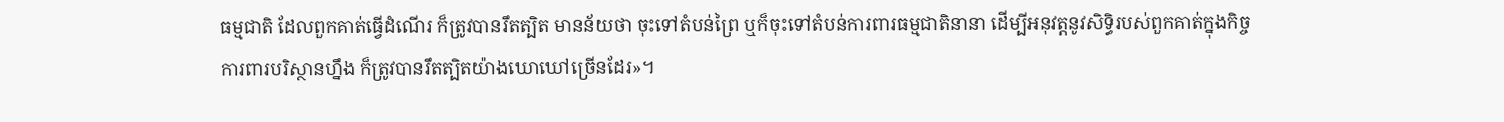ធម្មជាតិ ដែលពួកគាត់ធ្វើដំណើរ ក៏ត្រូវបានរឹតត្បិត មានន័យថា ចុះទៅតំបន់ព្រៃ ឬក៏ចុះទៅតំបន់ការពារធម្មជាតិនានា ដើម្បីអនុវត្តនូវសិទ្ធិរបស់ពួកគាត់ក្នុងកិច្ចការពារបរិស្ថានហ្នឹង ក៏ត្រូវបានរឹតត្បិតយ៉ាងឃោឃៅច្រើនដែរ»។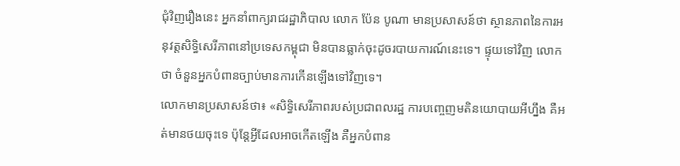ជុំវិញរឿងនេះ អ្នកនាំពាក្យរាជរដ្ឋាភិបាល លោក ប៉ែន បូណា មានប្រសាសន៍ថា ស្ថានភាពនៃការអនុវត្តសិទ្ធិសេរីភាពនៅប្រទេសកម្ពុជា មិនបានធ្លាក់ចុះដូចរបាយការណ៍នេះទេ។ ផ្ទុយទៅវិញ លោកថា ចំនួនអ្នកបំពានច្បាប់មានការកើនឡើងទៅវិញទេ។
លោកមានប្រសាសន៍ថា៖ «សិទ្ធិសេរីភាពរបស់ប្រជាពលរដ្ឋ ការបញ្ចេញមតិនយោបាយអីហ្នឹង គឺអត់មានថយចុះទេ ប៉ុន្តែអ្វីដែលអាចកើតឡើង គឺអ្នកបំពាន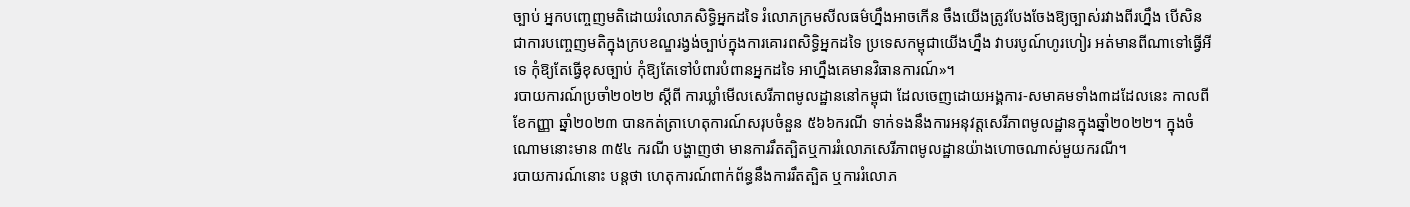ច្បាប់ អ្នកបញ្ចេញមតិដោយរំលោភសិទ្ធិអ្នកដទៃ រំលោភក្រមសីលធម៌ហ្នឹងអាចកើន ចឹងយើងត្រូវបែងចែងឱ្យច្បាស់រវាងពីរហ្នឹង បើសិនជាការបញ្ចេញមតិក្នុងក្របខណ្ឌរង្វង់ច្បាប់ក្នុងការគោរពសិទ្ធិអ្នកដទៃ ប្រទេសកម្ពុជាយើងហ្នឹង វាបរបូណ៍ហូរហៀរ អត់មានពីណាទៅធ្វើអីទេ កុំឱ្យតែធ្វើខុសច្បាប់ កុំឱ្យតែទៅបំពារបំពានអ្នកដទៃ អាហ្នឹងគេមានវិធានការណ៍»។
របាយការណ៍ប្រចាំ២០២២ ស្តីពី ការឃ្លាំមើលសេរីភាពមូលដ្ឋាននៅកម្ពុជា ដែលចេញដោយអង្គការ-សមាគមទាំង៣ដដែលនេះ កាលពីខែកញ្ញា ឆ្នាំ២០២៣ បានកត់ត្រាហេតុការណ៍សរុបចំនួន ៥៦៦ករណី ទាក់ទងនឹងការអនុវត្តសេរីភាពមូលដ្ឋានក្នុងឆ្នាំ២០២២។ ក្នុងចំណោមនោះមាន ៣៥៤ ករណី បង្ហាញថា មានការរឹតត្បិតឬការរំលោភសេរីភាពមូលដ្ឋានយ៉ាងហោចណាស់មួយករណី។
របាយការណ៍នោះ បន្តថា ហេតុការណ៍ពាក់ព័ន្ធនឹងការរឹតត្បិត ឬការរំលោភ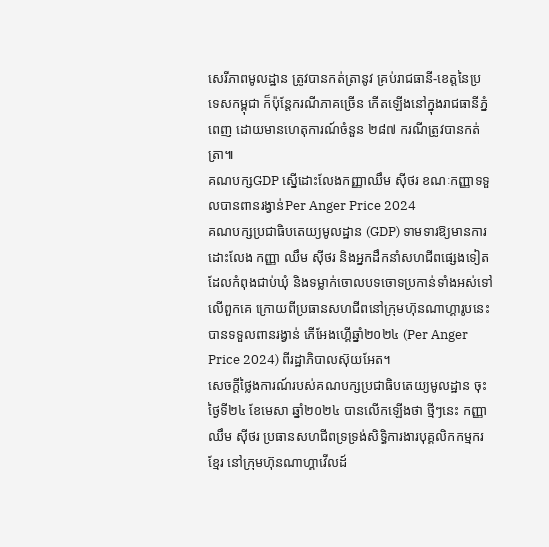សេរីភាពមូលដ្ឋាន ត្រូវបានកត់ត្រានូវ គ្រប់រាជធានី-ខេត្តនៃប្រទេសកម្ពុជា ក៏ប៉ុន្តែករណីភាគច្រើន កើតឡើងនៅក្នុងរាជធានីភ្នំពេញ ដោយមានហេតុការណ៍ចំនួន ២៨៧ ករណីត្រូវបានកត់ត្រា៕
គណបក្សGDP ស្នើដោះលែងកញ្ញាឈឹម ស៊ីថរ ខណៈកញ្ញាទទួលបានពានរង្វាន់Per Anger Price 2024
គណបក្សប្រជាធិបតេយ្យមូលដ្ឋាន (GDP) ទាមទារឱ្យមានការដោះលែង កញ្ញា ឈឹម ស៊ីថរ និងអ្នកដឹកនាំសហជីពផ្សេងទៀតដែលកំពុងជាប់ឃុំ និងទម្លាក់ចោលបទចោទប្រកាន់ទាំងអស់ទៅលើពួកគេ ក្រោយពីប្រធានសហជីពនៅក្រុមហ៊ុនណាហ្គារូបនេះ បានទទួលពានរង្វាន់ ភើអែងហ្គើឆ្នាំ២០២៤ (Per Anger Price 2024) ពីរដ្ឋាភិបាលស៊ុយអែត។
សេចក្តីថ្លៃងការណ៍របស់គណបក្សប្រជាធិបតេយ្យមូលដ្ឋាន ចុះថ្ងៃទី២៤ ខែមេសា ឆ្នាំ២០២៤ បានលើកឡើងថា ថ្មីៗនេះ កញ្ញា ឈឹម ស៊ីថរ ប្រធានសហជីពទ្រទ្រង់សិទ្ធិការងារបុគ្គលិកកម្មករខ្មែរ នៅក្រុមហ៊ុនណាហ្គាវើលដ៍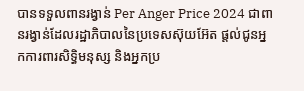បានទទួលពានរង្វាន់ Per Anger Price 2024 ជាពានរង្វាន់ដែលរដ្ឋាភិបាលនៃប្រទេសស៊ុយអ៊ែត ផ្តល់ជូនអ្នកការពារសិទ្ធិមនុស្ស និងអ្នកប្រ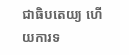ជាធិបតេយ្យ ហើយការទ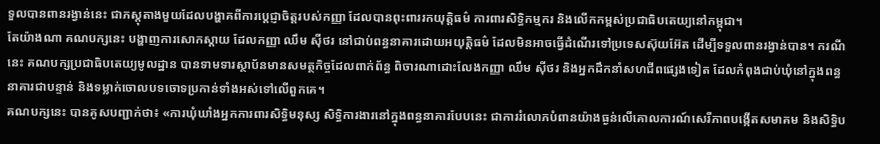ទួលបានពានរង្វាន់នេះ ជាភស្តុតាងមួយដែលបង្ហាគពីការប្តេជ្ញាចិត្តរបស់កញ្ញា ដែលបានពុះពាររកយុត្តិធម៌ ការពារសិទ្ធិកម្មករ និងលើកកម្ពស់ប្រជាធិបតេយ្យនៅកម្ពុជា។
តែយ៉ាងណា គណបក្សនេះ បង្ហាញការសោកស្តាយ ដែលកញ្ញា ឈឹម ស៊ីថរ នៅជាប់ពន្ធនាគារដោយអយុត្តិធម៌ ដែលមិនអាចធ្វើដំណើរទៅប្រទេសស៊ុយអ៊ែត ដើម្បីទទួលពានរង្វាន់បាន។ ករណីនេះ គណបក្សប្រជាធិបតេយ្យមូលដ្ឋាន បានទាមទារស្ថាប័នមានសមត្ថកិច្ចដែលពាក់ព័ន្ធ ពិចារណាដោះលែងកញ្ញា ឈឹម ស៊ីថរ និងអ្នកដឹកនាំសហជីពផ្សេងទៀត ដែលកំពុងជាប់ឃុំនៅក្នុងពន្ធនាគារជាបន្ទាន់ និងទម្លាក់ចោលបទចោទប្រកាន់ទាំងអស់ទៅលើពួកគេ។
គណបក្សនេះ បានគូសបញ្ជាក់ថា៖ «ការឃុំឃាំងអ្នកការពារសិទ្ធិមនុស្ស សិទ្ធិការងារនៅក្នុងពន្ធនាគារបែបនេះ ជាការរំលោភបំពានយ៉ាងធ្ងន់លើគោលការណ៍សេរីភាពបង្កើតសមាគម និងសិទ្ធិប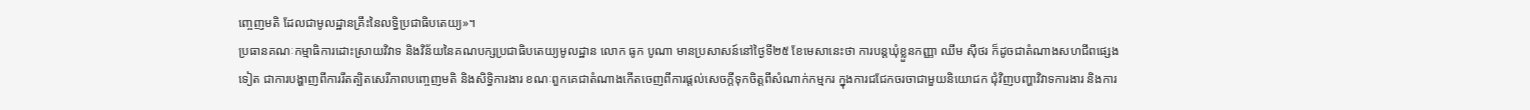ញ្ចេញមតិ ដែលជាមូលដ្ឋានគ្រឹះនៃលទ្ធិប្រជាធិបតេយ្យ»។
ប្រធានគណៈកម្មាធិការដោះស្រាយវិវាទ និងវិន័យនៃគណបក្សប្រជាធិបតេយ្យមូលដ្ឋាន លោក ធូក បូណា មានប្រសាសន៍នៅថ្ងៃទី២៥ ខែមេសានេះថា ការបន្តឃុំខ្លួនកញ្ញា ឈឹម ស៊ីថរ ក៏ដូចជាតំណាងសហជីពផ្សេងទៀត ជាការបង្ហាញពីការរឹតត្បិតសេរីភាពបញ្ចេញមតិ និងសិទ្ធិការងារ ខណៈពួកគេជាតំណាងកើតចេញពីការផ្តល់សេចក្តីទុកចិត្តពីសំណាក់កម្មករ ក្នុងការជជែកចរចាជាមួយនិយោជក ជុំវិញបញ្ហាវិវាទការងារ និងការ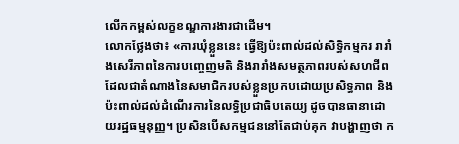លើកកម្ពស់លក្ខខណ្ឌការងារជាដើម។
លោកថ្លែងថា៖ «ការឃុំខ្លួននេះ ធ្វើឱ្យប៉ះពាល់ដល់សិទ្ធិកម្មករ រារាំងសេរីភាពនៃការបញ្ចេញមតិ និងរារាំងសមត្ថភាពរបស់សហជីព ដែលជាតំណាងនៃសមាជិករបស់ខ្លួនប្រកបដោយប្រសិទ្ធភាព និងប៉ះពាល់ដល់ដំណើរការនៃលទ្ធិប្រជាធិបតេយ្យ ដូចបានធានាដោយរដ្ឋធម្មនុញ្ញ។ ប្រសិនបើសកម្មជននៅតែជាប់គុក វាបង្ហាញថា ក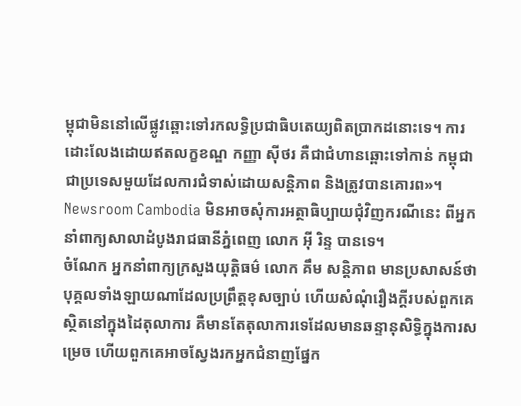ម្ពុជាមិននៅលើផ្លូវឆ្ពោះទៅរកលទ្ធិប្រជាធិបតេយ្យពិតប្រាកដនោះទេ។ ការដោះលែងដោយឥតលក្ខខណ្ឌ កញ្ញា ស៊ីថរ គឺជាជំហានឆ្ពោះទៅកាន់ កម្ពុជា ជាប្រទេសមួយដែលការជំទាស់ដោយសន្តិភាព និងត្រូវបានគោរព»។
Newsroom Cambodia មិនអាចសុំការអត្ថាធិប្បាយជុំវិញករណីនេះ ពីអ្នកនាំពាក្យសាលាដំបូងរាជធានីភ្នំពេញ លោក អ៊ី រិន្ទ បានទេ។
ចំណែក អ្នកនាំពាក្យក្រសួងយុត្តិធម៌ លោក គឹម សន្តិភាព មានប្រសាសន៍ថា បុគ្គលទាំងឡាយណាដែលប្រព្រឹត្តខុសច្បាប់ ហើយសំណុំរឿងក្តីរបស់ពួកគេស្ថិតនៅក្នុងដៃតុលាការ គឺមានតែតុលាការទេដែលមានឆន្ទានុសិទ្ធិក្នុងការសម្រេច ហើយពួកគេអាចស្វែងរកអ្នកជំនាញផ្នែក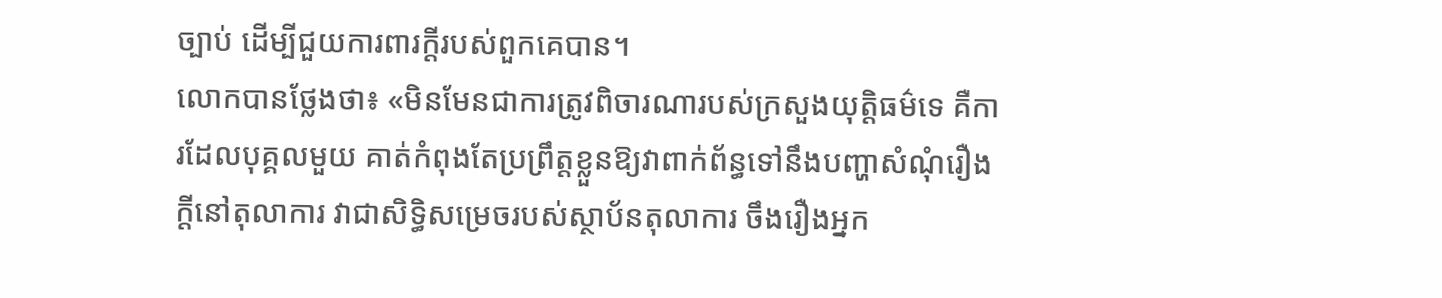ច្បាប់ ដើម្បីជួយការពារក្តីរបស់ពួកគេបាន។
លោកបានថ្លែងថា៖ «មិនមែនជាការត្រូវពិចារណារបស់ក្រសួងយុត្តិធម៌ទេ គឺការដែលបុគ្គលមួយ គាត់កំពុងតែប្រព្រឹត្តខ្លួនឱ្យវាពាក់ព័ន្ធទៅនឹងបញ្ហាសំណុំរឿងក្តីនៅតុលាការ វាជាសិទ្ធិសម្រេចរបស់ស្ថាប័នតុលាការ ចឹងរឿងអ្នក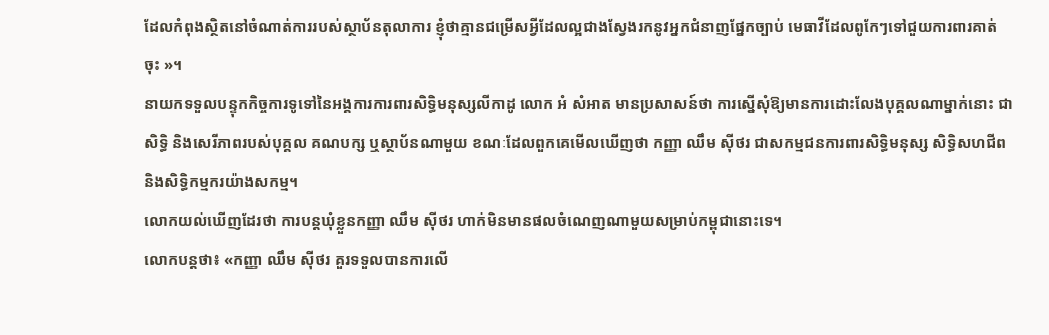ដែលកំពុងសិ្ថតនៅចំណាត់ការរបស់ស្ថាប័នតុលាការ ខ្ញុំថាគ្មានជម្រើសអ្វីដែលល្អជាងស្វែងរកនូវអ្នកជំនាញផ្នែកច្បាប់ មេធាវីដែលពូកែៗទៅជួយការពារគាត់ចុះ »។
នាយកទទួលបន្ទុកកិច្ចការទូទៅនៃអង្គការការពារសិទ្ធិមនុស្សលីកាដូ លោក អំ សំអាត មានប្រសាសន៍ថា ការស្នើសុំឱ្យមានការដោះលែងបុគ្គលណាម្នាក់នោះ ជាសិទ្ធិ និងសេរីភាពរបស់បុគ្គល គណបក្ស ឬស្ថាប័នណាមួយ ខណៈដែលពួកគេមើលឃើញថា កញ្ញា ឈឹម ស៊ីថរ ជាសកម្មជនការពារសិទ្ធិមនុស្ស សិទ្ធិសហជីព និងសិទ្ធិកម្មករយ៉ាងសកម្ម។
លោកយល់ឃើញដែរថា ការបន្តឃុំខ្លួនកញ្ញា ឈឹម ស៊ីថរ ហាក់មិនមានផលចំណេញណាមួយសម្រាប់កម្ពុជានោះទេ។
លោកបន្តថា៖ «កញ្ញា ឈឹម ស៊ីថរ គួរទទួលបានការលើ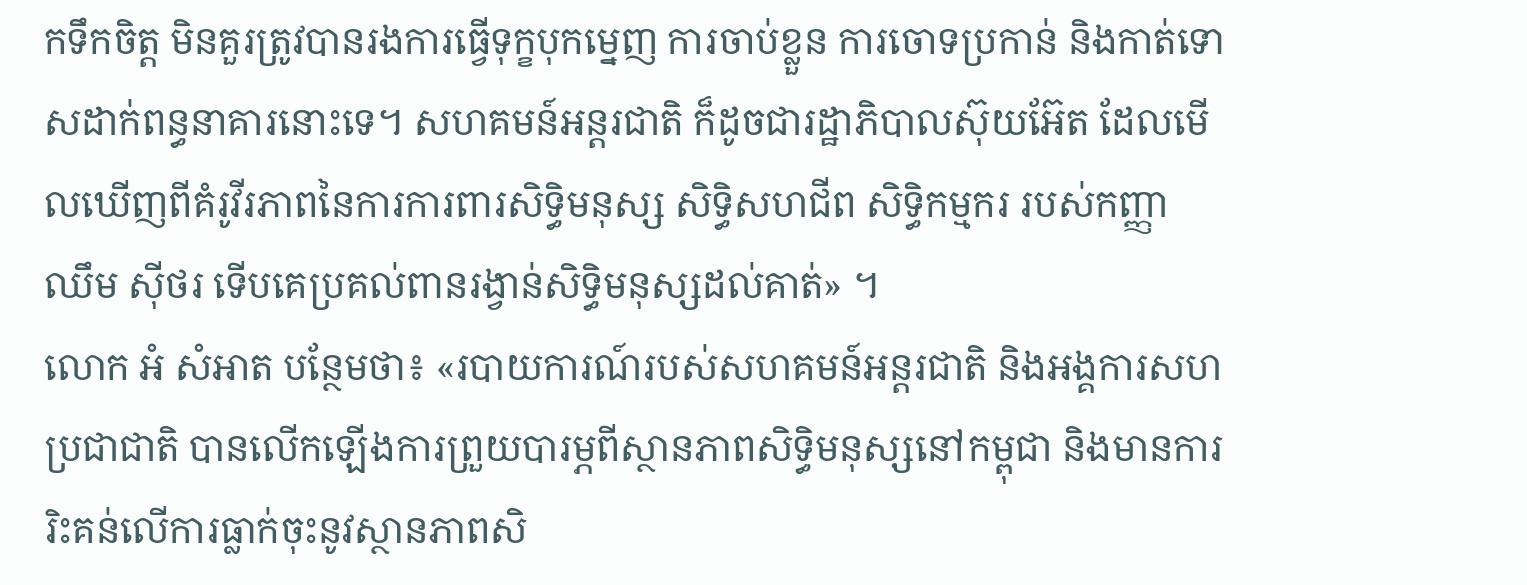កទឹកចិត្ត មិនគួរត្រូវបានរងការធ្វើទុក្ខបុកម្នេញ ការចាប់ខ្លួន ការចោទប្រកាន់ និងកាត់ទោសដាក់ពន្ធនាគារនោះទេ។ សហគមន៍អន្តរជាតិ ក៏ដូចជារដ្ឋាភិបាលស៊ុយអ៊ែត ដែលមើលឃើញពីគំរូវីរភាពនៃការការពារសិទ្ធិមនុស្ស សិទ្ធិសហជីព សិទ្ធិកម្មករ របស់កញ្ញា ឈឹម ស៊ីថរ ទើបគេប្រគល់ពានរង្វាន់សិទ្ធិមនុស្សដល់គាត់» ។
លោក អំ សំអាត បន្ថែមថា៖ «របាយការណ៍របស់សហគមន៍អន្តរជាតិ និងអង្គការសហប្រជាជាតិ បានលើកឡើងការព្រួយបារម្ភពីស្ថានភាពសិទ្ធិមនុស្សនៅកម្ពុជា និងមានការរិះគន់លើការធ្លាក់ចុះនូវស្ថានភាពសិ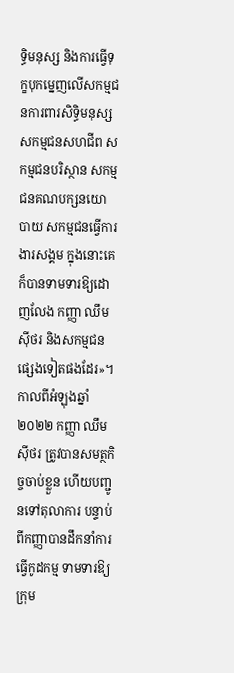ទ្ធិមនុស្ស និងការធ្វើទុក្ខបុកម្នេញលើសកម្មជនការពារសិទ្ធិមនុស្ស សកម្មជនសហជីព សកម្មជនបរិស្ថាន សកម្មជនគណបក្សនយោបាយ សកម្មជនធ្វើការងារសង្គម ក្នុងនោះគេក៏បានទាមទារឱ្យដោញលែង កញ្ញា ឈឹម ស៊ីថរ និងសកម្មជនផ្សេងទៀតផងដែរ»។
កាលពីអំឡុងឆ្នាំ២០២២ កញ្ញា ឈឹម ស៊ីថរ ត្រូវបានសមត្ថកិច្ចចាប់ខ្លួន ហើយបញ្ជូនទៅតុលាការ បន្ទាប់ពីកញ្ញាបានដឹកនាំការធ្វើកូដកម្ម ទាមទារឱ្យក្រុម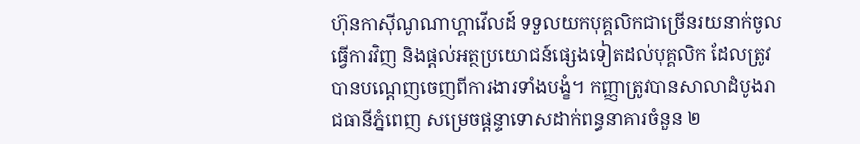ហ៊ុនកាស៊ីណូណាហ្គាវើលដ៍ ទទួលយកបុគ្គលិកជាច្រើនរយនាក់ចូលធ្វើការវិញ និងផ្តល់អត្ថប្រយោជន៍ផ្សេងទៀតដល់បុគ្គលិក ដែលត្រូវបានបណ្តេញចេញពីការងារទាំងបង្ខំ។ កញ្ញាត្រូវបានសាលាដំបូងរាជធានីភ្នំពេញ សម្រេចផ្តន្ទាទោសដាក់ពន្ធនាគារចំនួន ២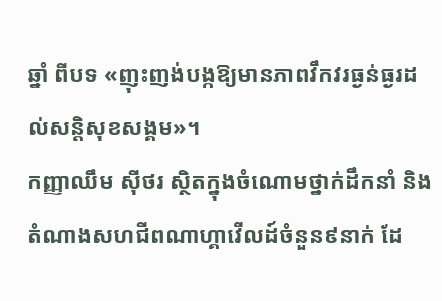ឆ្នាំ ពីបទ «ញុះញង់បង្កឱ្យមានភាពវឹកវរធ្ងន់ធ្ងរដល់សន្តិសុខសង្គម»។
កញ្ញាឈឹម ស៊ីថរ ស្ថិតក្នុងចំណោមថ្នាក់ដឹកនាំ និងតំណាងសហជីពណាហ្គាវើលដ៍ចំនួន៩នាក់ ដែ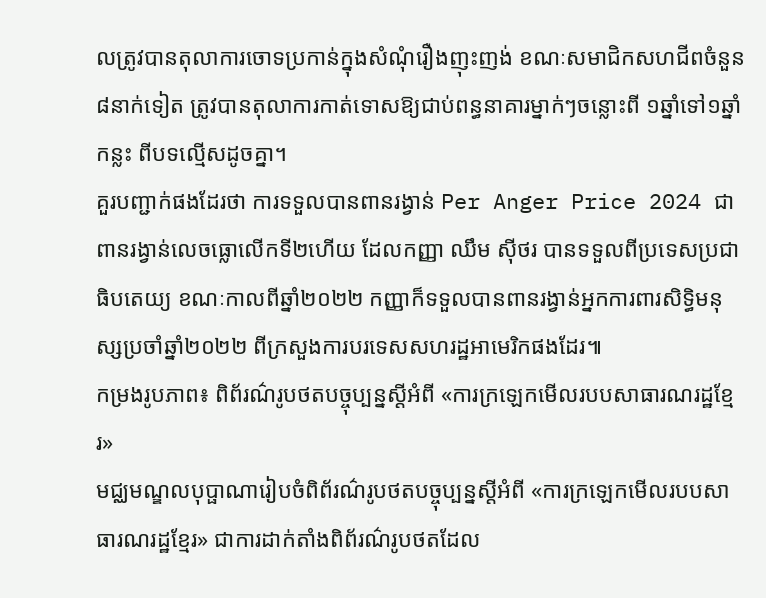លត្រូវបានតុលាការចោទប្រកាន់ក្នុងសំណុំរឿងញុះញង់ ខណៈសមាជិកសហជីពចំនួន ៨នាក់ទៀត ត្រូវបានតុលាការកាត់ទោសឱ្យជាប់ពន្ធនាគារម្នាក់ៗចន្លោះពី ១ឆ្នាំទៅ១ឆ្នាំកន្លះ ពីបទល្មើសដូចគ្នា។
គួរបញ្ជាក់ផងដែរថា ការទទួលបានពានរង្វាន់ Per Anger Price 2024 ជាពានរង្វាន់លេចធ្លោលើកទី២ហើយ ដែលកញ្ញា ឈឹម ស៊ីថរ បានទទួលពីប្រទេសប្រជាធិបតេយ្យ ខណៈកាលពីឆ្នាំ២០២២ កញ្ញាក៏ទទួលបានពានរង្វាន់អ្នកការពារសិទ្ធិមនុស្សប្រចាំឆ្នាំ២០២២ ពីក្រសួងការបរទេសសហរដ្ឋអាមេរិកផងដែរ៕
កម្រងរូបភាព៖ ពិព័រណ៌រូបថតបច្ចុប្បន្នស្តីអំពី «ការក្រឡេកមើលរបបសាធារណរដ្ឋខ្មែរ»
មជ្ឈមណ្ឌលបុប្ផាណារៀបចំពិព័រណ៌រូបថតបច្ចុប្បន្នស្តីអំពី «ការក្រឡេកមើលរបបសាធារណរដ្ឋខ្មែរ» ជាការដាក់តាំងពិព័រណ៌រូបថតដែល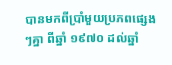បានមកពីប្រាំមួយប្រភពផ្សេងៗគ្នា ពីឆ្នាំ ១៩៧០ ដល់ឆ្នាំ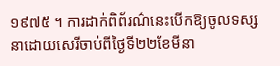១៩៧៥ ។ ការដាក់ពិព័រណ៌នេះបើកឱ្យចូលទស្សនាដោយសេរីចាប់ពីថ្ងៃទី២២ខែមីនា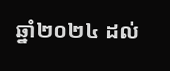ឆ្នាំ២០២៤ ដល់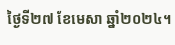ថ្ងៃទី២៧ ខែមេសា ឆ្នាំ២០២៤។